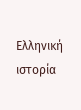Ελληνική ιστορία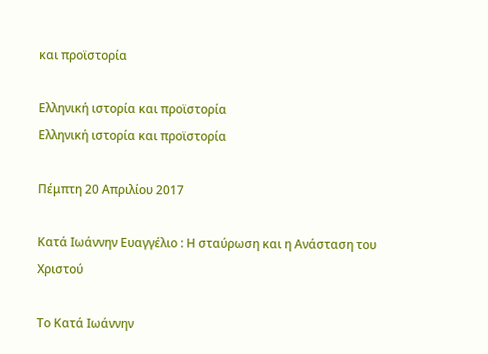και προϊστορία

Ελληνική ιστορία και προϊστορία
Ελληνική ιστορία και προϊστορία

Πέμπτη 20 Απριλίου 2017

Κατά Ιωάννην Ευαγγέλιο : Η σταύρωση και η Ανάσταση του Χριστού

Το Kατά Ιωάννην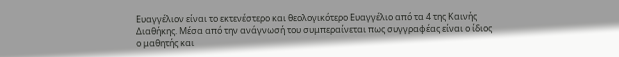Ευαγγέλιον είναι το εκτενέστερο και θεολογικότερο Ευαγγέλιο από τα 4 της Καινής Διαθήκης. Μέσα από την ανάγνωσή του συμπεραίνεται πως συγγραφέας είναι ο ίδιος ο μαθητής και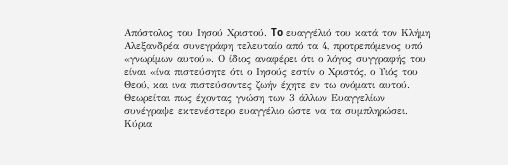Απόστολος του Ιησού Χριστού. To ευαγγέλιό του κατά τον Κλήμη Αλεξανδρέα συνεγράφη τελευταίο από τα 4, προτρεπόμενος υπό «γνωρίμων αυτού». Ο ίδιος αναφέρει ότι ο λόγος συγγραφής του είναι «ίνα πιστεύσητε ότι ο Ιησούς εστίν ο Χριστός, ο Υιός του Θεού, και ινα πιστεύσοντες ζωήν έχητε εν τω ονόματι αυτού. Θεωρείται πως έχοντας γνώση των 3 άλλων Ευαγγελίων συνέγραψε εκτενέστερο ευαγγέλιο ώστε να τα συμπληρώσει. Κύρια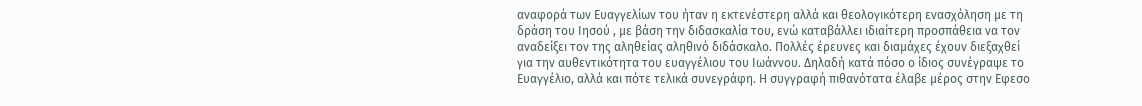αναφορά των Ευαγγελίων του ήταν η εκτενέστερη αλλά και θεολογικότερη ενασχόληση με τη δράση του Ιησού , με βάση την διδασκαλία του, ενώ καταβάλλει ιδιαίτερη προσπάθεια να τον αναδείξει τον της αληθείας αληθινό διδάσκαλο. Πολλές έρευνες και διαμάχες έχουν διεξαχθεί για την αυθεντικότητα του ευαγγέλιου του Ιωάννου. Δηλαδή κατά πόσο ο ίδιος συνέγραψε το Ευαγγέλιο, αλλά και πότε τελικά συνεγράφη. Η συγγραφή πιθανότατα έλαβε μέρος στην Εφεσο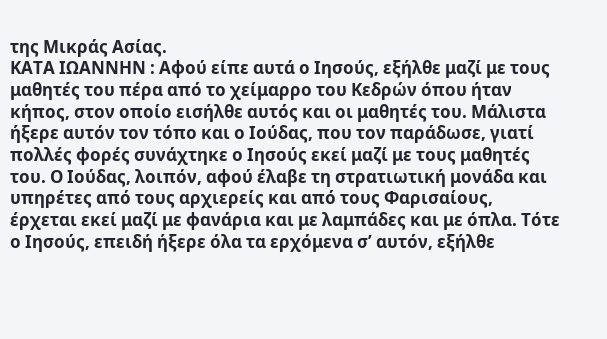της Μικράς Ασίας.
ΚΑΤΑ ΙΩΑΝΝΗΝ : Αφού είπε αυτά ο Ιησούς, εξήλθε μαζί με τους μαθητές του πέρα από το χείμαρρο του Κεδρών όπου ήταν κήπος, στον οποίο εισήλθε αυτός και οι μαθητές του. Μάλιστα ήξερε αυτόν τον τόπο και ο Ιούδας, που τον παράδωσε, γιατί πολλές φορές συνάχτηκε ο Ιησούς εκεί μαζί με τους μαθητές του. Ο Ιούδας, λοιπόν, αφού έλαβε τη στρατιωτική μονάδα και υπηρέτες από τους αρχιερείς και από τους Φαρισαίους, έρχεται εκεί μαζί με φανάρια και με λαμπάδες και με όπλα. Τότε ο Ιησούς, επειδή ήξερε όλα τα ερχόμενα σ’ αυτόν, εξήλθε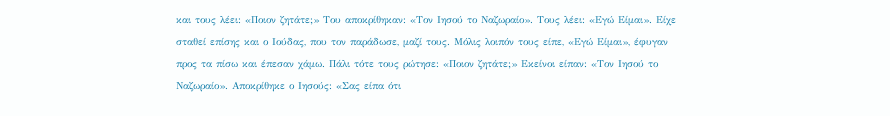και τους λέει: «Ποιον ζητάτε;» Του αποκρίθηκαν: «Τον Ιησού το Ναζωραίο». Τους λέει: «Εγώ Είμαι». Είχε σταθεί επίσης και ο Ιούδας, που τον παράδωσε, μαζί τους. Μόλις λοιπόν τους είπε, «Εγώ Είμαι», έφυγαν προς τα πίσω και έπεσαν χάμω. Πάλι τότε τους ρώτησε: «Ποιον ζητάτε;» Εκείνοι είπαν: «Τον Ιησού το Ναζωραίο». Αποκρίθηκε ο Ιησούς: «Σας είπα ότι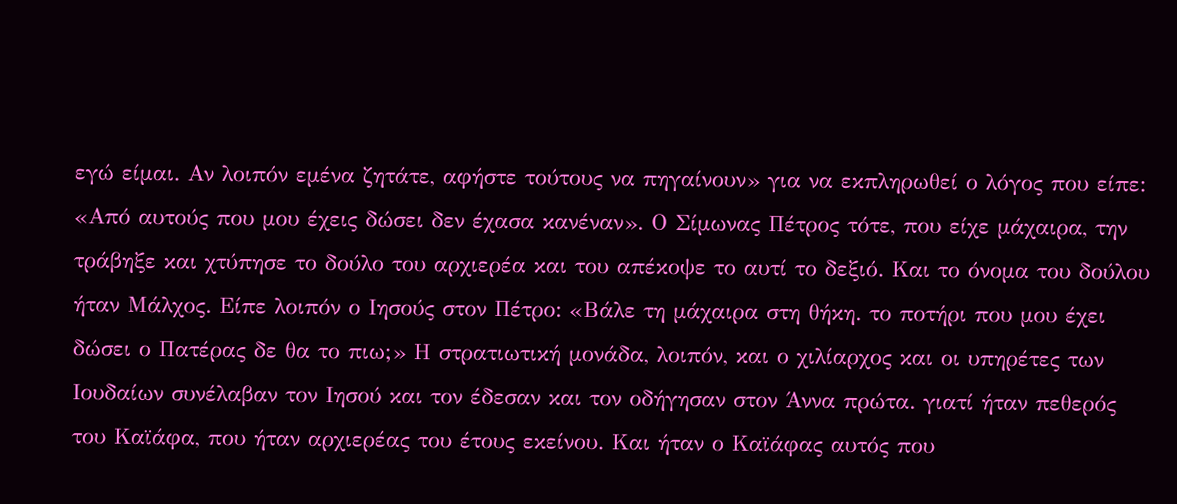εγώ είμαι. Αν λοιπόν εμένα ζητάτε, αφήστε τούτους να πηγαίνουν» για να εκπληρωθεί ο λόγος που είπε: «Από αυτούς που μου έχεις δώσει δεν έχασα κανέναν». Ο Σίμωνας Πέτρος τότε, που είχε μάχαιρα, την τράβηξε και χτύπησε το δούλο του αρχιερέα και του απέκοψε το αυτί το δεξιό. Και το όνομα του δούλου ήταν Μάλχος. Είπε λοιπόν ο Ιησούς στον Πέτρο: «Βάλε τη μάχαιρα στη θήκη. το ποτήρι που μου έχει δώσει ο Πατέρας δε θα το πιω;» Η στρατιωτική μονάδα, λοιπόν, και ο χιλίαρχος και οι υπηρέτες των Ιουδαίων συνέλαβαν τον Ιησού και τον έδεσαν και τον οδήγησαν στον Άννα πρώτα. γιατί ήταν πεθερός του Καϊάφα, που ήταν αρχιερέας του έτους εκείνου. Και ήταν ο Καϊάφας αυτός που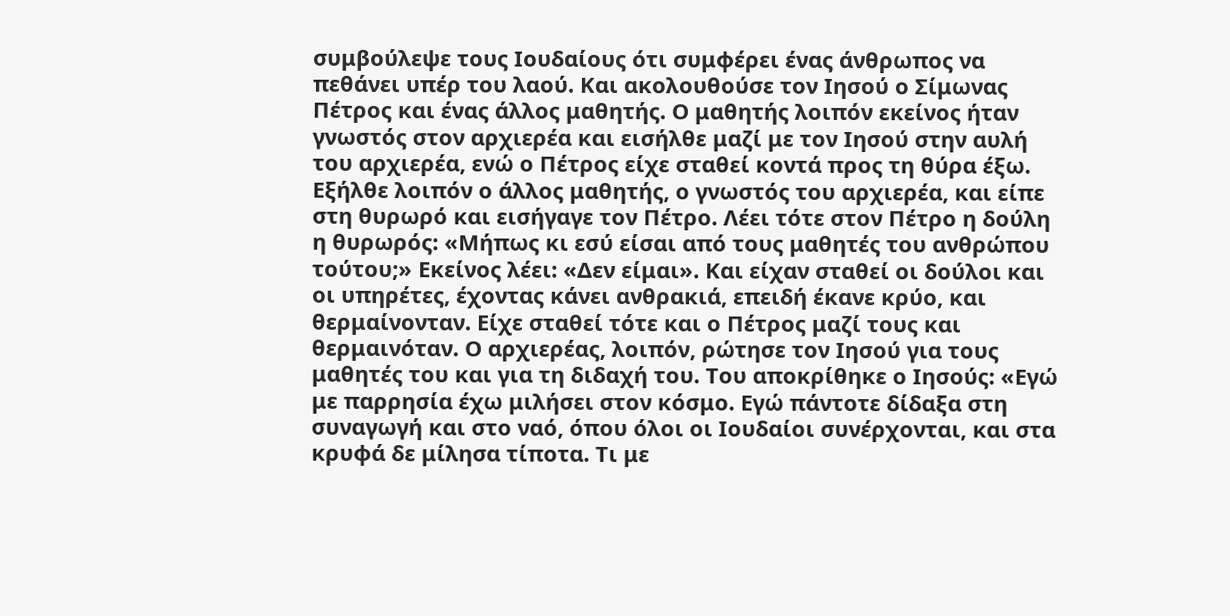συμβούλεψε τους Ιουδαίους ότι συμφέρει ένας άνθρωπος να πεθάνει υπέρ του λαού. Και ακολουθούσε τον Ιησού ο Σίμωνας Πέτρος και ένας άλλος μαθητής. Ο μαθητής λοιπόν εκείνος ήταν γνωστός στον αρχιερέα και εισήλθε μαζί με τον Ιησού στην αυλή του αρχιερέα, ενώ ο Πέτρος είχε σταθεί κοντά προς τη θύρα έξω. Εξήλθε λοιπόν ο άλλος μαθητής, ο γνωστός του αρχιερέα, και είπε στη θυρωρό και εισήγαγε τον Πέτρο. Λέει τότε στον Πέτρο η δούλη η θυρωρός: «Μήπως κι εσύ είσαι από τους μαθητές του ανθρώπου τούτου;» Εκείνος λέει: «Δεν είμαι». Και είχαν σταθεί οι δούλοι και οι υπηρέτες, έχοντας κάνει ανθρακιά, επειδή έκανε κρύο, και θερμαίνονταν. Είχε σταθεί τότε και ο Πέτρος μαζί τους και θερμαινόταν. Ο αρχιερέας, λοιπόν, ρώτησε τον Ιησού για τους μαθητές του και για τη διδαχή του. Του αποκρίθηκε ο Ιησούς: «Εγώ με παρρησία έχω μιλήσει στον κόσμο. Εγώ πάντοτε δίδαξα στη συναγωγή και στο ναό, όπου όλοι οι Ιουδαίοι συνέρχονται, και στα κρυφά δε μίλησα τίποτα. Τι με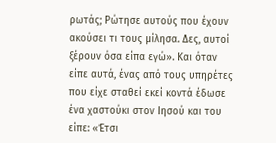ρωτάς; Ρώτησε αυτούς που έχουν ακούσει τι τους μίλησα. Δες, αυτοί ξέρουν όσα είπα εγώ». Και όταν είπε αυτά, ένας από τους υπηρέτες που είχε σταθεί εκεί κοντά έδωσε ένα χαστούκι στον Ιησού και του είπε: «Έτσι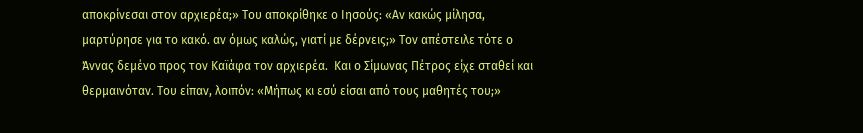αποκρίνεσαι στον αρχιερέα;» Του αποκρίθηκε ο Ιησούς: «Αν κακώς μίλησα, μαρτύρησε για το κακό. αν όμως καλώς, γιατί με δέρνεις;» Τον απέστειλε τότε ο Άννας δεμένο προς τον Καϊάφα τον αρχιερέα.  Και ο Σίμωνας Πέτρος είχε σταθεί και θερμαινόταν. Του είπαν, λοιπόν: «Μήπως κι εσύ είσαι από τους μαθητές του;»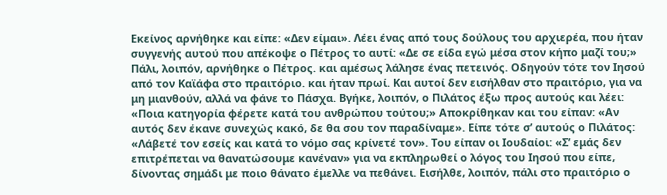Εκείνος αρνήθηκε και είπε: «Δεν είμαι». Λέει ένας από τους δούλους του αρχιερέα, που ήταν συγγενής αυτού που απέκοψε ο Πέτρος το αυτί: «Δε σε είδα εγώ μέσα στον κήπο μαζί του;» Πάλι, λοιπόν, αρνήθηκε ο Πέτρος. και αμέσως λάλησε ένας πετεινός. Οδηγούν τότε τον Ιησού από τον Καϊάφα στο πραιτόριο. και ήταν πρωί. Και αυτοί δεν εισήλθαν στο πραιτόριο, για να μη μιανθούν, αλλά να φάνε το Πάσχα. Βγήκε, λοιπόν, ο Πιλάτος έξω προς αυτούς και λέει: «Ποια κατηγορία φέρετε κατά του ανθρώπου τούτου;» Αποκρίθηκαν και του είπαν: «Αν αυτός δεν έκανε συνεχώς κακό, δε θα σου τον παραδίναμε». Είπε τότε σ’ αυτούς ο Πιλάτος: «Λάβετέ τον εσείς και κατά το νόμο σας κρίνετέ τον». Του είπαν οι Ιουδαίοι: «Σ’ εμάς δεν επιτρέπεται να θανατώσουμε κανέναν» για να εκπληρωθεί ο λόγος του Ιησού που είπε, δίνοντας σημάδι με ποιο θάνατο έμελλε να πεθάνει. Εισήλθε, λοιπόν, πάλι στο πραιτόριο ο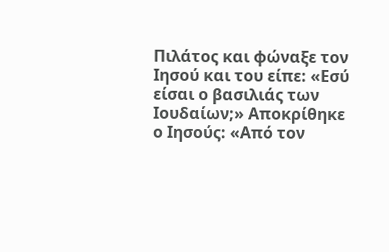Πιλάτος και φώναξε τον Ιησού και του είπε: «Εσύ είσαι ο βασιλιάς των Ιουδαίων;» Αποκρίθηκε ο Ιησούς: «Από τον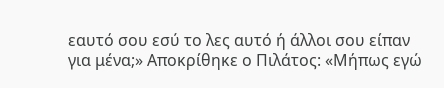εαυτό σου εσύ το λες αυτό ή άλλοι σου είπαν για μένα;» Αποκρίθηκε ο Πιλάτος: «Μήπως εγώ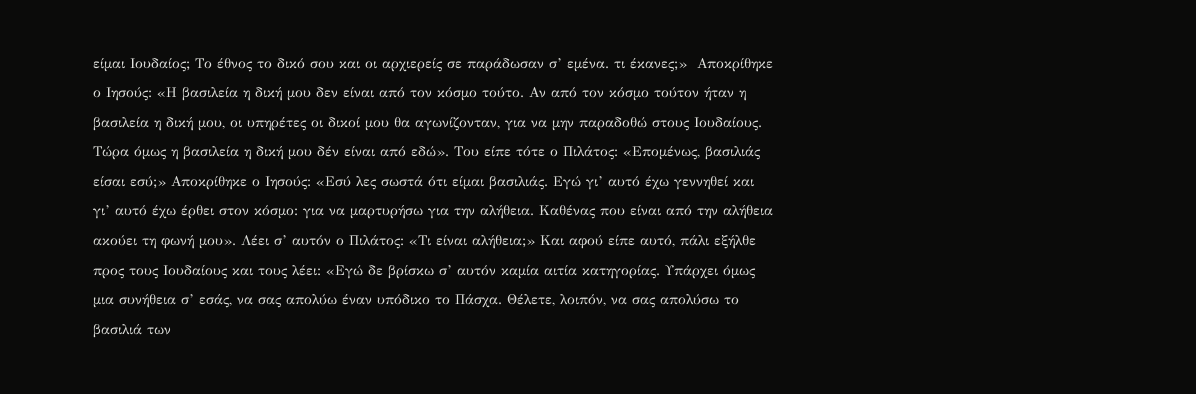είμαι Ιουδαίος; Το έθνος το δικό σου και οι αρχιερείς σε παράδωσαν σ’ εμένα. τι έκανες;»  Αποκρίθηκε ο Ιησούς: «Η βασιλεία η δική μου δεν είναι από τον κόσμο τούτο. Αν από τον κόσμο τούτον ήταν η βασιλεία η δική μου, οι υπηρέτες οι δικοί μου θα αγωνίζονταν, για να μην παραδοθώ στους Ιουδαίους. Τώρα όμως η βασιλεία η δική μου δέν είναι από εδώ». Του είπε τότε ο Πιλάτος: «Επομένως, βασιλιάς είσαι εσύ;» Αποκρίθηκε ο Ιησούς: «Εσύ λες σωστά ότι είμαι βασιλιάς. Εγώ γι’ αυτό έχω γεννηθεί και γι’ αυτό έχω έρθει στον κόσμο: για να μαρτυρήσω για την αλήθεια. Καθένας που είναι από την αλήθεια ακούει τη φωνή μου». Λέει σ’ αυτόν ο Πιλάτος: «Τι είναι αλήθεια;» Και αφού είπε αυτό, πάλι εξήλθε προς τους Ιουδαίους και τους λέει: «Εγώ δε βρίσκω σ’ αυτόν καμία αιτία κατηγορίας. Υπάρχει όμως μια συνήθεια σ’ εσάς, να σας απολύω έναν υπόδικο το Πάσχα. Θέλετε, λοιπόν, να σας απολύσω το βασιλιά των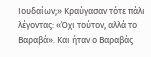Ιουδαίων;» Κραύγασαν τότε πάλι λέγοντας: «Όχι τούτον, αλλά το Βαραβά». Και ήταν ο Βαραβάς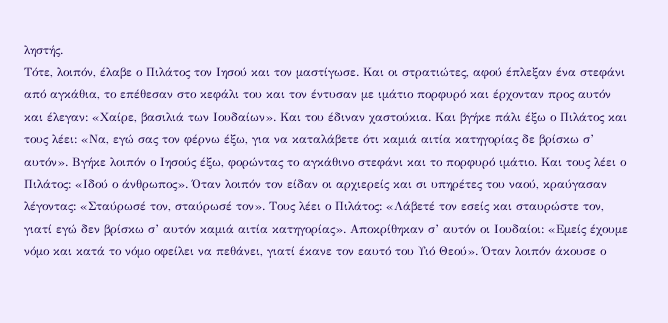ληστής.
Τότε, λοιπόν, έλαβε ο Πιλάτος τον Ιησού και τον μαστίγωσε. Και οι στρατιώτες, αφού έπλεξαν ένα στεφάνι από αγκάθια, το επέθεσαν στο κεφάλι του και τον έντυσαν με ιμάτιο πορφυρό και έρχονταν προς αυτόν και έλεγαν: «Χαίρε, βασιλιά των Ιουδαίων». Και του έδιναν χαστούκια. Και βγήκε πάλι έξω ο Πιλάτος και τους λέει: «Να, εγώ σας τον φέρνω έξω, για να καταλάβετε ότι καμιά αιτία κατηγορίας δε βρίσκω σ’ αυτόν». Βγήκε λοιπόν ο Ιησούς έξω, φορώντας το αγκάθινο στεφάνι και το πορφυρό ιμάτιο. Και τους λέει ο Πιλάτος: «Ιδού ο άνθρωπος». Όταν λοιπόν τον είδαν οι αρχιερείς και σι υπηρέτες του ναού, κραύγασαν λέγοντας: «Σταύρωσέ τον, σταύρωσέ τον». Τους λέει ο Πιλάτος: «Λάβετέ τον εσείς και σταυρώστε τον, γιατί εγώ δεν βρίσκω σ’ αυτόν καμιά αιτία κατηγορίας». Αποκρίθηκαν σ’ αυτόν οι Ιουδαίοι: «Εμείς έχουμε νόμο και κατά το νόμο οφείλει να πεθάνει, γιατί έκανε τον εαυτό του Υιό Θεού». Όταν λοιπόν άκουσε ο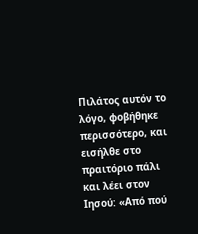Πιλάτος αυτόν το λόγο, φοβήθηκε περισσότερο, και εισήλθε στο πραιτόριο πάλι και λέει στον Ιησού: «Από πού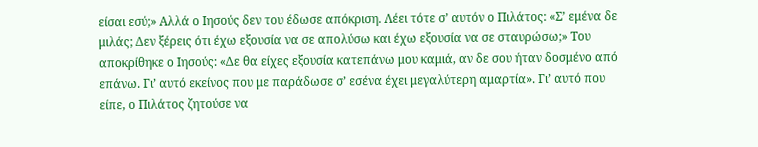είσαι εσύ;» Αλλά ο Ιησούς δεν του έδωσε απόκριση. Λέει τότε σ’ αυτόν ο Πιλάτος: «Σ’ εμένα δε μιλάς; Δεν ξέρεις ότι έχω εξουσία να σε απολύσω και έχω εξουσία να σε σταυρώσω;» Του αποκρίθηκε ο Ιησούς: «Δε θα είχες εξουσία κατεπάνω μου καμιά, αν δε σου ήταν δοσμένο από επάνω. Γι’ αυτό εκείνος που με παράδωσε σ’ εσένα έχει μεγαλύτερη αμαρτία». Γι’ αυτό που είπε, ο Πιλάτος ζητούσε να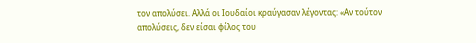τον απολύσει. Αλλά οι Ιουδαίοι κραύγασαν λέγοντας: «Αν τούτον απολύσεις, δεν είσαι φίλος του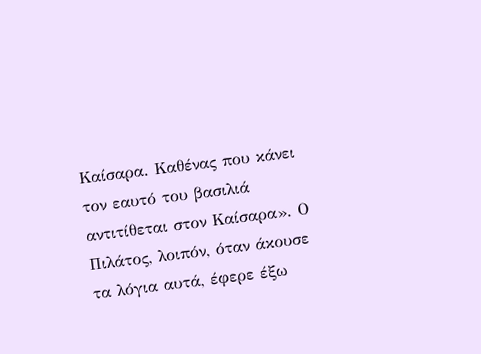Καίσαρα. Καθένας που κάνει τον εαυτό του βασιλιά αντιτίθεται στον Καίσαρα». Ο Πιλάτος, λοιπόν, όταν άκουσε τα λόγια αυτά, έφερε έξω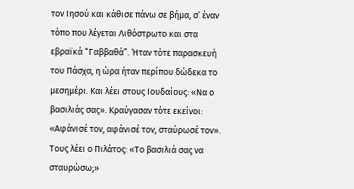τον Ιησού και κάθισε πάνω σε βήμα, σ’ έναν τόπο που λέγεται Λιθόστρωτο και στα εβραϊκά “Γαββαθά”. Ήταν τότε παρασκευή του Πάσχα, η ώρα ήταν περίπου δώδεκα το μεσημέρι. Και λέει στους Ιουδαίους: «Να ο βασιλιάς σας». Κραύγασαν τότε εκείνοι: «Αφάνισέ τον, αφάνισέ τον, σταύρωσέ τον». Τους λέει ο Πιλάτος: «Το βασιλιά σας να σταυρώσω;»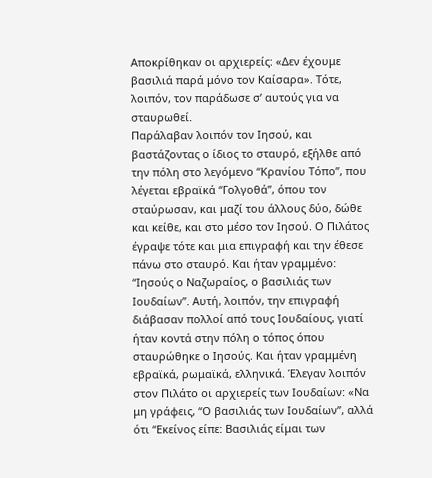Αποκρίθηκαν οι αρχιερείς: «Δεν έχουμε βασιλιά παρά μόνο τον Καίσαρα». Τότε, λοιπόν, τον παράδωσε σ’ αυτούς για να σταυρωθεί.
Παράλαβαν λοιπόν τον Ιησού, και βαστάζοντας ο ίδιος το σταυρό, εξήλθε από την πόλη στο λεγόμενο “Κρανίου Τόπο”, που λέγεται εβραϊκά “Γολγοθά”, όπου τον σταύρωσαν, και μαζί του άλλους δύο, δώθε και κείθε, και στο μέσο τον Ιησού. Ο Πιλάτος έγραψε τότε και μια επιγραφή και την έθεσε πάνω στο σταυρό. Και ήταν γραμμένο: “Ιησούς ο Ναζωραίος, ο βασιλιάς των Ιουδαίων”. Αυτή, λοιπόν, την επιγραφή διάβασαν πολλοί από τους Ιουδαίους, γιατί ήταν κοντά στην πόλη ο τόπος όπου σταυρώθηκε ο Ιησούς. Και ήταν γραμμένη εβραϊκά, ρωμαϊκά, ελληνικά. Έλεγαν λοιπόν στον Πιλάτο οι αρχιερείς των Ιουδαίων: «Να μη γράφεις, “Ο βασιλιάς των Ιουδαίων”, αλλά ότι “Εκείνος είπε: Βασιλιάς είμαι των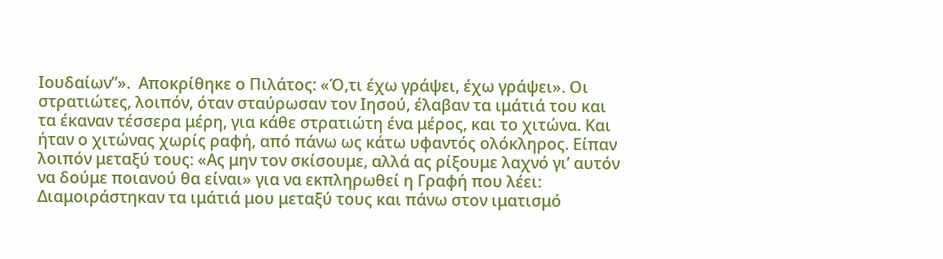Ιουδαίων”».  Αποκρίθηκε ο Πιλάτος: «Ό,τι έχω γράψει, έχω γράψει». Οι στρατιώτες, λοιπόν, όταν σταύρωσαν τον Ιησού, έλαβαν τα ιμάτιά του και τα έκαναν τέσσερα μέρη, για κάθε στρατιώτη ένα μέρος, και το χιτώνα. Και ήταν ο χιτώνας χωρίς ραφή, από πάνω ως κάτω υφαντός ολόκληρος. Είπαν λοιπόν μεταξύ τους: «Ας μην τον σκίσουμε, αλλά ας ρίξουμε λαχνό γι’ αυτόν να δούμε ποιανού θα είναι» για να εκπληρωθεί η Γραφή που λέει: Διαμοιράστηκαν τα ιμάτιά μου μεταξύ τους και πάνω στον ιματισμό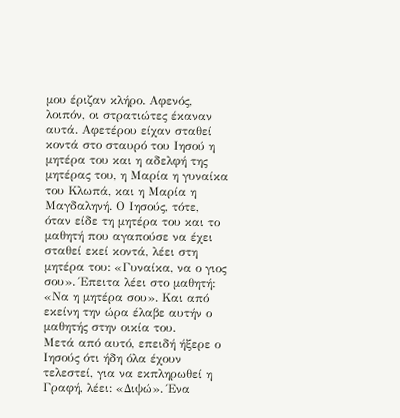μου έριζαν κλήρο. Αφενός, λοιπόν, οι στρατιώτες έκαναν αυτά. Αφετέρου είχαν σταθεί κοντά στο σταυρό του Ιησού η μητέρα του και η αδελφή της μητέρας του, η Μαρία η γυναίκα του Κλωπά, και η Μαρία η Μαγδαληνή. Ο Ιησούς, τότε, όταν είδε τη μητέρα του και το μαθητή που αγαπούσε να έχει σταθεί εκεί κοντά, λέει στη μητέρα του: «Γυναίκα, να ο γιος σου». Έπειτα λέει στο μαθητή: «Να η μητέρα σου». Και από εκείνη την ώρα έλαβε αυτήν ο μαθητής στην οικία του.
Μετά από αυτό, επειδή ήξερε ο Ιησούς ότι ήδη όλα έχουν τελεστεί, για να εκπληρωθεί η Γραφή, λέει: «Διψώ». Ένα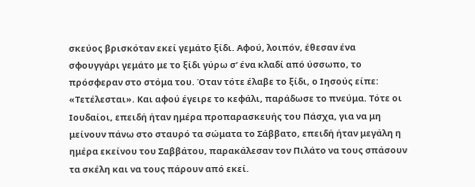σκεύος βρισκόταν εκεί γεμάτο ξίδι. Αφού, λοιπόν, έθεσαν ένα σφουγγάρι γεμάτο με το ξίδι γύρω σ’ ένα κλαδί από ύσσωπο, το πρόσφεραν στο στόμα του. Όταν τότε έλαβε το ξίδι, ο Ιησούς είπε: «Τετέλεσται». Και αφού έγειρε το κεφάλι, παράδωσε το πνεύμα. Τότε οι Ιουδαίοι, επειδή ήταν ημέρα προπαρασκευής του Πάσχα, για να μη μείνουν πάνω στο σταυρό τα σώματα το Σάββατο, επειδή ήταν μεγάλη η ημέρα εκείνου του Σαββάτου, παρακάλεσαν τον Πιλάτο να τους σπάσουν τα σκέλη και να τους πάρουν από εκεί.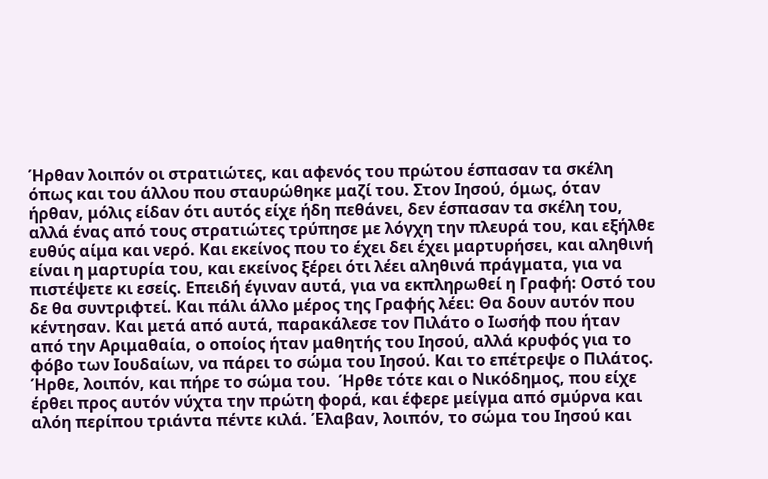Ήρθαν λοιπόν οι στρατιώτες, και αφενός του πρώτου έσπασαν τα σκέλη όπως και του άλλου που σταυρώθηκε μαζί του. Στον Ιησού, όμως, όταν ήρθαν, μόλις είδαν ότι αυτός είχε ήδη πεθάνει, δεν έσπασαν τα σκέλη του, αλλά ένας από τους στρατιώτες τρύπησε με λόγχη την πλευρά του, και εξήλθε ευθύς αίμα και νερό. Και εκείνος που το έχει δει έχει μαρτυρήσει, και αληθινή είναι η μαρτυρία του, και εκείνος ξέρει ότι λέει αληθινά πράγματα, για να πιστέψετε κι εσείς. Επειδή έγιναν αυτά, για να εκπληρωθεί η Γραφή: Οστό του δε θα συντριφτεί. Και πάλι άλλο μέρος της Γραφής λέει: Θα δουν αυτόν που κέντησαν. Και μετά από αυτά, παρακάλεσε τον Πιλάτο ο Ιωσήφ που ήταν από την Αριμαθαία, ο οποίος ήταν μαθητής του Ιησού, αλλά κρυφός για το φόβο των Ιουδαίων, να πάρει το σώμα του Ιησού. Και το επέτρεψε ο Πιλάτος. Ήρθε, λοιπόν, και πήρε το σώμα του.  Ήρθε τότε και ο Νικόδημος, που είχε έρθει προς αυτόν νύχτα την πρώτη φορά, και έφερε μείγμα από σμύρνα και αλόη περίπου τριάντα πέντε κιλά. Έλαβαν, λοιπόν, το σώμα του Ιησού και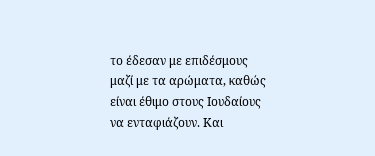το έδεσαν με επιδέσμους μαζί με τα αρώματα, καθώς είναι έθιμο στους Ιουδαίους να ενταφιάζουν. Και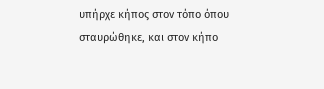υπήρχε κήπος στον τόπο όπου σταυρώθηκε, και στον κήπο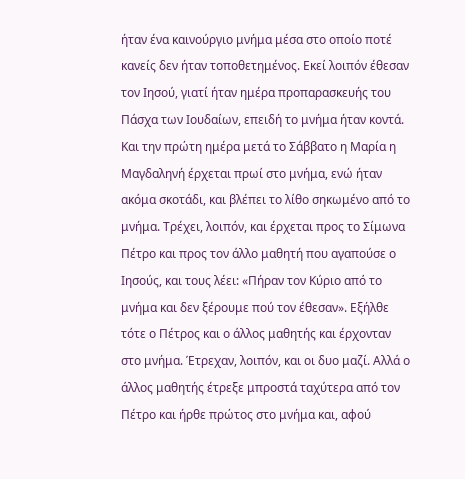ήταν ένα καινούργιο μνήμα μέσα στο οποίο ποτέ κανείς δεν ήταν τοποθετημένος. Εκεί λοιπόν έθεσαν τον Ιησού, γιατί ήταν ημέρα προπαρασκευής του Πάσχα των Ιουδαίων, επειδή το μνήμα ήταν κοντά.
Και την πρώτη ημέρα μετά το Σάββατο η Μαρία η Μαγδαληνή έρχεται πρωί στο μνήμα, ενώ ήταν ακόμα σκοτάδι, και βλέπει το λίθο σηκωμένο από το μνήμα. Τρέχει, λοιπόν, και έρχεται προς το Σίμωνα Πέτρο και προς τον άλλο μαθητή που αγαπούσε ο Ιησούς, και τους λέει: «Πήραν τον Κύριο από το μνήμα και δεν ξέρουμε πού τον έθεσαν». Εξήλθε τότε ο Πέτρος και ο άλλος μαθητής και έρχονταν στο μνήμα. Έτρεχαν, λοιπόν, και οι δυο μαζί. Αλλά ο άλλος μαθητής έτρεξε μπροστά ταχύτερα από τον Πέτρο και ήρθε πρώτος στο μνήμα και, αφού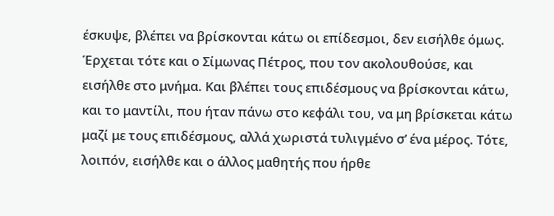έσκυψε, βλέπει να βρίσκονται κάτω οι επίδεσμοι, δεν εισήλθε όμως. Έρχεται τότε και ο Σίμωνας Πέτρος, που τον ακολουθούσε, και εισήλθε στο μνήμα. Και βλέπει τους επιδέσμους να βρίσκονται κάτω, και το μαντίλι, που ήταν πάνω στο κεφάλι του, να μη βρίσκεται κάτω μαζί με τους επιδέσμους, αλλά χωριστά τυλιγμένο σ’ ένα μέρος. Τότε, λοιπόν, εισήλθε και ο άλλος μαθητής που ήρθε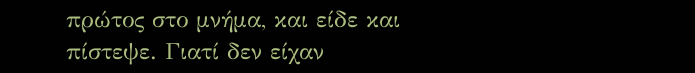πρώτος στο μνήμα, και είδε και πίστεψε. Γιατί δεν είχαν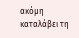ακόμη καταλάβει τη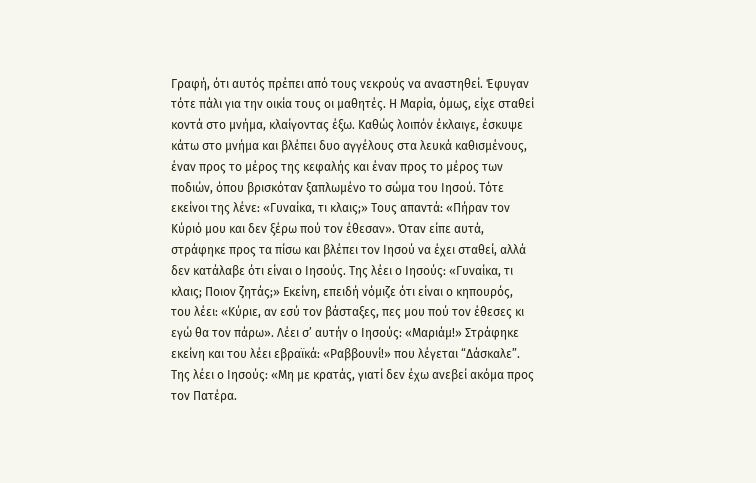Γραφή, ότι αυτός πρέπει από τους νεκρούς να αναστηθεί. Έφυγαν τότε πάλι για την οικία τους οι μαθητές. Η Μαρία, όμως, είχε σταθεί κοντά στο μνήμα, κλαίγοντας έξω. Καθώς λοιπόν έκλαιγε, έσκυψε κάτω στο μνήμα και βλέπει δυο αγγέλους στα λευκά καθισμένους, έναν προς το μέρος της κεφαλής και έναν προς το μέρος των ποδιών, όπου βρισκόταν ξαπλωμένο το σώμα του Ιησού. Τότε εκείνοι της λένε: «Γυναίκα, τι κλαις;» Τους απαντά: «Πήραν τον Κύριό μου και δεν ξέρω πού τον έθεσαν». Όταν είπε αυτά, στράφηκε προς τα πίσω και βλέπει τον Ιησού να έχει σταθεί, αλλά δεν κατάλαβε ότι είναι ο Ιησούς. Της λέει ο Ιησούς: «Γυναίκα, τι κλαις; Ποιον ζητάς;» Εκείνη, επειδή νόμιζε ότι είναι ο κηπουρός, του λέει: «Κύριε, αν εσύ τον βάσταξες, πες μου πού τον έθεσες κι εγώ θα τον πάρω». Λέει σ’ αυτήν ο Ιησούς: «Μαριάμ!» Στράφηκε εκείνη και του λέει εβραϊκά: «Ραββουνί!» που λέγεται “Δάσκαλε”. Της λέει ο Ιησούς: «Μη με κρατάς, γιατί δεν έχω ανεβεί ακόμα προς τον Πατέρα.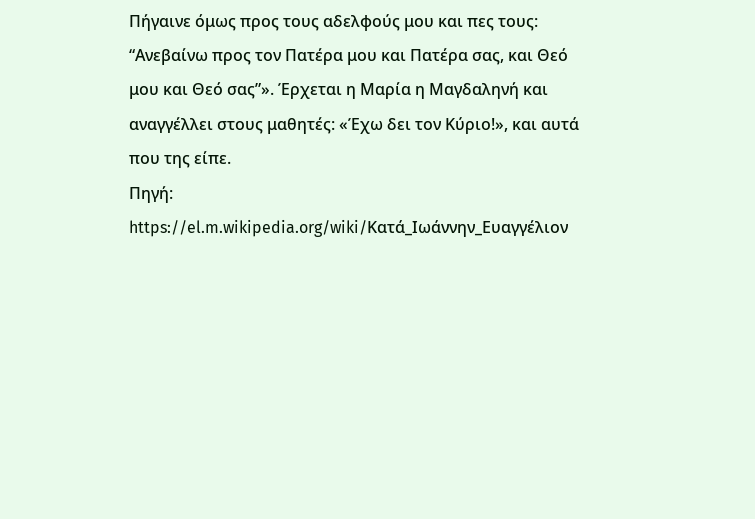Πήγαινε όμως προς τους αδελφούς μου και πες τους: “Ανεβαίνω προς τον Πατέρα μου και Πατέρα σας, και Θεό μου και Θεό σας”». Έρχεται η Μαρία η Μαγδαληνή και αναγγέλλει στους μαθητές: «Έχω δει τον Κύριο!», και αυτά που της είπε.
Πηγή: https://el.m.wikipedia.org/wiki/Κατά_Ιωάννην_Ευαγγέλιον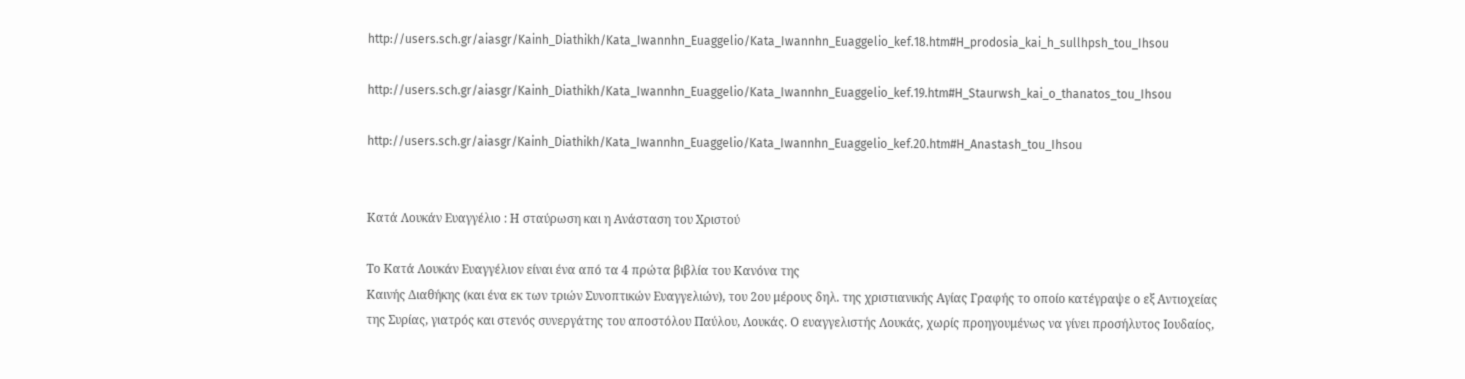http://users.sch.gr/aiasgr/Kainh_Diathikh/Kata_Iwannhn_Euaggelio/Kata_Iwannhn_Euaggelio_kef.18.htm#H_prodosia_kai_h_sullhpsh_tou_Ihsou

http://users.sch.gr/aiasgr/Kainh_Diathikh/Kata_Iwannhn_Euaggelio/Kata_Iwannhn_Euaggelio_kef.19.htm#H_Staurwsh_kai_o_thanatos_tou_Ihsou

http://users.sch.gr/aiasgr/Kainh_Diathikh/Kata_Iwannhn_Euaggelio/Kata_Iwannhn_Euaggelio_kef.20.htm#H_Anastash_tou_Ihsou


Κατά Λουκάν Ευαγγέλιο : Η σταύρωση και η Ανάσταση του Χριστού

Το Κατά Λουκάν Ευαγγέλιον είναι ένα από τα 4 πρώτα βιβλία του Κανόνα της
Καινής Διαθήκης (και ένα εκ των τριών Συνοπτικών Ευαγγελιών), του 2ου μέρους δηλ. της χριστιανικής Αγίας Γραφής το οποίο κατέγραψε ο εξ Αντιοχείας της Συρίας, γιατρός και στενός συνεργάτης του αποστόλου Παύλου, Λουκάς. Ο ευαγγελιστής Λουκάς, χωρίς προηγουμένως να γίνει προσήλυτος Ιουδαίος,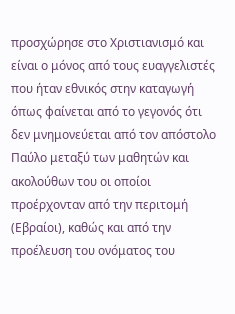προσχώρησε στο Χριστιανισμό και είναι ο μόνος από τους ευαγγελιστές που ήταν εθνικός στην καταγωγή όπως φαίνεται από το γεγονός ότι δεν μνημονεύεται από τον απόστολο Παύλο μεταξύ των μαθητών και ακολούθων του οι οποίοι προέρχονταν από την περιτομή (Εβραίοι), καθώς και από την προέλευση του ονόματος του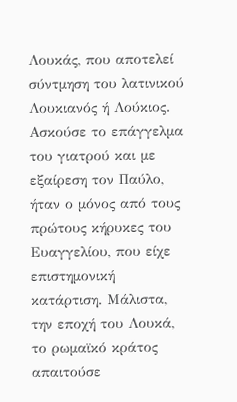Λουκάς, που αποτελεί σύντμηση του λατινικού Λουκιανός ή Λούκιος. Ασκούσε το επάγγελμα του γιατρού και με εξαίρεση τον Παύλο, ήταν ο μόνος από τους πρώτους κήρυκες του Ευαγγελίου, που είχε επιστημονική κατάρτιση. Μάλιστα, την εποχή του Λουκά, το ρωμαϊκό κράτος απαιτούσε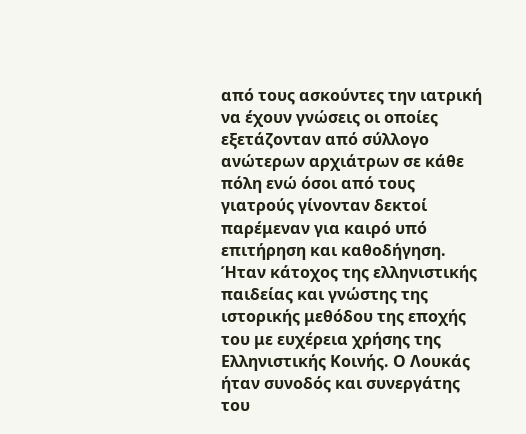από τους ασκούντες την ιατρική να έχουν γνώσεις οι οποίες εξετάζονταν από σύλλογο ανώτερων αρχιάτρων σε κάθε πόλη ενώ όσοι από τους γιατρούς γίνονταν δεκτοί παρέμεναν για καιρό υπό επιτήρηση και καθοδήγηση. Ήταν κάτοχος της ελληνιστικής παιδείας και γνώστης της ιστορικής μεθόδου της εποχής του με ευχέρεια χρήσης της Ελληνιστικής Κοινής. Ο Λουκάς ήταν συνοδός και συνεργάτης του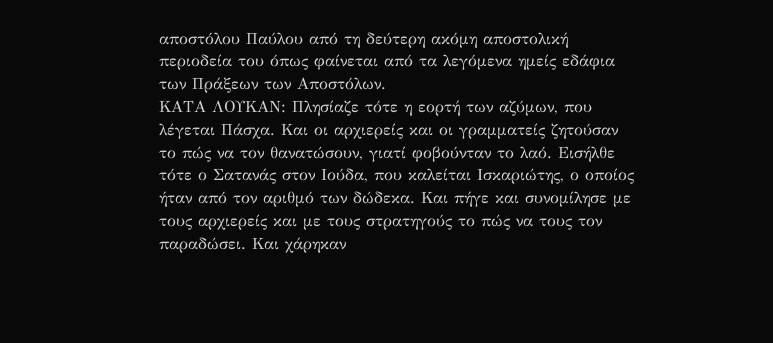αποστόλου Παύλου από τη δεύτερη ακόμη αποστολική περιοδεία του όπως φαίνεται από τα λεγόμενα ημείς εδάφια των Πράξεων των Αποστόλων.
ΚΑΤΑ ΛΟΥΚΑΝ: Πλησίαζε τότε η εορτή των αζύμων, που λέγεται Πάσχα. Και οι αρχιερείς και οι γραμματείς ζητούσαν το πώς να τον θανατώσουν, γιατί φοβούνταν το λαό. Εισήλθε τότε ο Σατανάς στον Ιούδα, που καλείται Ισκαριώτης, ο οποίος ήταν από τον αριθμό των δώδεκα. Και πήγε και συνομίλησε με τους αρχιερείς και με τους στρατηγούς το πώς να τους τον παραδώσει. Και χάρηκαν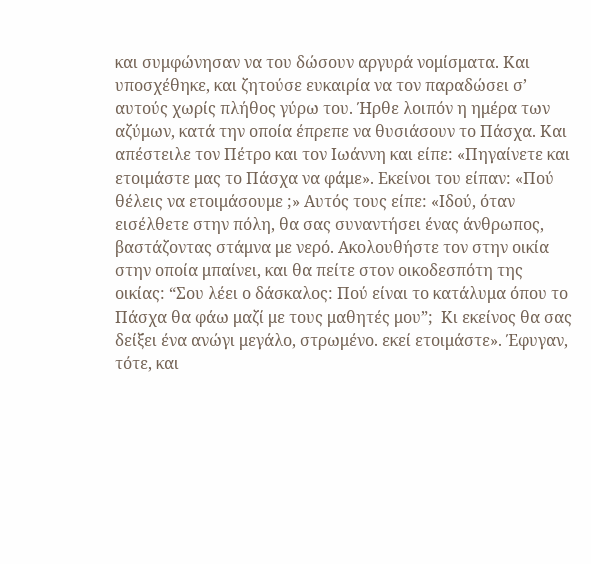και συμφώνησαν να του δώσουν αργυρά νομίσματα. Και υποσχέθηκε, και ζητούσε ευκαιρία να τον παραδώσει σ’ αυτούς χωρίς πλήθος γύρω του. Ήρθε λοιπόν η ημέρα των αζύμων, κατά την οποία έπρεπε να θυσιάσουν το Πάσχα. Και απέστειλε τον Πέτρο και τον Ιωάννη και είπε: «Πηγαίνετε και ετοιμάστε μας το Πάσχα να φάμε». Εκείνοι του είπαν: «Πού θέλεις να ετοιμάσουμε ;» Αυτός τους είπε: «Ιδού, όταν εισέλθετε στην πόλη, θα σας συναντήσει ένας άνθρωπος, βαστάζοντας στάμνα με νερό. Ακολουθήστε τον στην οικία στην οποία μπαίνει, και θα πείτε στον οικοδεσπότη της οικίας: “Σου λέει ο δάσκαλος: Πού είναι το κατάλυμα όπου το Πάσχα θα φάω μαζί με τους μαθητές μου”;  Κι εκείνος θα σας δείξει ένα ανώγι μεγάλο, στρωμένο. εκεί ετοιμάστε». Έφυγαν, τότε, και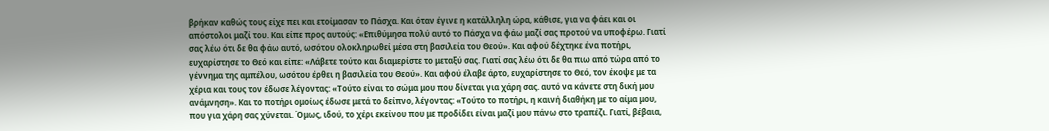βρήκαν καθώς τους είχε πει και ετοίμασαν το Πάσχα. Και όταν έγινε η κατάλληλη ώρα, κάθισε, για να φάει και οι απόστολοι μαζί του. Και είπε προς αυτούς: «Επιθύμησα πολύ αυτό το Πάσχα να φάω μαζί σας προτού να υποφέρω. Γιατί σας λέω ότι δε θα φάω αυτό, ωσότου ολοκληρωθεί μέσα στη βασιλεία του Θεού». Και αφού δέχτηκε ένα ποτήρι, ευχαρίστησε το Θεό και είπε: «Λάβετε τούτο και διαμερίστε το μεταξύ σας. Γιατί σας λέω ότι δε θα πιω από τώρα από το γέννημα της αμπέλου, ωσότου έρθει η βασιλεία του Θεού». Και αφού έλαβε άρτο, ευχαρίστησε το Θεό, τον έκοψε με τα χέρια και τους τον έδωσε λέγοντας: «Τούτο είναι το σώμα μου που δίνεται για χάρη σας. αυτό να κάνετε στη δική μου ανάμνηση». Και το ποτήρι ομοίως έδωσε μετά το δείπνο, λέγοντας: «Τούτο το ποτήρι, η καινή διαθήκη με το αίμα μου, που για χάρη σας χύνεται. Όμως, ιδού, το χέρι εκείνου που με προδίδει είναι μαζί μου πάνω στο τραπέζι. Γιατί, βέβαια,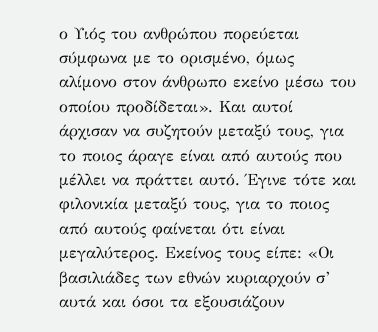ο Υιός του ανθρώπου πορεύεται σύμφωνα με το ορισμένο, όμως αλίμονο στον άνθρωπο εκείνο μέσω του οποίου προδίδεται». Και αυτοί άρχισαν να συζητούν μεταξύ τους, για το ποιος άραγε είναι από αυτούς που μέλλει να πράττει αυτό. Έγινε τότε και φιλονικία μεταξύ τους, για το ποιος από αυτούς φαίνεται ότι είναι μεγαλύτερος. Εκείνος τους είπε: «Οι βασιλιάδες των εθνών κυριαρχούν σ’ αυτά και όσοι τα εξουσιάζουν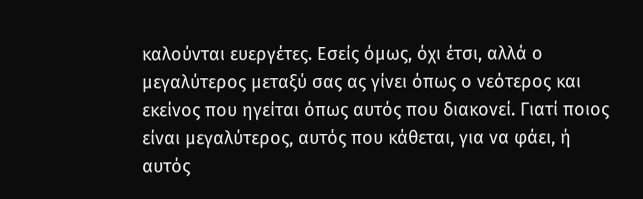καλούνται ευεργέτες. Εσείς όμως, όχι έτσι, αλλά ο μεγαλύτερος μεταξύ σας ας γίνει όπως ο νεότερος και εκείνος που ηγείται όπως αυτός που διακονεί. Γιατί ποιος είναι μεγαλύτερος, αυτός που κάθεται, για να φάει, ή αυτός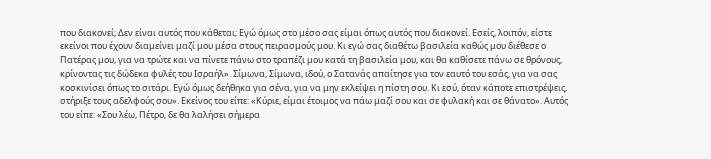που διακονεί; Δεν είναι αυτός που κάθεται; Εγώ όμως στο μέσο σας είμαι όπως αυτός που διακονεί. Εσείς, λοιπόν, είστε εκείνοι που έχουν διαμείνει μαζί μου μέσα στους πειρασμούς μου. Κι εγώ σας διαθέτω βασιλεία καθώς μου διέθεσε ο Πατέρας μου, για να τρώτε και να πίνετε πάνω στο τραπέζι μου κατά τη βασιλεία μου, και θα καθίσετε πάνω σε θρόνους, κρίνοντας τις δώδεκα φυλές του Ισραήλ». Σίμωνα, Σίμωνα, ιδού, ο Σατανάς απαίτησε για τον εαυτό του εσάς, για να σας κοσκινίσει όπως το σιτάρι. Εγώ όμως δεήθηκα για σένα, για να μην εκλείψει η πίστη σου. Κι εσύ, όταν κάποτε επιστρέψεις, στήριξε τους αδελφούς σου». Εκείνος του είπε: «Κύριε, είμαι έτοιμος να πάω μαζί σου και σε φυλακή και σε θάνατο». Αυτός του είπε: «Σου λέω, Πέτρο, δε θα λαλήσει σήμερα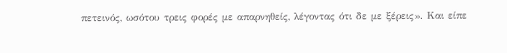πετεινός, ωσότου τρεις φορές με απαρνηθείς, λέγοντας ότι δε με ξέρεις». Και είπε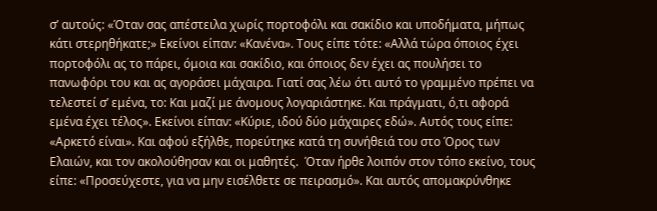σ’ αυτούς: «Όταν σας απέστειλα χωρίς πορτοφόλι και σακίδιο και υποδήματα, μήπως κάτι στερηθήκατε;» Εκείνοι είπαν: «Κανένα». Τους είπε τότε: «Αλλά τώρα όποιος έχει πορτοφόλι ας το πάρει, όμοια και σακίδιο, και όποιος δεν έχει ας πουλήσει το πανωφόρι του και ας αγοράσει μάχαιρα. Γιατί σας λέω ότι αυτό το γραμμένο πρέπει να τελεστεί σ’ εμένα, το: Και μαζί με άνομους λογαριάστηκε. Και πράγματι, ό,τι αφορά εμένα έχει τέλος». Εκείνοι είπαν: «Κύριε, ιδού δύο μάχαιρες εδώ». Αυτός τους είπε: «Αρκετό είναι». Και αφού εξήλθε, πορεύτηκε κατά τη συνήθειά του στο Όρος των Ελαιών, και τον ακολούθησαν και οι μαθητές.  Όταν ήρθε λοιπόν στον τόπο εκείνο, τους είπε: «Προσεύχεστε, για να μην εισέλθετε σε πειρασμό». Και αυτός απομακρύνθηκε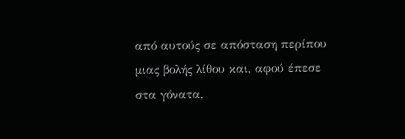από αυτούς σε απόσταση περίπου μιας βολής λίθου και, αφού έπεσε στα γόνατα,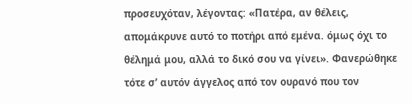προσευχόταν, λέγοντας: «Πατέρα, αν θέλεις, απομάκρυνε αυτό το ποτήρι από εμένα. όμως όχι το θέλημά μου, αλλά το δικό σου να γίνει». Φανερώθηκε τότε σ’ αυτόν άγγελος από τον ουρανό που τον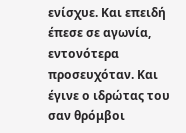ενίσχυε. Και επειδή έπεσε σε αγωνία, εντονότερα προσευχόταν. Και έγινε ο ιδρώτας του σαν θρόμβοι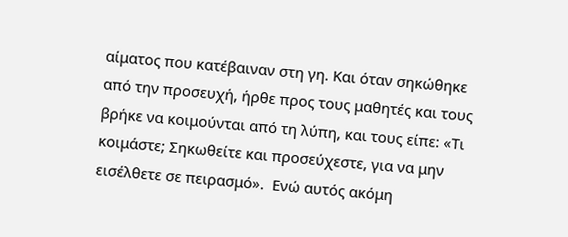αίματος που κατέβαιναν στη γη. Και όταν σηκώθηκε από την προσευχή, ήρθε προς τους μαθητές και τους βρήκε να κοιμούνται από τη λύπη, και τους είπε: «Τι κοιμάστε; Σηκωθείτε και προσεύχεστε, για να μην εισέλθετε σε πειρασμό».  Ενώ αυτός ακόμη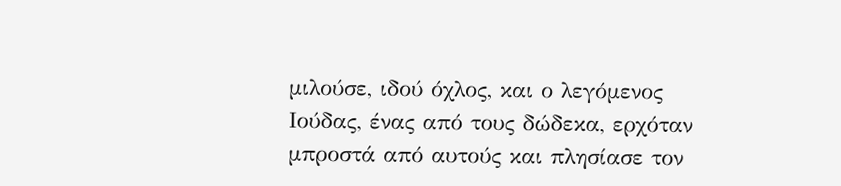μιλούσε, ιδού όχλος, και ο λεγόμενος Ιούδας, ένας από τους δώδεκα, ερχόταν μπροστά από αυτούς και πλησίασε τον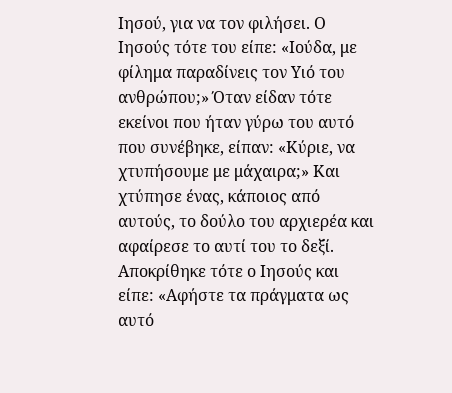Ιησού, για να τον φιλήσει. Ο Ιησούς τότε του είπε: «Ιούδα, με φίλημα παραδίνεις τον Υιό του ανθρώπου;» Όταν είδαν τότε εκείνοι που ήταν γύρω του αυτό που συνέβηκε, είπαν: «Κύριε, να χτυπήσουμε με μάχαιρα;» Και χτύπησε ένας, κάποιος από αυτούς, το δούλο του αρχιερέα και αφαίρεσε το αυτί του το δεξί. Αποκρίθηκε τότε ο Ιησούς και είπε: «Αφήστε τα πράγματα ως αυτό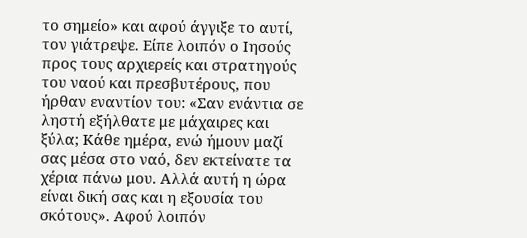το σημείο» και αφού άγγιξε το αυτί, τον γιάτρεψε. Είπε λοιπόν ο Ιησούς προς τους αρχιερείς και στρατηγούς του ναού και πρεσβυτέρους, που ήρθαν εναντίον του: «Σαν ενάντια σε ληστή εξήλθατε με μάχαιρες και ξύλα; Κάθε ημέρα, ενώ ήμουν μαζί σας μέσα στο ναό, δεν εκτείνατε τα χέρια πάνω μου. Αλλά αυτή η ώρα είναι δική σας και η εξουσία του σκότους». Αφού λοιπόν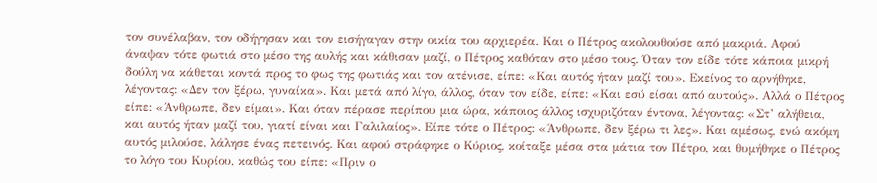τον συνέλαβαν, τον οδήγησαν και τον εισήγαγαν στην οικία του αρχιερέα. Και ο Πέτρος ακολουθούσε από μακριά. Αφού άναψαν τότε φωτιά στο μέσο της αυλής και κάθισαν μαζί, ο Πέτρος καθόταν στο μέσο τους. Όταν τον είδε τότε κάποια μικρή δούλη να κάθεται κοντά προς το φως της φωτιάς και τον ατένισε, είπε: «Και αυτός ήταν μαζί του». Εκείνος το αρνήθηκε, λέγοντας: «Δεν τον ξέρω, γυναίκα». Και μετά από λίγο, άλλος, όταν τον είδε, είπε: «Και εσύ είσαι από αυτούς». Αλλά ο Πέτρος είπε: «Άνθρωπε, δεν είμαι». Και όταν πέρασε περίπου μια ώρα, κάποιος άλλος ισχυριζόταν έντονα, λέγοντας: «Στ’ αλήθεια, και αυτός ήταν μαζί του, γιατί είναι και Γαλιλαίος». Είπε τότε ο Πέτρος: «Άνθρωπε, δεν ξέρω τι λες». Και αμέσως, ενώ ακόμη αυτός μιλούσε, λάλησε ένας πετεινός. Και αφού στράφηκε ο Κύριος, κοίταξε μέσα στα μάτια τον Πέτρο, και θυμήθηκε ο Πέτρος το λόγο του Κυρίου, καθώς του είπε: «Πριν ο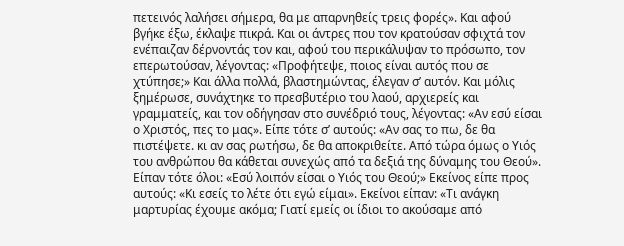πετεινός λαλήσει σήμερα, θα με απαρνηθείς τρεις φορές». Και αφού βγήκε έξω, έκλαψε πικρά. Και οι άντρες που τον κρατούσαν σφιχτά τον ενέπαιζαν δέρνοντάς τον και, αφού του περικάλυψαν το πρόσωπο, τον επερωτούσαν, λέγοντας: «Προφήτεψε, ποιος είναι αυτός που σε χτύπησε;» Και άλλα πολλά, βλαστημώντας, έλεγαν σ’ αυτόν. Και μόλις ξημέρωσε, συνάχτηκε το πρεσβυτέριο του λαού, αρχιερείς και γραμματείς, και τον οδήγησαν στο συνέδριό τους, λέγοντας: «Αν εσύ είσαι ο Χριστός, πες το μας». Είπε τότε σ’ αυτούς: «Αν σας το πω, δε θα πιστέψετε. κι αν σας ρωτήσω, δε θα αποκριθείτε. Από τώρα όμως ο Υιός του ανθρώπου θα κάθεται συνεχώς από τα δεξιά της δύναμης του Θεού». Είπαν τότε όλοι: «Εσύ λοιπόν είσαι ο Υιός του Θεού;» Εκείνος είπε προς αυτούς: «Κι εσείς το λέτε ότι εγώ είμαι». Εκείνοι είπαν: «Τι ανάγκη μαρτυρίας έχουμε ακόμα; Γιατί εμείς οι ίδιοι το ακούσαμε από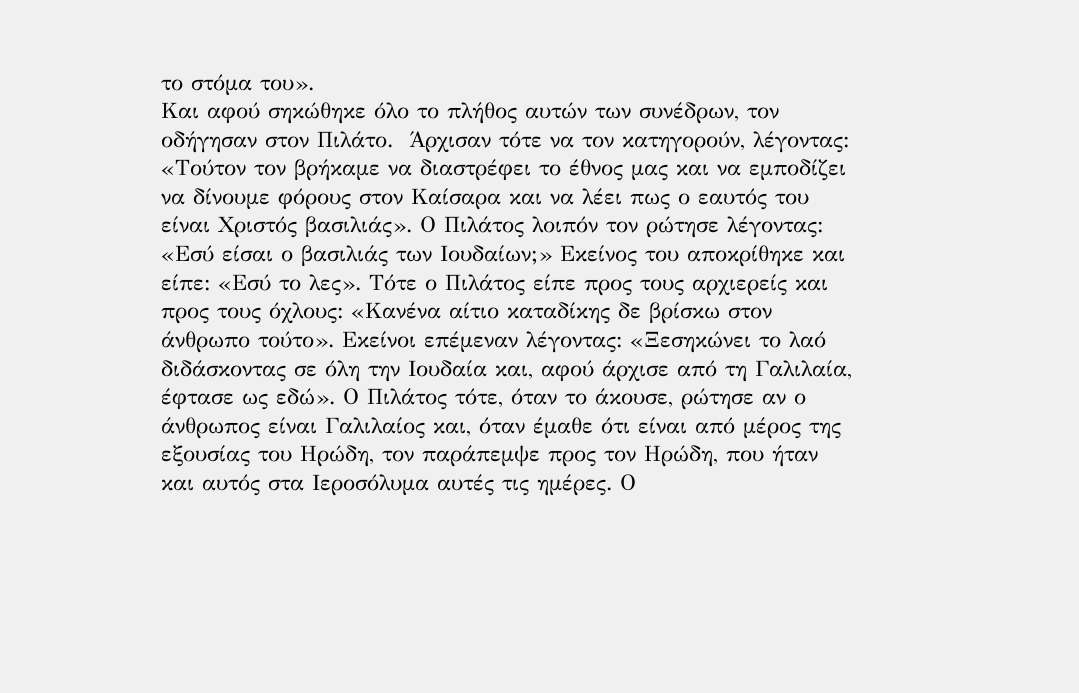το στόμα του».
Και αφού σηκώθηκε όλο το πλήθος αυτών των συνέδρων, τον οδήγησαν στον Πιλάτο.  Άρχισαν τότε να τον κατηγορούν, λέγοντας: «Τούτον τον βρήκαμε να διαστρέφει το έθνος μας και να εμποδίζει να δίνουμε φόρους στον Καίσαρα και να λέει πως ο εαυτός του είναι Χριστός βασιλιάς». Ο Πιλάτος λοιπόν τον ρώτησε λέγοντας: «Εσύ είσαι ο βασιλιάς των Ιουδαίων;» Εκείνος του αποκρίθηκε και είπε: «Εσύ το λες». Τότε ο Πιλάτος είπε προς τους αρχιερείς και προς τους όχλους: «Κανένα αίτιο καταδίκης δε βρίσκω στον άνθρωπο τούτο». Εκείνοι επέμεναν λέγοντας: «Ξεσηκώνει το λαό διδάσκοντας σε όλη την Ιουδαία και, αφού άρχισε από τη Γαλιλαία, έφτασε ως εδώ». Ο Πιλάτος τότε, όταν το άκουσε, ρώτησε αν ο άνθρωπος είναι Γαλιλαίος και, όταν έμαθε ότι είναι από μέρος της εξουσίας του Ηρώδη, τον παράπεμψε προς τον Ηρώδη, που ήταν και αυτός στα Ιεροσόλυμα αυτές τις ημέρες. Ο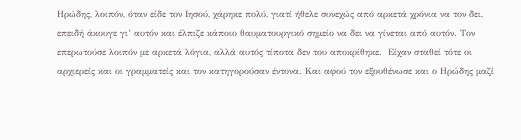Ηρώδης, λοιπόν, όταν είδε τον Ιησού, χάρηκε πολύ, γιατί ήθελε συνεχώς από αρκετά χρόνια να τον δει, επειδή άκουγε γι’ αυτόν και έλπιζε κάποιο θαυματουργικό σημείο να δει να γίνεται από αυτόν. Τον επερωτούσε λοιπόν με αρκετά λόγια, αλλά αυτός τίποτα δεν του αποκρίθηκε.  Είχαν σταθεί τότε οι αρχιερείς και οι γραμματείς και τον κατηγορούσαν έντονα. Και αφού τον εξουθένωσε και ο Ηρώδης μαζί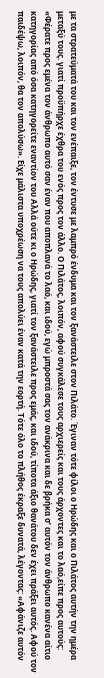με τα στρατεύματά του και τον ενέπαιξε, τον έντυσε με λαμπρό ένδυμα και τον ξανάστειλε στον Πιλάτο. Έγιναν τότε φίλοι ο Ηρώδης και ο Πιλάτος αυτήν την ημέρα μεταξύ τους. γιατί προϋπήρχε έχθρα του ενός προς τον άλλο. Ο Πιλάτος, λοιπόν, αφού συγκάλεσε τους αρχιερείς και τους άρχοντες και το λαό,είπε προς αυτούς: «Φέρατε προς εμένα τον άνθρωπο αυτό σαν έναν που αποπλανά το λαό, και ιδού, εγώ μπροστά σας τον ανάκρινα και δε βρήκα σ’ αυτόν τον άνθρωπο κανένα αίτιο κατηγορίας από όσα κατηγορείτε εναντίον του Αλλά ούτε κι ο Ηρώδης, γιατί τον ξανάστειλε προς εμάς, και ιδού, τίποτα άξιο θανάτου δεν έχει πράξει αυτός. Αφού τον παιδέψω, λοιπόν, θα τον απολύσω». Είχε μάλιστα υποχρέωση να τους απολύει έναν κατά την εορτή. Τότε όλο το πλήθος έκραξε δυνατά, λέγοντας: «Αφάνιζε αυτόν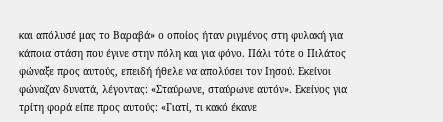και απόλυσέ μας το Βαραβά» ο οποίος ήταν ριγμένος στη φυλακή για κάποια στάση που έγινε στην πόλη και για φόνο. Πάλι τότε ο Πιλάτος φώναξε προς αυτούς, επειδή ήθελε να απολύσει τον Ιησού. Εκείνοι φώναζαν δυνατά, λέγοντας: «Σταύρωνε, σταύρωνε αυτόν». Εκείνος για τρίτη φορά είπε προς αυτούς: «Γιατί, τι κακό έκανε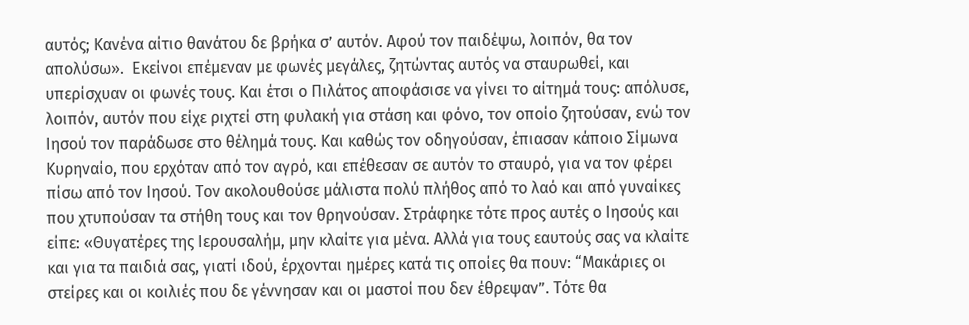αυτός; Κανένα αίτιο θανάτου δε βρήκα σ’ αυτόν. Αφού τον παιδέψω, λοιπόν, θα τον απολύσω».  Εκείνοι επέμεναν με φωνές μεγάλες, ζητώντας αυτός να σταυρωθεί, και υπερίσχυαν οι φωνές τους. Και έτσι ο Πιλάτος αποφάσισε να γίνει το αίτημά τους: απόλυσε, λοιπόν, αυτόν που είχε ριχτεί στη φυλακή για στάση και φόνο, τον οποίο ζητούσαν, ενώ τον Ιησού τον παράδωσε στο θέλημά τους. Και καθώς τον οδηγούσαν, έπιασαν κάποιο Σίμωνα Κυρηναίο, που ερχόταν από τον αγρό, και επέθεσαν σε αυτόν το σταυρό, για να τον φέρει πίσω από τον Ιησού. Τον ακολουθούσε μάλιστα πολύ πλήθος από το λαό και από γυναίκες που χτυπούσαν τα στήθη τους και τον θρηνούσαν. Στράφηκε τότε προς αυτές ο Ιησούς και είπε: «Θυγατέρες της Ιερουσαλήμ, μην κλαίτε για μένα. Αλλά για τους εαυτούς σας να κλαίτε και για τα παιδιά σας, γιατί ιδού, έρχονται ημέρες κατά τις οποίες θα πουν: “Μακάριες οι στείρες και οι κοιλιές που δε γέννησαν και οι μαστοί που δεν έθρεψαν”. Τότε θα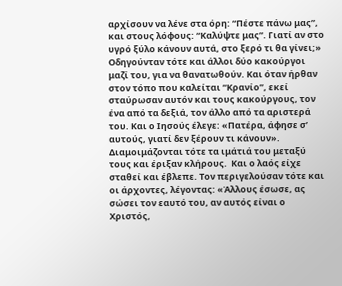αρχίσουν να λένε στα όρη: “Πέστε πάνω μας”, και στους λόφους: “Καλύψτε μας”. Γιατί αν στο υγρό ξύλο κάνουν αυτά, στο ξερό τι θα γίνει;»
Οδηγούνταν τότε και άλλοι δύο κακούργοι μαζί του, για να θανατωθούν. Και όταν ήρθαν στον τόπο που καλείται “Κρανίο”, εκεί σταύρωσαν αυτόν και τους κακούργους, τον ένα από τα δεξιά, τον άλλο από τα αριστερά του. Και ο Ιησούς έλεγε: «Πατέρα, άφησε σ’ αυτούς, γιατί δεν ξέρουν τι κάνουν». Διαμοιμάζονται τότε τα ιμάτιά του μεταξύ τους και έριξαν κλήρους.  Και ο λαός είχε σταθεί και έβλεπε. Τον περιγελούσαν τότε και οι άρχοντες, λέγοντας: «Άλλους έσωσε, ας σώσει τον εαυτό του, αν αυτός είναι ο Χριστός,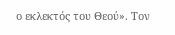ο εκλεκτός του Θεού». Τον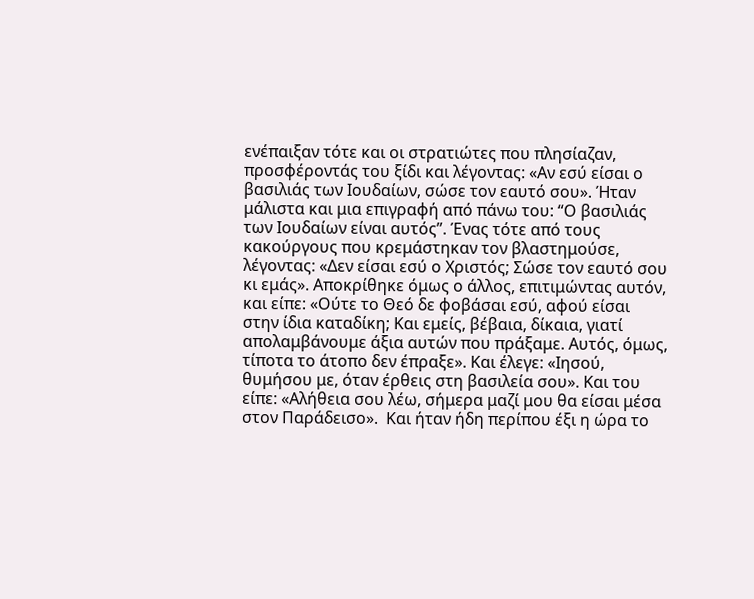ενέπαιξαν τότε και οι στρατιώτες που πλησίαζαν, προσφέροντάς του ξίδι και λέγοντας: «Αν εσύ είσαι ο βασιλιάς των Ιουδαίων, σώσε τον εαυτό σου». Ήταν μάλιστα και μια επιγραφή από πάνω του: “Ο βασιλιάς των Ιουδαίων είναι αυτός”. Ένας τότε από τους κακούργους που κρεμάστηκαν τον βλαστημούσε, λέγοντας: «Δεν είσαι εσύ ο Χριστός; Σώσε τον εαυτό σου κι εμάς». Αποκρίθηκε όμως ο άλλος, επιτιμώντας αυτόν, και είπε: «Ούτε το Θεό δε φοβάσαι εσύ, αφού είσαι στην ίδια καταδίκη; Και εμείς, βέβαια, δίκαια, γιατί απολαμβάνουμε άξια αυτών που πράξαμε. Αυτός, όμως, τίποτα το άτοπο δεν έπραξε». Και έλεγε: «Ιησού, θυμήσου με, όταν έρθεις στη βασιλεία σου». Και του είπε: «Αλήθεια σου λέω, σήμερα μαζί μου θα είσαι μέσα στον Παράδεισο».  Και ήταν ήδη περίπου έξι η ώρα το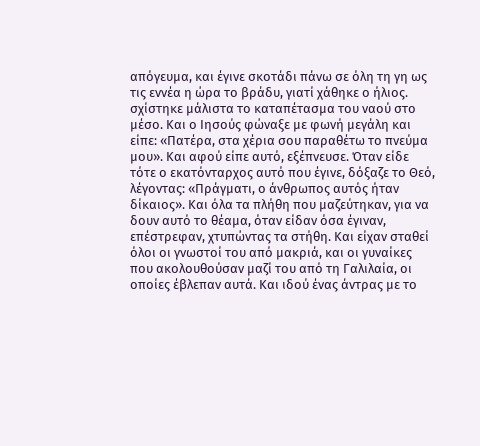απόγευμα, και έγινε σκοτάδι πάνω σε όλη τη γη ως τις εννέα η ώρα το βράδυ, γιατί χάθηκε ο ήλιος. σχίστηκε μάλιστα το καταπέτασμα του ναού στο μέσο. Και ο Ιησούς φώναξε με φωνή μεγάλη και είπε: «Πατέρα, στα χέρια σου παραθέτω το πνεύμα μου». Και αφού είπε αυτό, εξέπνευσε. Όταν είδε τότε ο εκατόνταρχος αυτό που έγινε, δόξαζε το Θεό, λέγοντας: «Πράγματι, ο άνθρωπος αυτός ήταν δίκαιος». Και όλα τα πλήθη που μαζεύτηκαν, για να δουν αυτό το θέαμα, όταν είδαν όσα έγιναν, επέστρεφαν, χτυπώντας τα στήθη. Και είχαν σταθεί όλοι οι γνωστοί του από μακριά, και οι γυναίκες που ακολουθούσαν μαζί του από τη Γαλιλαία, οι οποίες έβλεπαν αυτά. Και ιδού ένας άντρας με το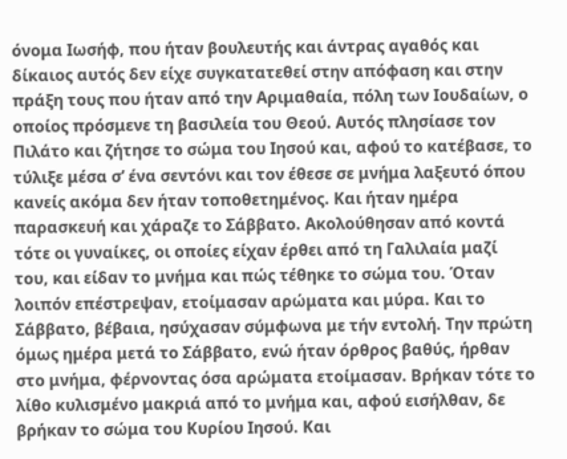όνομα Ιωσήφ, που ήταν βουλευτής και άντρας αγαθός και δίκαιος αυτός δεν είχε συγκατατεθεί στην απόφαση και στην πράξη τους που ήταν από την Αριμαθαία, πόλη των Ιουδαίων, ο οποίος πρόσμενε τη βασιλεία του Θεού. Αυτός πλησίασε τον Πιλάτο και ζήτησε το σώμα του Ιησού και, αφού το κατέβασε, το τύλιξε μέσα σ’ ένα σεντόνι και τον έθεσε σε μνήμα λαξευτό όπου κανείς ακόμα δεν ήταν τοποθετημένος. Και ήταν ημέρα παρασκευή και χάραζε το Σάββατο. Ακολούθησαν από κοντά τότε οι γυναίκες, οι οποίες είχαν έρθει από τη Γαλιλαία μαζί του, και είδαν το μνήμα και πώς τέθηκε το σώμα του. Όταν λοιπόν επέστρεψαν, ετοίμασαν αρώματα και μύρα. Και το Σάββατο, βέβαια, ησύχασαν σύμφωνα με τήν εντολή. Την πρώτη όμως ημέρα μετά το Σάββατο, ενώ ήταν όρθρος βαθύς, ήρθαν στο μνήμα, φέρνοντας όσα αρώματα ετοίμασαν. Βρήκαν τότε το λίθο κυλισμένο μακριά από το μνήμα και, αφού εισήλθαν, δε βρήκαν το σώμα του Κυρίου Ιησού. Και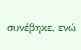συνέβηκε, ενώ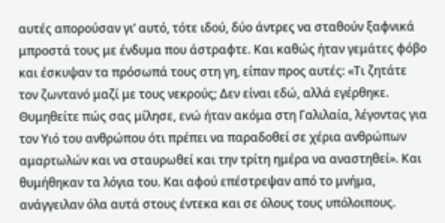αυτές απορούσαν γι’ αυτό, τότε ιδού, δύο άντρες να σταθούν ξαφνικά μπροστά τους με ένδυμα που άστραφτε. Και καθώς ήταν γεμάτες φόβο και έσκυψαν τα πρόσωπά τους στη γη, είπαν προς αυτές: «Τι ζητάτε τον ζωντανό μαζί με τους νεκρούς; Δεν είναι εδώ, αλλά εγέρθηκε. Θυμηθείτε πώς σας μίλησε, ενώ ήταν ακόμα στη Γαλιλαία, λέγοντας για τον Υιό του ανθρώπου ότι πρέπει να παραδοθεί σε χέρια ανθρώπων αμαρτωλών και να σταυρωθεί και την τρίτη ημέρα να αναστηθεί». Και θυμήθηκαν τα λόγια του. Και αφού επέστρεψαν από το μνήμα, ανάγγειλαν όλα αυτά στους έντεκα και σε όλους τους υπόλοιπους.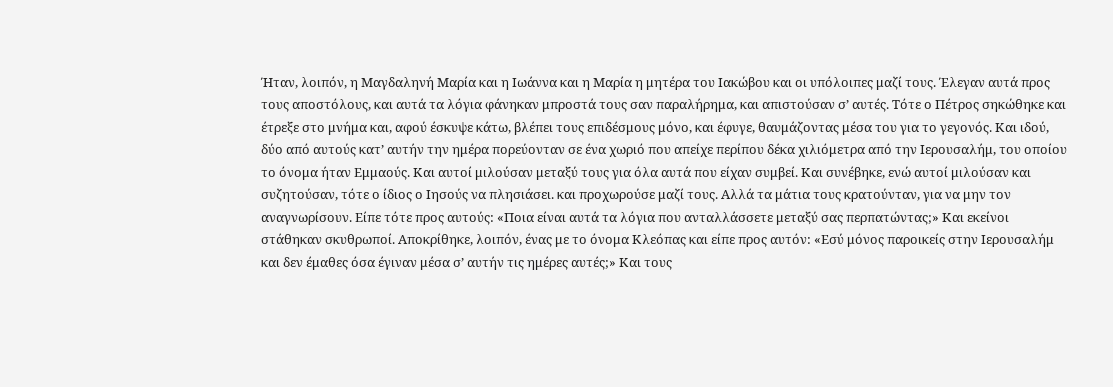Ήταν, λοιπόν, η Μαγδαληνή Μαρία και η Ιωάννα και η Μαρία η μητέρα του Ιακώβου και οι υπόλοιπες μαζί τους. Έλεγαν αυτά προς τους αποστόλους, και αυτά τα λόγια φάνηκαν μπροστά τους σαν παραλήρημα, και απιστούσαν σ’ αυτές. Τότε ο Πέτρος σηκώθηκε και έτρεξε στο μνήμα και, αφού έσκυψε κάτω, βλέπει τους επιδέσμους μόνο, και έφυγε, θαυμάζοντας μέσα του για το γεγονός. Και ιδού, δύο από αυτούς κατ’ αυτήν την ημέρα πορεύονταν σε ένα χωριό που απείχε περίπου δέκα χιλιόμετρα από την Ιερουσαλήμ, του οποίου το όνομα ήταν Εμμαούς. Και αυτοί μιλούσαν μεταξύ τους για όλα αυτά που είχαν συμβεί. Και συνέβηκε, ενώ αυτοί μιλούσαν και συζητούσαν, τότε ο ίδιος ο Ιησούς να πλησιάσει. και προχωρούσε μαζί τους. Αλλά τα μάτια τους κρατούνταν, για να μην τον αναγνωρίσουν. Είπε τότε προς αυτούς: «Ποια είναι αυτά τα λόγια που ανταλλάσσετε μεταξύ σας περπατώντας;» Και εκείνοι στάθηκαν σκυθρωποί. Αποκρίθηκε, λοιπόν, ένας με το όνομα Κλεόπας και είπε προς αυτόν: «Εσύ μόνος παροικείς στην Ιερουσαλήμ και δεν έμαθες όσα έγιναν μέσα σ’ αυτήν τις ημέρες αυτές;» Και τους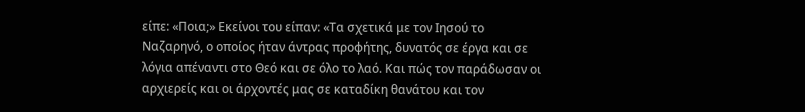είπε: «Ποια;» Εκείνοι του είπαν: «Τα σχετικά με τον Ιησού το Ναζαρηνό, ο οποίος ήταν άντρας προφήτης, δυνατός σε έργα και σε λόγια απέναντι στο Θεό και σε όλο το λαό. Και πώς τον παράδωσαν οι αρχιερείς και οι άρχοντές μας σε καταδίκη θανάτου και τον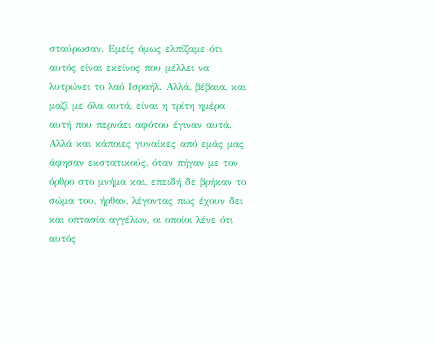σταύρωσαν. Εμείς όμως ελπίζαμε ότι αυτός είναι εκείνος που μέλλει να λυτρώνει το λαό Ισραήλ. Αλλά, βέβαια, και μαζί με όλα αυτά, είναι η τρίτη ημέρα αυτή που περνάει αφότου έγιναν αυτά. Αλλά και κάποιες γυναίκες από εμάς μας άφησαν εκστατικούς, όταν πήγαν με τον όρθρο στο μνήμα και, επειδή δε βρήκαν το σώμα του, ήρθαν, λέγοντας πως έχουν δει και οπτασία αγγέλων, οι οποίοι λένε ότι αυτός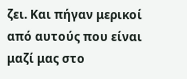ζει. Και πήγαν μερικοί από αυτούς που είναι μαζί μας στο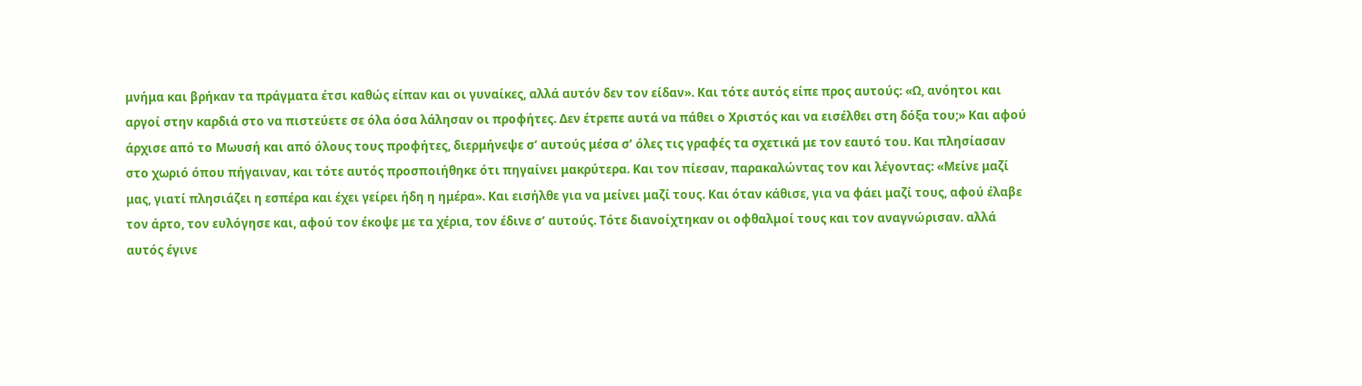μνήμα και βρήκαν τα πράγματα έτσι καθώς είπαν και οι γυναίκες, αλλά αυτόν δεν τον είδαν». Και τότε αυτός είπε προς αυτούς: «Ω, ανόητοι και αργοί στην καρδιά στο να πιστεύετε σε όλα όσα λάλησαν οι προφήτες. Δεν έτρεπε αυτά να πάθει ο Χριστός και να εισέλθει στη δόξα του;» Και αφού άρχισε από το Μωυσή και από όλους τους προφήτες, διερμήνεψε σ’ αυτούς μέσα σ’ όλες τις γραφές τα σχετικά με τον εαυτό του. Και πλησίασαν στο χωριό όπου πήγαιναν, και τότε αυτός προσποιήθηκε ότι πηγαίνει μακρύτερα. Και τον πίεσαν, παρακαλώντας τον και λέγοντας: «Μείνε μαζί μας, γιατί πλησιάζει η εσπέρα και έχει γείρει ήδη η ημέρα». Και εισήλθε για να μείνει μαζί τους. Και όταν κάθισε, για να φάει μαζί τους, αφού έλαβε τον άρτο, τον ευλόγησε και, αφού τον έκοψε με τα χέρια, τον έδινε σ’ αυτούς. Τότε διανοίχτηκαν οι οφθαλμοί τους και τον αναγνώρισαν. αλλά αυτός έγινε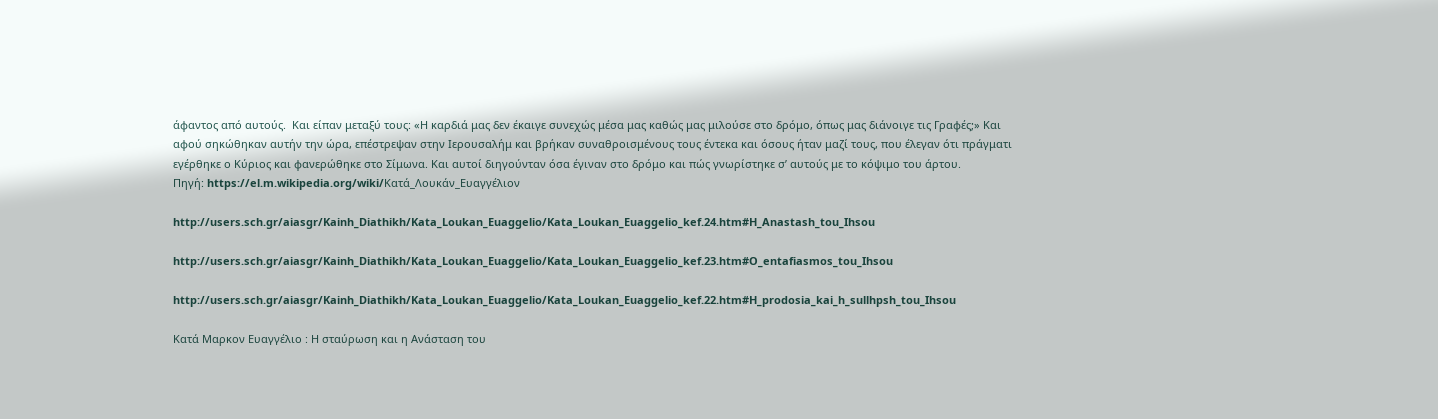άφαντος από αυτούς.  Και είπαν μεταξύ τους: «Η καρδιά μας δεν έκαιγε συνεχώς μέσα μας καθώς μας μιλούσε στο δρόμο, όπως μας διάνοιγε τις Γραφές;» Και αφού σηκώθηκαν αυτήν την ώρα, επέστρεψαν στην Ιερουσαλήμ και βρήκαν συναθροισμένους τους έντεκα και όσους ήταν μαζί τους, που έλεγαν ότι πράγματι εγέρθηκε ο Κύριος και φανερώθηκε στο Σίμωνα. Και αυτοί διηγούνταν όσα έγιναν στο δρόμο και πώς γνωρίστηκε σ’ αυτούς με το κόψιμο του άρτου.
Πηγή: https://el.m.wikipedia.org/wiki/Κατά_Λουκάν_Ευαγγέλιον

http://users.sch.gr/aiasgr/Kainh_Diathikh/Kata_Loukan_Euaggelio/Kata_Loukan_Euaggelio_kef.24.htm#H_Anastash_tou_Ihsou

http://users.sch.gr/aiasgr/Kainh_Diathikh/Kata_Loukan_Euaggelio/Kata_Loukan_Euaggelio_kef.23.htm#O_entafiasmos_tou_Ihsou

http://users.sch.gr/aiasgr/Kainh_Diathikh/Kata_Loukan_Euaggelio/Kata_Loukan_Euaggelio_kef.22.htm#H_prodosia_kai_h_sullhpsh_tou_Ihsou

Κατά Μαρκον Ευαγγέλιο : Η σταύρωση και η Ανάσταση του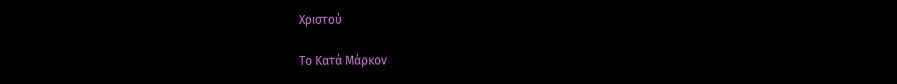Χριστού

Το Κατά Μάρκον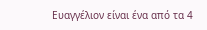Ευαγγέλιον είναι ένα από τα 4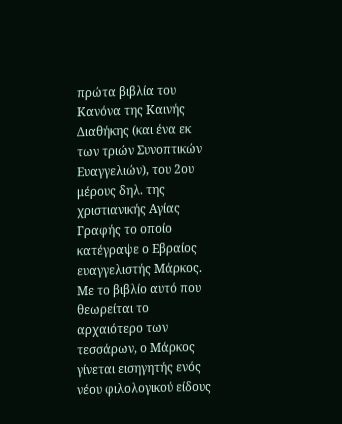πρώτα βιβλία του Κανόνα της Καινής Διαθήκης (και ένα εκ των τριών Συνοπτικών Ευαγγελιών), του 2ου μέρους δηλ. της χριστιανικής Αγίας Γραφής το οποίο κατέγραψε ο Εβραίος ευαγγελιστής Μάρκος. Με το βιβλίο αυτό που θεωρείται το αρχαιότερο των τεσσάρων, ο Μάρκος γίνεται εισηγητής ενός νέου φιλολογικού είδους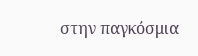στην παγκόσμια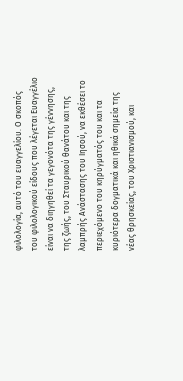φιλολογία, αυτό του ευαγγελίου. Ο σκοπός του φιλολογικού είδους που λέγεται Ευαγγέλιο είναι να διηγηθεί τα γεγονότα της γέννησης, της ζωής, του Σταυρικού θανάτου και της λαμπρής Ανάστασης του Ιησού, να εκθέσει το περιεχόμενο του κηρύγματός του και τα κυριότερα δογματικά και ηθικά σημεία της νέας θρησκείας, του Χριστιανισμού, και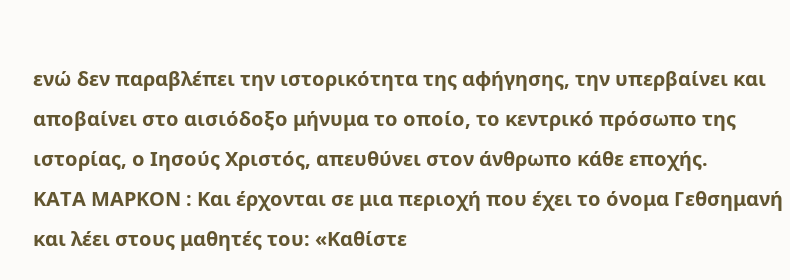ενώ δεν παραβλέπει την ιστορικότητα της αφήγησης, την υπερβαίνει και αποβαίνει στο αισιόδοξο μήνυμα το οποίο, το κεντρικό πρόσωπο της ιστορίας, ο Ιησούς Χριστός, απευθύνει στον άνθρωπο κάθε εποχής.
ΚΑΤΑ ΜΑΡΚΟΝ : Και έρχονται σε μια περιοχή που έχει το όνομα Γεθσημανή και λέει στους μαθητές του: «Καθίστε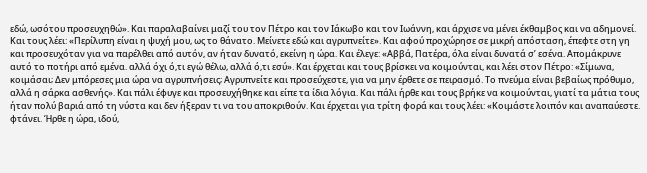εδώ, ωσότου προσευχηθώ». Και παραλαβαίνει μαζί του τον Πέτρο και τον Ιάκωβο και τον Ιωάννη, και άρχισε να μένει έκθαμβος και να αδημονεί. Και τους λέει: «Περίλυπη είναι η ψυχή μου, ως το θάνατο. Μείνετε εδώ και αγρυπνείτε». Και αφού προχώρησε σε μικρή απόσταση, έπεφτε στη γη και προσευχόταν για να παρέλθει από αυτόν, αν ήταν δυνατό, εκείνη η ώρα. Και έλεγε: «Αββά, Πατέρα, όλα είναι δυνατά σ’ εσένα. Απομάκρυνε αυτό το ποτήρι από εμένα. αλλά όχι ό,τι εγώ θέλω, αλλά ό,τι εσύ». Και έρχεται και τους βρίσκει να κοιμούνται, και λέει στον Πέτρο: «Σίμωνα, κοιμάσαι; Δεν μπόρεσες μια ώρα να αγρυπνήσεις; Αγρυπνείτε και προσεύχεστε, για να μην έρθετε σε πειρασμό. Το πνεύμα είναι βεβαίως πρόθυμο, αλλά η σάρκα ασθενής». Και πάλι έφυγε και προσευχήθηκε και είπε τα ίδια λόγια. Και πάλι ήρθε και τους βρήκε να κοιμούνται, γιατί τα μάτια τους ήταν πολύ βαριά από τη νύστα και δεν ήξεραν τι να του αποκριθούν. Και έρχεται για τρίτη φορά και τους λέει: «Κοιμάστε λοιπόν και αναπαύεστε. φτάνει. Ήρθε η ώρα, ιδού,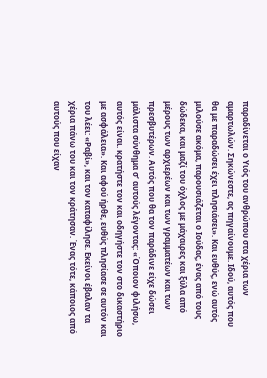παραδίνεται ο Υιός του ανθρώπου στα χέρια των αμαρτωλών. Σηκώνεστε, ας πηγαίνουμε. Ιδού, αυτός που θα με παραδώσει έχει πλησιάσει». Και ευθύς, ενώ αυτός μιλούσε ακόμα, παρουσιάζεται ο Ιούδας, ένας από τους δώδεκα, και μαζί του όχλος με μάχαιρες και ξύλα από μέρους των αρχιερέων και των γραμματέων και των πρεσβυτέρων. Αυτός που θα τον παράδινε είχε δώσει μάλιστα σύνθημα σ’ αυτούς λέγοντας: «Όποιον φιλήσω, αυτός είναι. κρατήστε τον και οδηγήστε τον στο δικαστήριο με ασφάλεια». Και αφού ήρθε, ευθύς πλησίασε σε αυτόν και του λέει: «Ραβί», και τον καταφίλησε. Εκείνοι έβαλαν τα χέρια πάνω του και τον κράτησαν. Ένας τότε, κάποιος από αυτούς που είχαν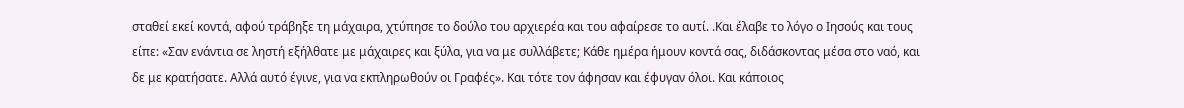σταθεί εκεί κοντά, αφού τράβηξε τη μάχαιρα, χτύπησε το δούλο του αρχιερέα και του αφαίρεσε το αυτί. .Και έλαβε το λόγο ο Ιησούς και τους είπε: «Σαν ενάντια σε ληστή εξήλθατε με μάχαιρες και ξύλα, για να με συλλάβετε; Κάθε ημέρα ήμουν κοντά σας, διδάσκοντας μέσα στο ναό, και δε με κρατήσατε. Αλλά αυτό έγινε, για να εκπληρωθούν οι Γραφές». Και τότε τον άφησαν και έφυγαν όλοι. Και κάποιος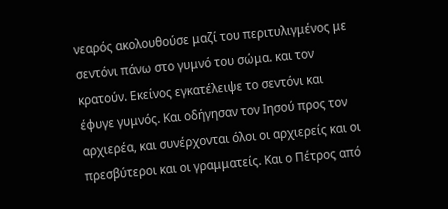νεαρός ακολουθούσε μαζί του περιτυλιγμένος με σεντόνι πάνω στο γυμνό του σώμα. και τον κρατούν. Εκείνος εγκατέλειψε το σεντόνι και έφυγε γυμνός. Και οδήγησαν τον Ιησού προς τον αρχιερέα, και συνέρχονται όλοι οι αρχιερείς και οι πρεσβύτεροι και οι γραμματείς. Και ο Πέτρος από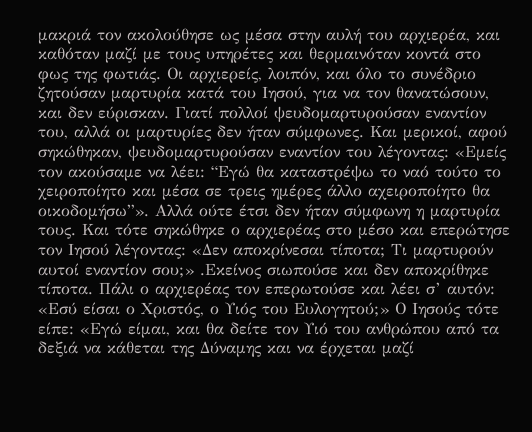μακριά τον ακολούθησε ως μέσα στην αυλή του αρχιερέα, και καθόταν μαζί με τους υπηρέτες και θερμαινόταν κοντά στο φως της φωτιάς. Οι αρχιερείς, λοιπόν, και όλο το συνέδριο ζητούσαν μαρτυρία κατά του Ιησού, για να τον θανατώσουν, και δεν εύρισκαν. Γιατί πολλοί ψευδομαρτυρούσαν εναντίον του, αλλά οι μαρτυρίες δεν ήταν σύμφωνες. Και μερικοί, αφού σηκώθηκαν, ψευδομαρτυρούσαν εναντίον του λέγοντας: «Εμείς τον ακούσαμε να λέει: “Εγώ θα καταστρέψω το ναό τούτο το χειροποίητο και μέσα σε τρεις ημέρες άλλο αχειροποίητο θα οικοδομήσω”». Αλλά ούτε έτσι δεν ήταν σύμφωνη η μαρτυρία τους. Και τότε σηκώθηκε ο αρχιερέας στο μέσο και επερώτησε τον Ιησού λέγοντας: «Δεν αποκρίνεσαι τίποτα; Τι μαρτυρούν αυτοί εναντίον σου;» .Εκείνος σιωπούσε και δεν αποκρίθηκε τίποτα. Πάλι ο αρχιερέας τον επερωτούσε και λέει σ’ αυτόν: «Εσύ είσαι ο Χριστός, ο Υιός του Ευλογητού;» Ο Ιησούς τότε είπε: «Εγώ είμαι, και θα δείτε τον Υιό του ανθρώπου από τα δεξιά να κάθεται της Δύναμης και να έρχεται μαζί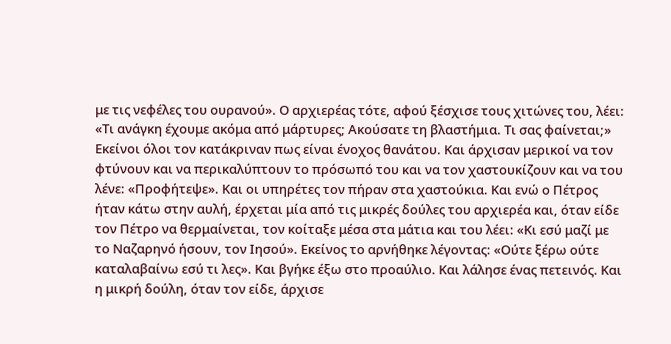με τις νεφέλες του ουρανού». Ο αρχιερέας τότε, αφού ξέσχισε τους χιτώνες του, λέει: «Τι ανάγκη έχουμε ακόμα από μάρτυρες; Ακούσατε τη βλαστήμια. Τι σας φαίνεται;» Εκείνοι όλοι τον κατάκριναν πως είναι ένοχος θανάτου. Και άρχισαν μερικοί να τον φτύνουν και να περικαλύπτουν το πρόσωπό του και να τον χαστουκίζουν και να του λένε: «Προφήτεψε». Και οι υπηρέτες τον πήραν στα χαστούκια. Και ενώ ο Πέτρος ήταν κάτω στην αυλή, έρχεται μία από τις μικρές δούλες του αρχιερέα και, όταν είδε τον Πέτρο να θερμαίνεται, τον κοίταξε μέσα στα μάτια και του λέει: «Κι εσύ μαζί με το Ναζαρηνό ήσουν, τον Ιησού». Εκείνος το αρνήθηκε λέγοντας: «Ούτε ξέρω ούτε καταλαβαίνω εσύ τι λες». Και βγήκε έξω στο προαύλιο. Και λάλησε ένας πετεινός. Και η μικρή δούλη, όταν τον είδε, άρχισε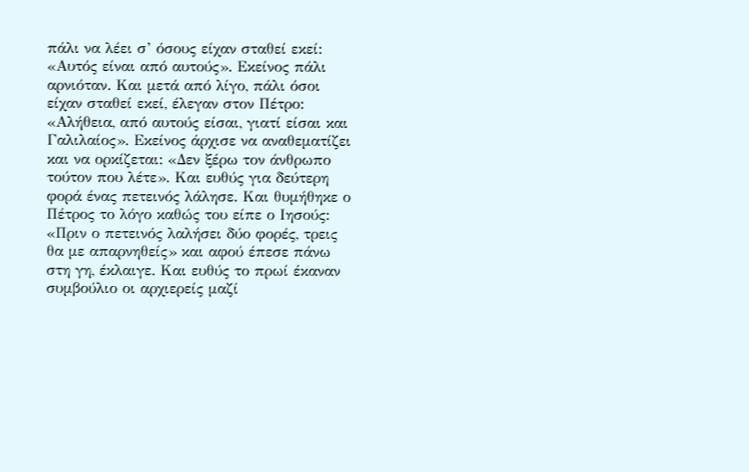πάλι να λέει σ’ όσους είχαν σταθεί εκεί: «Αυτός είναι από αυτούς». Εκείνος πάλι αρνιόταν. Και μετά από λίγο, πάλι όσοι είχαν σταθεί εκεί, έλεγαν στον Πέτρο: «Αλήθεια, από αυτούς είσαι, γιατί είσαι και Γαλιλαίος». Εκείνος άρχισε να αναθεματίζει και να ορκίζεται: «Δεν ξέρω τον άνθρωπο τούτον που λέτε». Και ευθύς για δεύτερη φορά ένας πετεινός λάλησε. Και θυμήθηκε ο Πέτρος το λόγο καθώς του είπε ο Ιησούς: «Πριν ο πετεινός λαλήσει δύο φορές, τρεις θα με απαρνηθείς» και αφού έπεσε πάνω στη γη, έκλαιγε. Και ευθύς το πρωί έκαναν συμβούλιο οι αρχιερείς μαζί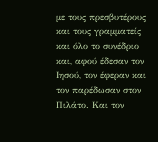με τους πρεσβυτέρους και τους γραμματείς και όλο το συνέδριο και, αφού έδεσαν τον Ιησού, τον έφεραν και τον παρέδωσαν στον Πιλάτο. Και τον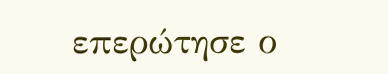επερώτησε ο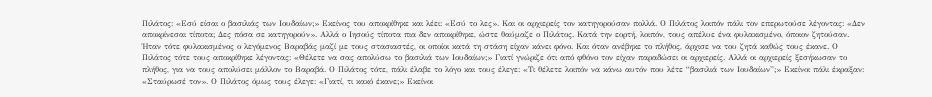Πιλάτος: «Εσύ είσαι ο βασιλιάς των Ιουδαίων;» Εκείνος του αποκρίθηκε και λέει: «Εσύ το λες». Και οι αρχιερείς τον κατηγορούσαν πολλά. Ο Πιλάτος λοιπόν πάλι τον επερωτούσε λέγοντας: «Δεν αποκρίνεσαι τίποτα; Δες πόσα σε κατηγορούν». Αλλά ο Ιησούς τίποτα πια δεν αποκρίθηκε, ώστε θαύμαζε ο Πιλάτος. Κατά την εορτή, λοιπόν, τους απέλυε ένα φυλακισμένο, όποιον ζητούσαν. Ήταν τότε φυλακισμένος ο λεγόμενος Βαραβάς μαζί με τους στασιαστές, οι οποίοι κατά τη στάση είχαν κάνει φόνο. Και όταν ανέβηκε το πλήθος, άρχισε να του ζητά καθώς τους έκανε. Ο Πιλάτος τότε τους αποκρίθηκε λέγοντας: «Θέλετε να σας απολύσω το βασιλιά των Ιουδαίων;» Γιατί γνώριζε ότι από φθόνο τον είχαν παραδώσει οι αρχιερείς. Αλλά οι αρχιερείς ξεσήκωσαν το πλήθος, για να τους απολύσει μάλλον το Βαραβά. Ο Πιλάτος τότε, πάλι έλαβε το λόγο και τους έλεγε: «Τι θέλετε λοιπόν να κάνω αυτόν που λέτε “βασιλιά των Ιουδαίων”;» Εκείνοι πάλι έκραξαν: «Σταύρωσέ τον». Ο Πιλάτος όμως τους έλεγε: «Γιατί, τι κακό έκανε;» Εκείνοι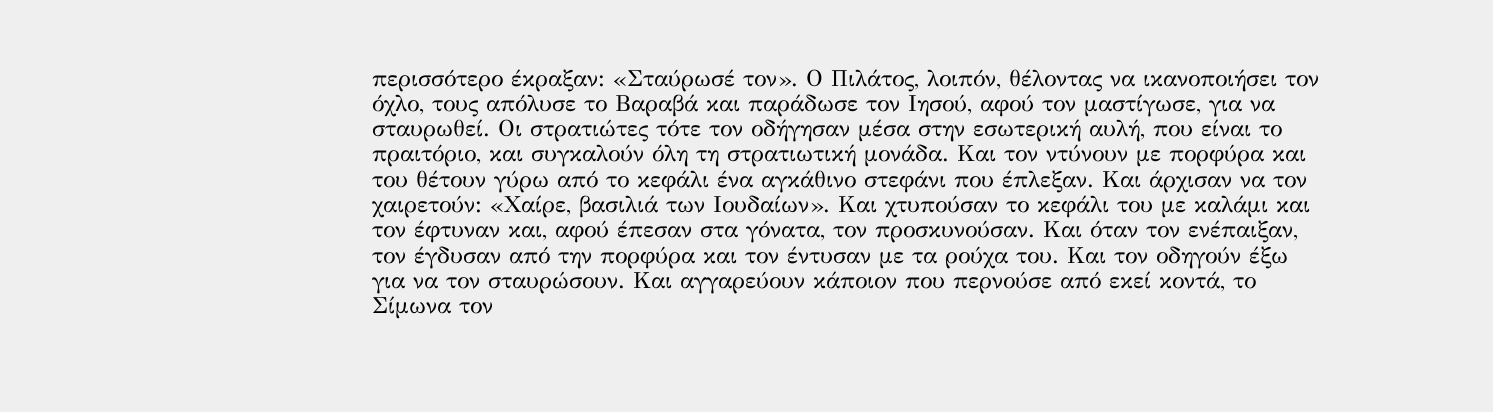περισσότερο έκραξαν: «Σταύρωσέ τον». Ο Πιλάτος, λοιπόν, θέλοντας να ικανοποιήσει τον όχλο, τους απόλυσε το Βαραβά και παράδωσε τον Ιησού, αφού τον μαστίγωσε, για να σταυρωθεί. Οι στρατιώτες τότε τον οδήγησαν μέσα στην εσωτερική αυλή, που είναι το πραιτόριο, και συγκαλούν όλη τη στρατιωτική μονάδα. Και τον ντύνουν με πορφύρα και του θέτουν γύρω από το κεφάλι ένα αγκάθινο στεφάνι που έπλεξαν. Και άρχισαν να τον χαιρετούν: «Χαίρε, βασιλιά των Ιουδαίων». Και χτυπούσαν το κεφάλι του με καλάμι και τον έφτυναν και, αφού έπεσαν στα γόνατα, τον προσκυνούσαν. Και όταν τον ενέπαιξαν, τον έγδυσαν από την πορφύρα και τον έντυσαν με τα ρούχα του. Και τον οδηγούν έξω για να τον σταυρώσουν. Και αγγαρεύουν κάποιον που περνούσε από εκεί κοντά, το Σίμωνα τον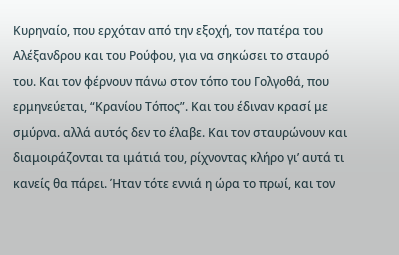Κυρηναίο, που ερχόταν από την εξοχή, τον πατέρα του Αλέξανδρου και του Ρούφου, για να σηκώσει το σταυρό του. Και τον φέρνουν πάνω στον τόπο του Γολγοθά, που ερμηνεύεται, “Κρανίου Τόπος”. Και του έδιναν κρασί με σμύρνα. αλλά αυτός δεν το έλαβε. Και τον σταυρώνουν και διαμοιράζονται τα ιμάτιά του, ρίχνοντας κλήρο γι’ αυτά τι κανείς θα πάρει. Ήταν τότε εννιά η ώρα το πρωί, και τον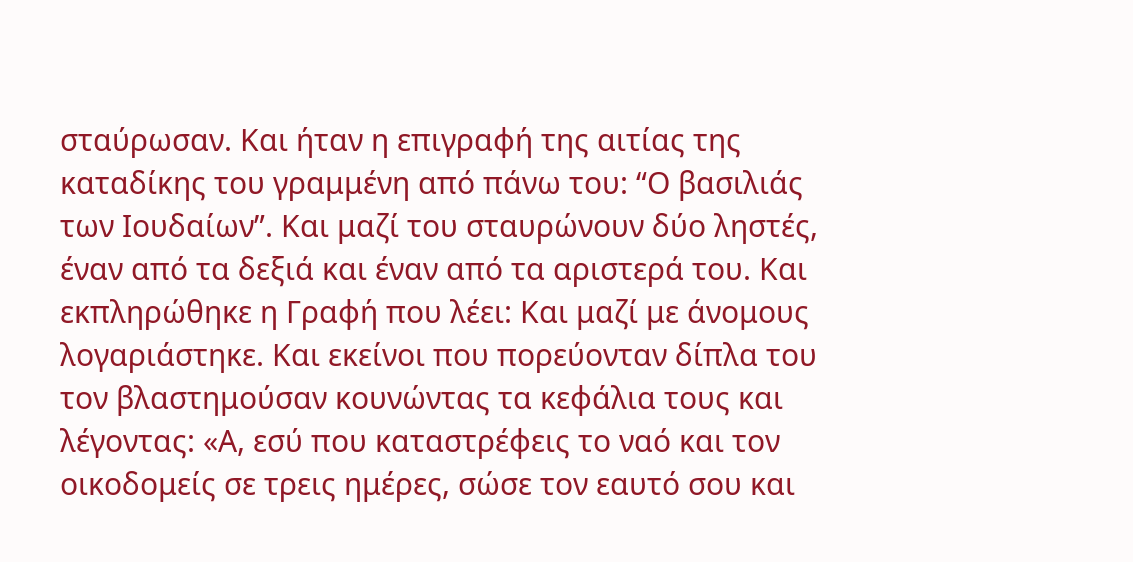σταύρωσαν. Και ήταν η επιγραφή της αιτίας της καταδίκης του γραμμένη από πάνω του: “Ο βασιλιάς των Ιουδαίων”. Και μαζί του σταυρώνουν δύο ληστές, έναν από τα δεξιά και έναν από τα αριστερά του. Και εκπληρώθηκε η Γραφή που λέει: Και μαζί με άνομους λογαριάστηκε. Και εκείνοι που πορεύονταν δίπλα του τον βλαστημούσαν κουνώντας τα κεφάλια τους και λέγοντας: «Α, εσύ που καταστρέφεις το ναό και τον οικοδομείς σε τρεις ημέρες, σώσε τον εαυτό σου και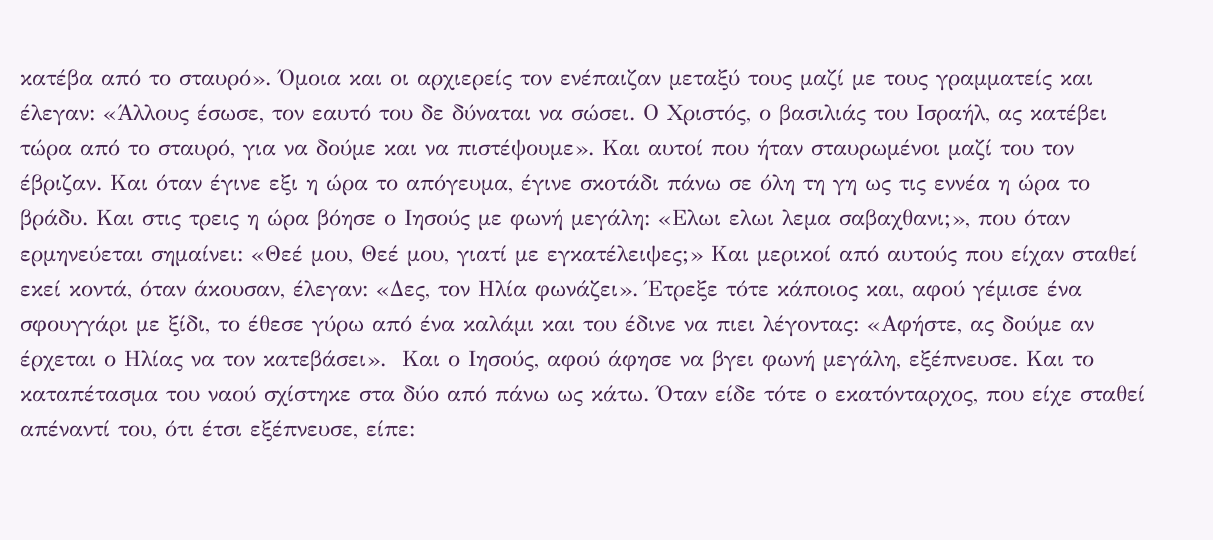κατέβα από το σταυρό». Όμοια και οι αρχιερείς τον ενέπαιζαν μεταξύ τους μαζί με τους γραμματείς και έλεγαν: «Άλλους έσωσε, τον εαυτό του δε δύναται να σώσει. Ο Χριστός, ο βασιλιάς του Ισραήλ, ας κατέβει τώρα από το σταυρό, για να δούμε και να πιστέψουμε». Και αυτοί που ήταν σταυρωμένοι μαζί του τον έβριζαν. Και όταν έγινε εξι η ώρα το απόγευμα, έγινε σκοτάδι πάνω σε όλη τη γη ως τις εννέα η ώρα το βράδυ. Και στις τρεις η ώρα βόησε ο Ιησούς με φωνή μεγάλη: «Ελωι ελωι λεμα σαβαχθανι;», που όταν ερμηνεύεται σημαίνει: «Θεέ μου, Θεέ μου, γιατί με εγκατέλειψες;» Και μερικοί από αυτούς που είχαν σταθεί εκεί κοντά, όταν άκουσαν, έλεγαν: «Δες, τον Ηλία φωνάζει». Έτρεξε τότε κάποιος και, αφού γέμισε ένα σφουγγάρι με ξίδι, το έθεσε γύρω από ένα καλάμι και του έδινε να πιει λέγοντας: «Αφήστε, ας δούμε αν έρχεται ο Ηλίας να τον κατεβάσει».  Και ο Ιησούς, αφού άφησε να βγει φωνή μεγάλη, εξέπνευσε. Και το καταπέτασμα του ναού σχίστηκε στα δύο από πάνω ως κάτω. Όταν είδε τότε ο εκατόνταρχος, που είχε σταθεί απέναντί του, ότι έτσι εξέπνευσε, είπε: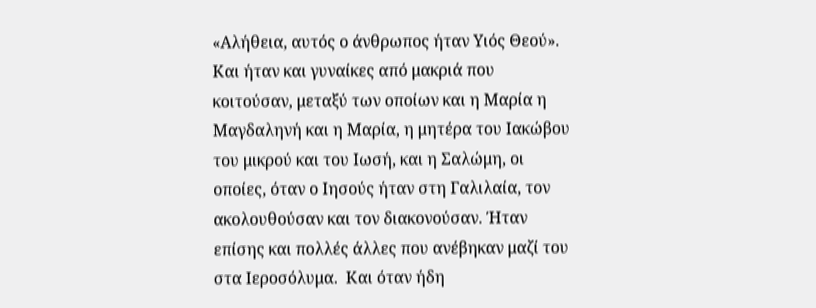«Αλήθεια, αυτός ο άνθρωπος ήταν Υιός Θεού». Και ήταν και γυναίκες από μακριά που κοιτούσαν, μεταξύ των οποίων και η Μαρία η Μαγδαληνή και η Μαρία, η μητέρα του Ιακώβου του μικρού και του Ιωσή, και η Σαλώμη, οι οποίες, όταν ο Ιησούς ήταν στη Γαλιλαία, τον ακολουθούσαν και τον διακονούσαν. Ήταν επίσης και πολλές άλλες που ανέβηκαν μαζί του στα Ιεροσόλυμα.  Και όταν ήδη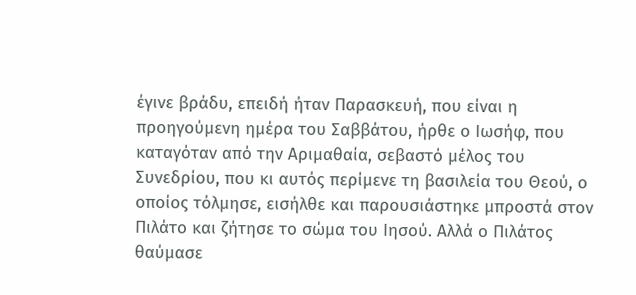έγινε βράδυ, επειδή ήταν Παρασκευή, που είναι η προηγούμενη ημέρα του Σαββάτου, ήρθε ο Ιωσήφ, που καταγόταν από την Αριμαθαία, σεβαστό μέλος του Συνεδρίου, που κι αυτός περίμενε τη βασιλεία του Θεού, ο οποίος τόλμησε, εισήλθε και παρουσιάστηκε μπροστά στον Πιλάτο και ζήτησε το σώμα του Ιησού. Αλλά ο Πιλάτος θαύμασε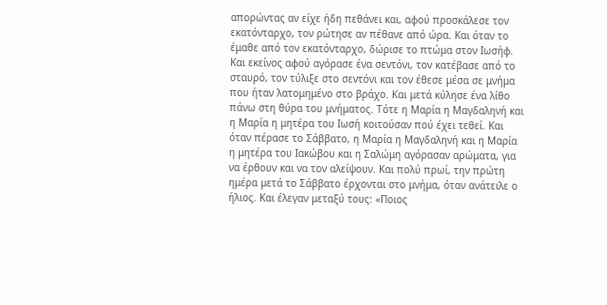απορώντας αν είχε ήδη πεθάνει και, αφού προσκάλεσε τον εκατόνταρχο, τον ρώτησε αν πέθανε από ώρα. Και όταν το έμαθε από τον εκατόνταρχο, δώρισε το πτώμα στον Ιωσήφ. Και εκείνος αφού αγόρασε ένα σεντόνι, τον κατέβασε από το σταυρό, τον τύλιξε στο σεντόνι και τον έθεσε μέσα σε μνήμα που ήταν λατομημένο στο βράχο. Και μετά κύλησε ένα λίθο πάνω στη θύρα του μνήματος. Τότε η Μαρία η Μαγδαληνή και η Μαρία η μητέρα του Ιωσή κοιτούσαν πού έχει τεθεί. Και όταν πέρασε το Σάββατο, η Μαρία η Μαγδαληνή και η Μαρία η μητέρα του Ιακώβου και η Σαλώμη αγόρασαν αρώματα, για να έρθουν και να τον αλείψουν. Και πολύ πρωί, την πρώτη ημέρα μετά το Σάββατο έρχονται στο μνήμα, όταν ανάτειλε ο ήλιος. Και έλεγαν μεταξύ τους: «Ποιος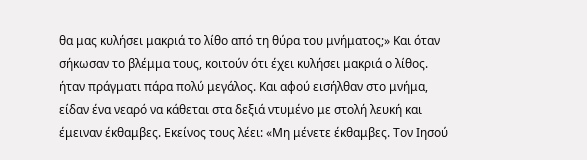θα μας κυλήσει μακριά το λίθο από τη θύρα του μνήματος;» Και όταν σήκωσαν το βλέμμα τους, κοιτούν ότι έχει κυλήσει μακριά ο λίθος. ήταν πράγματι πάρα πολύ μεγάλος. Και αφού εισήλθαν στο μνήμα, είδαν ένα νεαρό να κάθεται στα δεξιά ντυμένο με στολή λευκή και έμειναν έκθαμβες. Εκείνος τους λέει: «Μη μένετε έκθαμβες. Τον Ιησού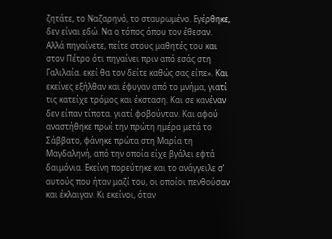ζητάτε, το Ναζαρηνό, το σταυρωμένο. Εγέρθηκε, δεν είναι εδώ. Να ο τόπος όπου τον έθεσαν. Αλλά πηγαίνετε, πείτε στους μαθητές του και στον Πέτρο ότι πηγαίνει πριν από εσάς στη Γαλιλαία. εκεί θα τον δείτε καθώς σας είπε». Και εκείνες εξήλθαν και έφυγαν από το μνήμα, γιατί τις κατείχε τρόμος και έκσταση. Και σε κανέναν δεν είπαν τίποτα. γιατί φοβούνταν. Και αφού αναστήθηκε πρωί την πρώτη ημέρα μετά το Σάββατο, φάνηκε πρώτα στη Μαρία τη Μαγδαληνή, από την οποία είχε βγάλει εφτά δαιμόνια. Εκείνη πορεύτηκε και το ανάγγειλε σ’ αυτούς που ήταν μαζί του, οι οποίοι πενθούσαν και έκλαιγαν. Κι εκείνοι, όταν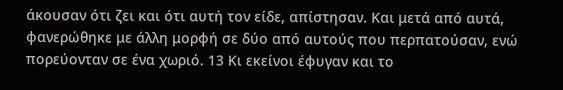άκουσαν ότι ζει και ότι αυτή τον είδε, απίστησαν. Και μετά από αυτά, φανερώθηκε με άλλη μορφή σε δύο από αυτούς που περπατούσαν, ενώ πορεύονταν σε ένα χωριό. 13 Κι εκείνοι έφυγαν και το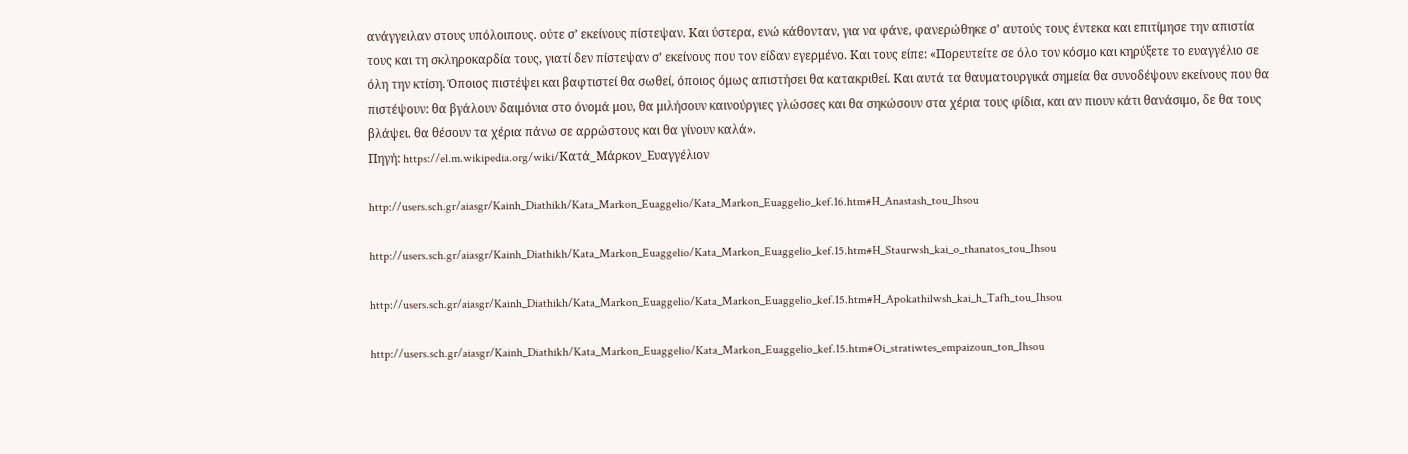ανάγγειλαν στους υπόλοιπους. ούτε σ’ εκείνους πίστεψαν. Και ύστερα, ενώ κάθονταν, για να φάνε, φανερώθηκε σ’ αυτούς τους έντεκα και επιτίμησε την απιστία τους και τη σκληροκαρδία τους, γιατί δεν πίστεψαν σ’ εκείνους που τον είδαν εγερμένο. Και τους είπε: «Πορευτείτε σε όλο τον κόσμο και κηρύξετε το ευαγγέλιο σε όλη την κτίση. Όποιος πιστέψει και βαφτιστεί θα σωθεί, όποιος όμως απιστήσει θα κατακριθεί. Και αυτά τα θαυματουργικά σημεία θα συνοδέψουν εκείνους που θα πιστέψουν: θα βγάλουν δαιμόνια στο όνομά μου, θα μιλήσουν καινούργιες γλώσσες και θα σηκώσουν στα χέρια τους φίδια, και αν πιουν κάτι θανάσιμο, δε θα τους βλάψει. θα θέσουν τα χέρια πάνω σε αρρώστους και θα γίνουν καλά».
Πηγή: https://el.m.wikipedia.org/wiki/Κατά_Μάρκον_Ευαγγέλιον

http://users.sch.gr/aiasgr/Kainh_Diathikh/Kata_Markon_Euaggelio/Kata_Markon_Euaggelio_kef.16.htm#H_Anastash_tou_Ihsou

http://users.sch.gr/aiasgr/Kainh_Diathikh/Kata_Markon_Euaggelio/Kata_Markon_Euaggelio_kef.15.htm#H_Staurwsh_kai_o_thanatos_tou_Ihsou

http://users.sch.gr/aiasgr/Kainh_Diathikh/Kata_Markon_Euaggelio/Kata_Markon_Euaggelio_kef.15.htm#H_Apokathilwsh_kai_h_Tafh_tou_Ihsou

http://users.sch.gr/aiasgr/Kainh_Diathikh/Kata_Markon_Euaggelio/Kata_Markon_Euaggelio_kef.15.htm#Oi_stratiwtes_empaizoun_ton_Ihsou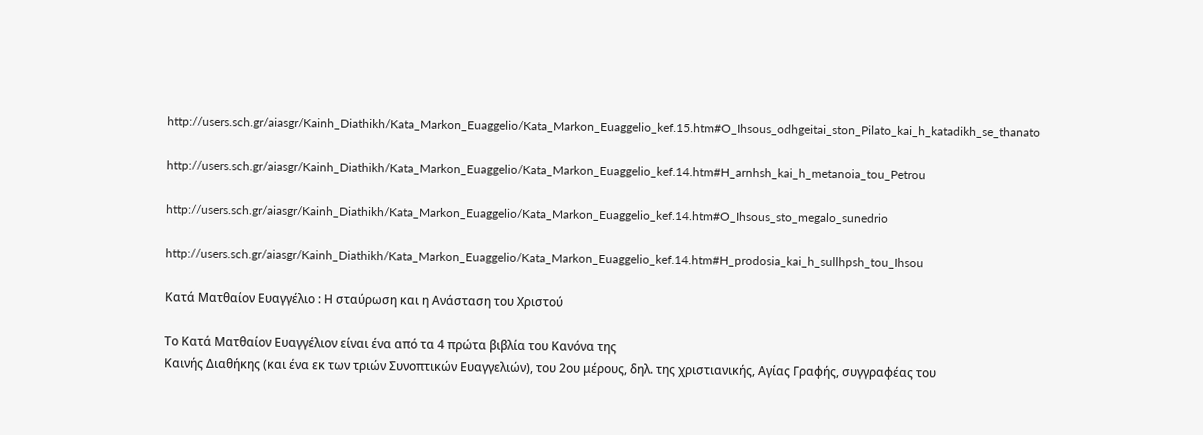http://users.sch.gr/aiasgr/Kainh_Diathikh/Kata_Markon_Euaggelio/Kata_Markon_Euaggelio_kef.15.htm#O_Ihsous_odhgeitai_ston_Pilato_kai_h_katadikh_se_thanato

http://users.sch.gr/aiasgr/Kainh_Diathikh/Kata_Markon_Euaggelio/Kata_Markon_Euaggelio_kef.14.htm#H_arnhsh_kai_h_metanoia_tou_Petrou

http://users.sch.gr/aiasgr/Kainh_Diathikh/Kata_Markon_Euaggelio/Kata_Markon_Euaggelio_kef.14.htm#O_Ihsous_sto_megalo_sunedrio

http://users.sch.gr/aiasgr/Kainh_Diathikh/Kata_Markon_Euaggelio/Kata_Markon_Euaggelio_kef.14.htm#H_prodosia_kai_h_sullhpsh_tou_Ihsou

Κατά Ματθαίον Ευαγγέλιο : Η σταύρωση και η Ανάσταση του Χριστού

Το Κατά Ματθαίον Ευαγγέλιον είναι ένα από τα 4 πρώτα βιβλία του Κανόνα της
Καινής Διαθήκης (και ένα εκ των τριών Συνοπτικών Ευαγγελιών), του 2ου μέρους, δηλ. της χριστιανικής, Αγίας Γραφής, συγγραφέας του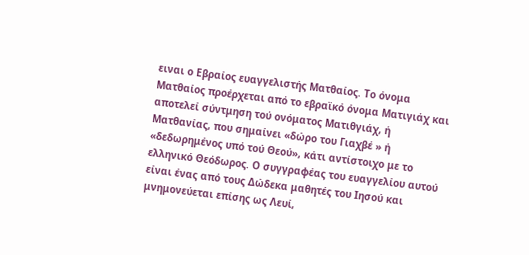ειναι ο Εβραίος ευαγγελιστής Ματθαίος. Το όνομα Ματθαίος προέρχεται από το εβραϊκό όνομα Ματιγιάχ και αποτελεί σύντμηση τού ονόματος Ματιθγιάχ, ή Ματθανίας, που σημαίνει «δώρο του Γιαχβέ » ή «δεδωρημένος υπό τού Θεού», κάτι αντίστοιχο με το ελληνικό Θεόδωρος. Ο συγγραφέας του ευαγγελίου αυτού είναι ένας από τους Δώδεκα μαθητές του Ιησού και μνημονεύεται επίσης ως Λευί,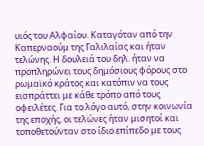υιός του Αλφαίου. Καταγόταν από την Καπερναούμ της Γαλιλαίας και ήταν τελώνης. Η δουλειά του δηλ. ήταν να προπληρώνει τους δημόσιους φόρους στο ρωμαϊκό κράτος και κατόπιν να τους εισπράττει με κάθε τρόπο από τους οφειλέτες. Για το λόγο αυτό, στην κοινωνία της εποχής, οι τελώνες ήταν μισητοί και τοποθετούνταν στο ίδιο επίπεδο με τους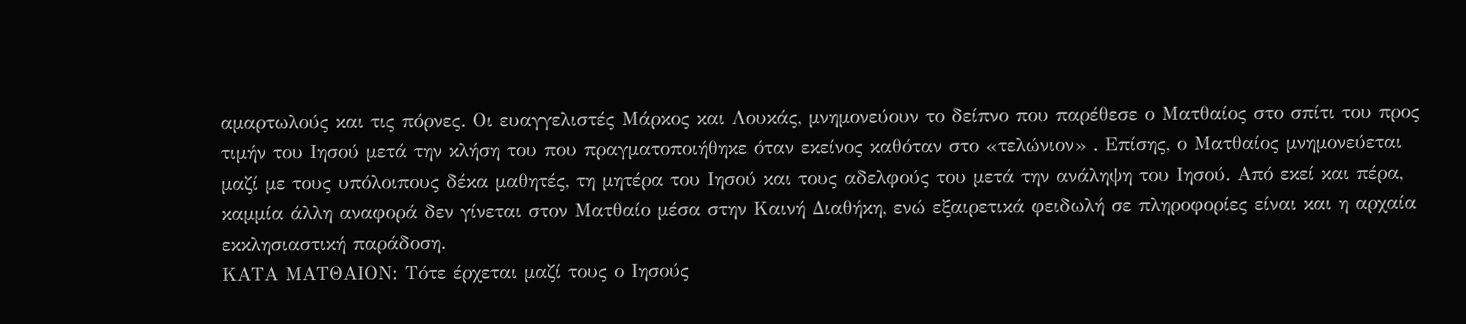αμαρτωλούς και τις πόρνες. Οι ευαγγελιστές Μάρκος και Λουκάς, μνημονεύουν το δείπνο που παρέθεσε ο Ματθαίος στο σπίτι του προς τιμήν του Ιησού μετά την κλήση του που πραγματοποιήθηκε όταν εκείνος καθόταν στο «τελώνιον» . Επίσης, ο Ματθαίος μνημονεύεται μαζί με τους υπόλοιπους δέκα μαθητές, τη μητέρα του Ιησού και τους αδελφούς του μετά την ανάληψη του Ιησού. Από εκεί και πέρα, καμμία άλλη αναφορά δεν γίνεται στον Ματθαίο μέσα στην Καινή Διαθήκη, ενώ εξαιρετικά φειδωλή σε πληροφορίες είναι και η αρχαία εκκλησιαστική παράδοση.
ΚΑΤΑ ΜΑΤΘΑΙΟΝ: Τότε έρχεται μαζί τους ο Ιησούς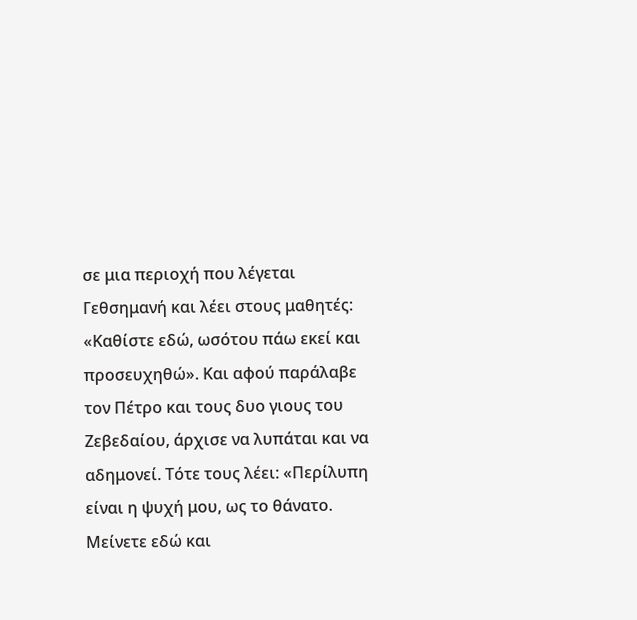σε μια περιοχή που λέγεται Γεθσημανή και λέει στους μαθητές: «Καθίστε εδώ, ωσότου πάω εκεί και προσευχηθώ». Και αφού παράλαβε τον Πέτρο και τους δυο γιους του Ζεβεδαίου, άρχισε να λυπάται και να αδημονεί. Τότε τους λέει: «Περίλυπη είναι η ψυχή μου, ως το θάνατο. Μείνετε εδώ και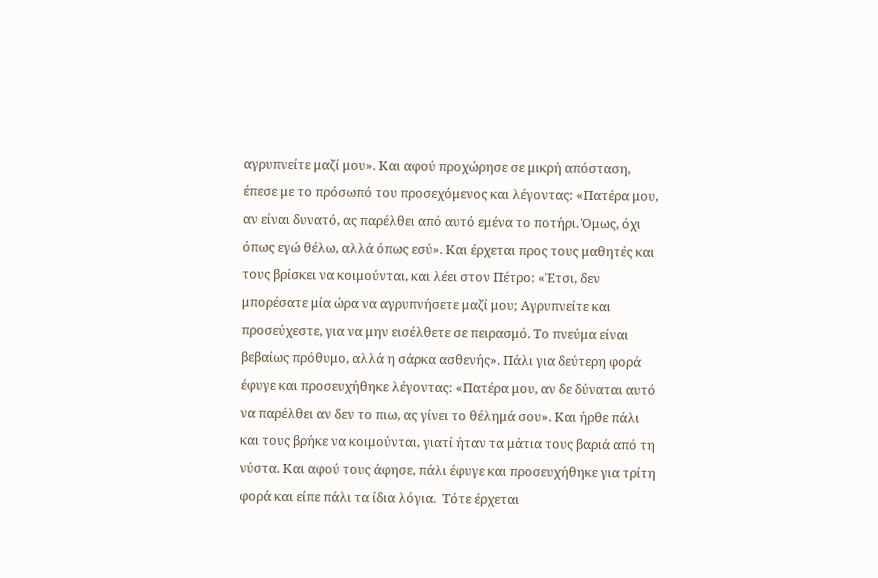αγρυπνείτε μαζί μου». Και αφού προχώρησε σε μικρή απόσταση, έπεσε με το πρόσωπό του προσεχόμενος και λέγοντας: «Πατέρα μου, αν είναι δυνατό, ας παρέλθει από αυτό εμένα το ποτήρι. Όμως, όχι όπως εγώ θέλω, αλλά όπως εσύ». Και έρχεται προς τους μαθητές και τους βρίσκει να κοιμούνται, και λέει στον Πέτρο: «Έτσι, δεν μπορέσατε μία ώρα να αγρυπνήσετε μαζί μου; Αγρυπνείτε και προσεύχεστε, για να μην εισέλθετε σε πειρασμό. Το πνεύμα είναι βεβαίως πρόθυμο, αλλά η σάρκα ασθενής». Πάλι για δεύτερη φορά έφυγε και προσευχήθηκε λέγοντας: «Πατέρα μου, αν δε δύναται αυτό να παρέλθει αν δεν το πιω, ας γίνει το θέλημά σου». Και ήρθε πάλι και τους βρήκε να κοιμούνται, γιατί ήταν τα μάτια τους βαριά από τη νύστα. Και αφού τους άφησε, πάλι έφυγε και προσευχήθηκε για τρίτη φορά και είπε πάλι τα ίδια λόγια.  Τότε έρχεται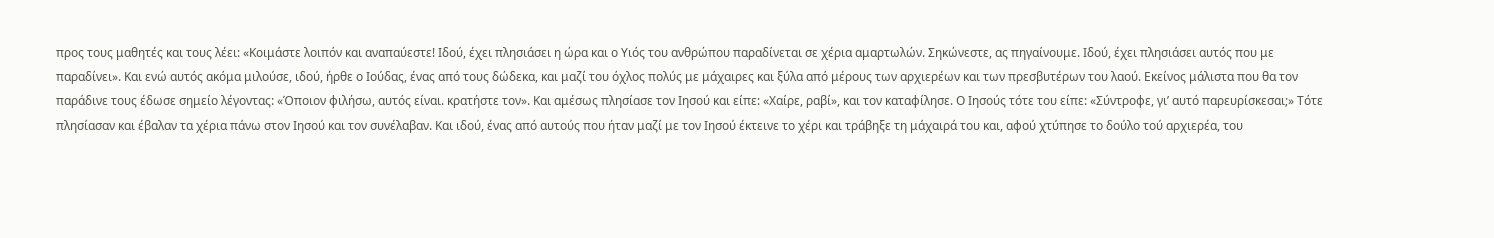προς τους μαθητές και τους λέει: «Κοιμάστε λοιπόν και αναπαύεστε! Ιδού, έχει πλησιάσει η ώρα και ο Υιός του ανθρώπου παραδίνεται σε χέρια αμαρτωλών. Σηκώνεστε, ας πηγαίνουμε. Ιδού, έχει πλησιάσει αυτός που με παραδίνει». Και ενώ αυτός ακόμα μιλούσε, ιδού, ήρθε ο Ιούδας, ένας από τους δώδεκα, και μαζί του όχλος πολύς με μάχαιρες και ξύλα από μέρους των αρχιερέων και των πρεσβυτέρων του λαού. Εκείνος μάλιστα που θα τον παράδινε τους έδωσε σημείο λέγοντας: «Όποιον φιλήσω, αυτός είναι. κρατήστε τον». Και αμέσως πλησίασε τον Ιησού και είπε: «Χαίρε, ραβί», και τον καταφίλησε. Ο Ιησούς τότε του είπε: «Σύντροφε, γι’ αυτό παρευρίσκεσαι;» Τότε πλησίασαν και έβαλαν τα χέρια πάνω στον Ιησού και τον συνέλαβαν. Και ιδού, ένας από αυτούς που ήταν μαζί με τον Ιησού έκτεινε το χέρι και τράβηξε τη μάχαιρά του και, αφού χτύπησε το δούλο τού αρχιερέα, του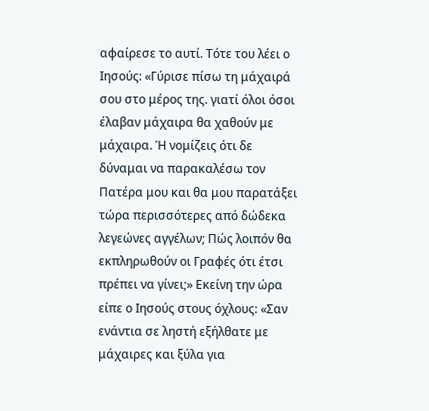αφαίρεσε το αυτί. Τότε του λέει ο Ιησούς: «Γύρισε πίσω τη μάχαιρά σου στο μέρος της. γιατί όλοι όσοι έλαβαν μάχαιρα θα χαθούν με μάχαιρα. Ή νομίζεις ότι δε δύναμαι να παρακαλέσω τον Πατέρα μου και θα μου παρατάξει τώρα περισσότερες από δώδεκα λεγεώνες αγγέλων; Πώς λοιπόν θα εκπληρωθούν οι Γραφές ότι έτσι πρέπει να γίνει;» Εκείνη την ώρα είπε ο Ιησούς στους όχλους: «Σαν ενάντια σε ληστή εξήλθατε με μάχαιρες και ξύλα για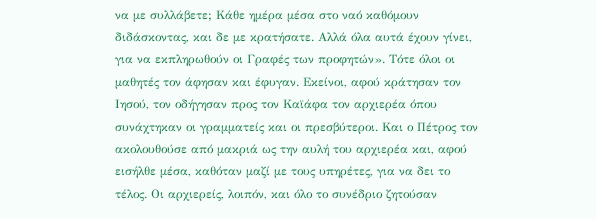να με συλλάβετε; Κάθε ημέρα μέσα στο ναό καθόμουν διδάσκοντας, και δε με κρατήσατε. Αλλά όλα αυτά έχουν γίνει, για να εκπληρωθούν οι Γραφές των προφητών». Τότε όλοι οι μαθητές τον άφησαν και έφυγαν. Εκείνοι, αφού κράτησαν τον Ιησού, τον οδήγησαν προς τον Καϊάφα τον αρχιερέα όπου συνάχτηκαν οι γραμματείς και οι πρεσβύτεροι. Και ο Πέτρος τον ακολουθούσε από μακριά ως την αυλή του αρχιερέα και, αφού εισήλθε μέσα, καθόταν μαζί με τους υπηρέτες, για να δει το τέλος. Οι αρχιερείς, λοιπόν, και όλο το συνέδριο ζητούσαν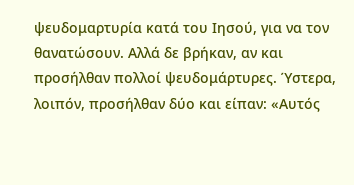ψευδομαρτυρία κατά του Ιησού, για να τον θανατώσουν. Αλλά δε βρήκαν, αν και προσήλθαν πολλοί ψευδομάρτυρες. Ύστερα, λοιπόν, προσήλθαν δύο και είπαν: «Αυτός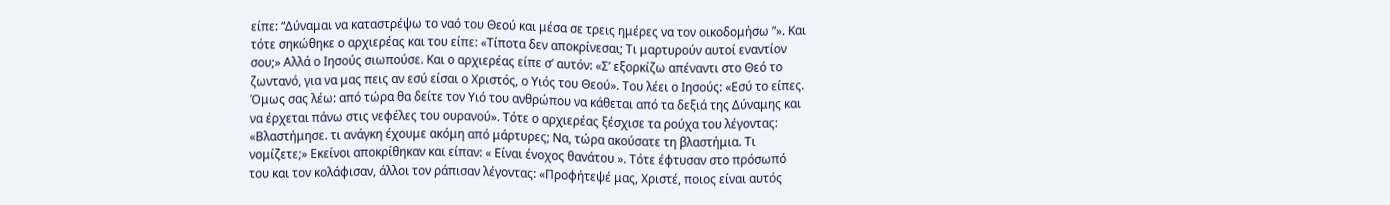είπε: “Δύναμαι να καταστρέψω το ναό του Θεού και μέσα σε τρεις ημέρες να τον οικοδομήσω ”». Και τότε σηκώθηκε ο αρχιερέας και του είπε: «Τίποτα δεν αποκρίνεσαι; Τι μαρτυρούν αυτοί εναντίον σου;» Αλλά ο Ιησούς σιωπούσε. Και ο αρχιερέας είπε σ’ αυτόν: «Σ’ εξορκίζω απέναντι στο Θεό το ζωντανό, για να μας πεις αν εσύ είσαι ο Χριστός, ο Υιός του Θεού». Του λέει ο Ιησούς: «Εσύ το είπες. Όμως σας λέω: από τώρα θα δείτε τον Υιό του ανθρώπου να κάθεται από τα δεξιά της Δύναμης και να έρχεται πάνω στις νεφέλες του ουρανού». Τότε ο αρχιερέας ξέσχισε τα ρούχα του λέγοντας: «Βλαστήμησε. τι ανάγκη έχουμε ακόμη από μάρτυρες; Να, τώρα ακούσατε τη βλαστήμια. Τι νομίζετε;» Εκείνοι αποκρίθηκαν και είπαν: « Είναι ένοχος θανάτου ». Τότε έφτυσαν στο πρόσωπό του και τον κολάφισαν, άλλοι τον ράπισαν λέγοντας: «Προφήτεψέ μας, Χριστέ, ποιος είναι αυτός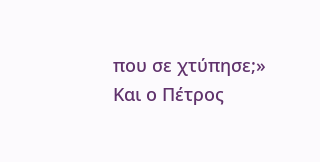που σε χτύπησε;» Και ο Πέτρος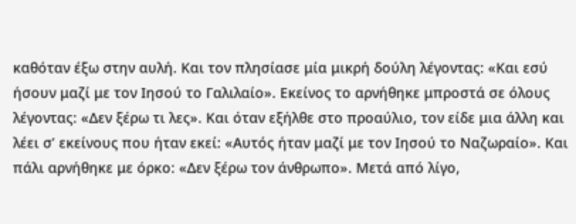καθόταν έξω στην αυλή. Και τον πλησίασε μία μικρή δούλη λέγοντας: «Και εσύ ήσουν μαζί με τον Ιησού το Γαλιλαίο». Εκείνος το αρνήθηκε μπροστά σε όλους λέγοντας: «Δεν ξέρω τι λες». Και όταν εξήλθε στο προαύλιο, τον είδε μια άλλη και λέει σ’ εκείνους που ήταν εκεί: «Αυτός ήταν μαζί με τον Ιησού το Ναζωραίο». Και πάλι αρνήθηκε με όρκο: «Δεν ξέρω τον άνθρωπο». Μετά από λίγο,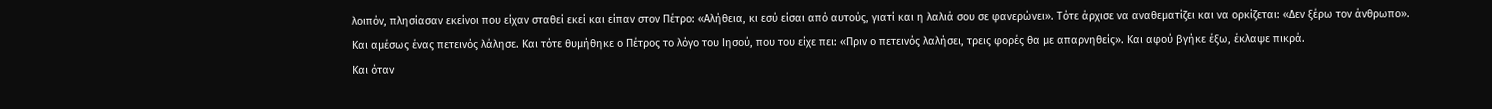λοιπόν, πλησίασαν εκείνοι που είχαν σταθεί εκεί και είπαν στον Πέτρο: «Αλήθεια, κι εσύ είσαι από αυτούς, γιατί και η λαλιά σου σε φανερώνει». Τότε άρχισε να αναθεματίζει και να ορκίζεται: «Δεν ξέρω τον άνθρωπο». Και αμέσως ένας πετεινός λάλησε. Και τότε θυμήθηκε ο Πέτρος το λόγο του Ιησού, που του είχε πει: «Πριν ο πετεινός λαλήσει, τρεις φορές θα με απαρνηθείς». Και αφού βγήκε έξω, έκλαψε πικρά.
Και όταν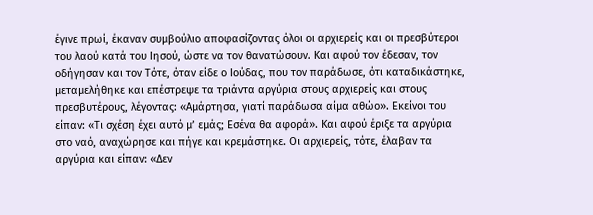έγινε πρωί, έκαναν συμβούλιο αποφασίζοντας όλοι οι αρχιερείς και οι πρεσβύτεροι του λαού κατά του Ιησού, ώστε να τον θανατώσουν. Και αφού τον έδεσαν, τον οδήγησαν και τον Τότε, όταν είδε ο Ιούδας, που τον παράδωσε, ότι καταδικάστηκε, μεταμελήθηκε και επέστρεψε τα τριάντα αργύρια στους αρχιερείς και στους πρεσβυτέρους, λέγοντας: «Αμάρτησα, γιατί παράδωσα αίμα αθώο». Εκείνοι του είπαν: «Τι σχέση έχει αυτό μ’ εμάς; Εσένα θα αφορά». Και αφού έριξε τα αργύρια στο ναό, αναχώρησε και πήγε και κρεμάστηκε. Οι αρχιερείς, τότε, έλαβαν τα αργύρια και είπαν: «Δεν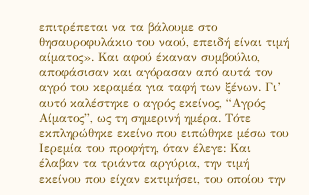επιτρέπεται να τα βάλουμε στο θησαυροφυλάκιο του ναού, επειδή είναι τιμή αίματος». Και αφού έκαναν συμβούλιο, αποφάσισαν και αγόρασαν από αυτά τον αγρό του κεραμέα για ταφή των ξένων. Γι’ αυτό καλέστηκε ο αγρός εκείνος, “Αγρός Αίματος”, ως τη σημερινή ημέρα. Τότε εκπληρώθηκε εκείνο που ειπώθηκε μέσω του Ιερεμία του προφήτη, όταν έλεγε: Και έλαβαν τα τριάντα αργύρια, την τιμή εκείνου που είχαν εκτιμήσει, του οποίου την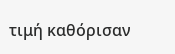τιμή καθόρισαν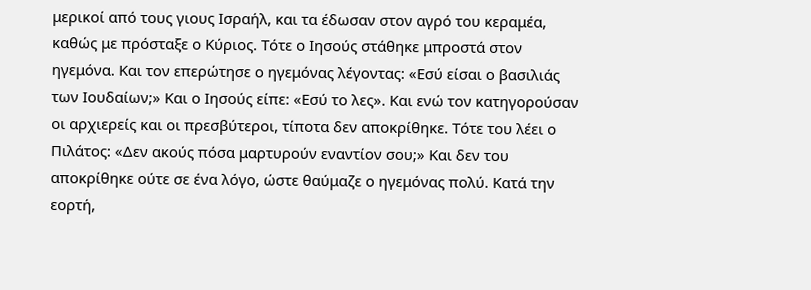μερικοί από τους γιους Ισραήλ, και τα έδωσαν στον αγρό του κεραμέα, καθώς με πρόσταξε ο Κύριος. Τότε ο Ιησούς στάθηκε μπροστά στον ηγεμόνα. Και τον επερώτησε ο ηγεμόνας λέγοντας: «Εσύ είσαι ο βασιλιάς των Ιουδαίων;» Και ο Ιησούς είπε: «Εσύ το λες». Και ενώ τον κατηγορούσαν οι αρχιερείς και οι πρεσβύτεροι, τίποτα δεν αποκρίθηκε. Τότε του λέει ο Πιλάτος: «Δεν ακούς πόσα μαρτυρούν εναντίον σου;» Και δεν του αποκρίθηκε ούτε σε ένα λόγο, ώστε θαύμαζε ο ηγεμόνας πολύ. Κατά την εορτή,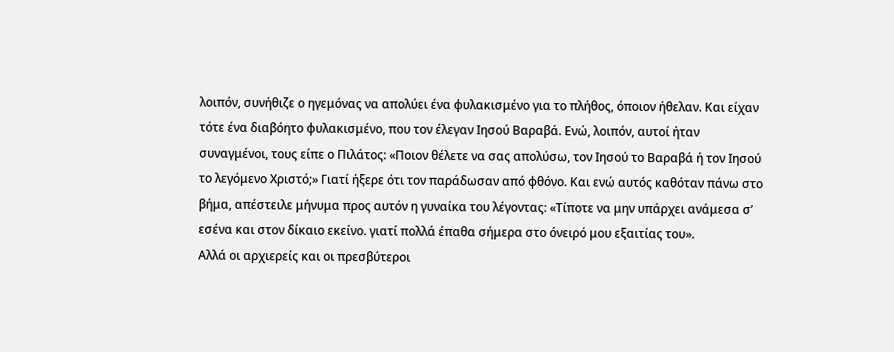λοιπόν, συνήθιζε ο ηγεμόνας να απολύει ένα φυλακισμένο για το πλήθος, όποιον ήθελαν. Και είχαν τότε ένα διαβόητο φυλακισμένο, που τον έλεγαν Ιησού Βαραβά. Ενώ, λοιπόν, αυτοί ήταν συναγμένοι, τους είπε ο Πιλάτος: «Ποιον θέλετε να σας απολύσω, τον Ιησού το Βαραβά ή τον Ιησού το λεγόμενο Χριστό;» Γιατί ήξερε ότι τον παράδωσαν από φθόνο. Και ενώ αυτός καθόταν πάνω στο βήμα, απέστειλε μήνυμα προς αυτόν η γυναίκα του λέγοντας: «Τίποτε να μην υπάρχει ανάμεσα σ’ εσένα και στον δίκαιο εκείνο. γιατί πολλά έπαθα σήμερα στο όνειρό μου εξαιτίας του».
Αλλά οι αρχιερείς και οι πρεσβύτεροι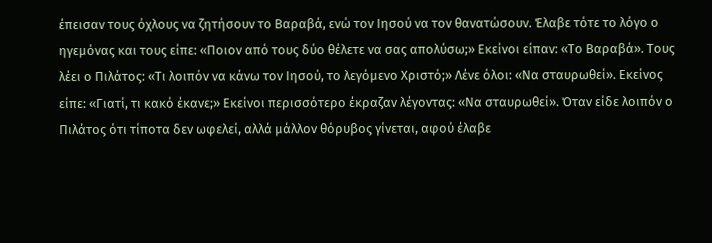έπεισαν τους όχλους να ζητήσουν το Βαραβά, ενώ τον Ιησού να τον θανατώσουν. Έλαβε τότε το λόγο ο ηγεμόνας και τους είπε: «Ποιον από τους δύο θέλετε να σας απολύσω;» Εκείνοι είπαν: «Το Βαραβά». Τους λέει ο Πιλάτος: «Τι λοιπόν να κάνω τον Ιησού, το λεγόμενο Χριστό;» Λένε όλοι: «Να σταυρωθεί». Εκείνος είπε: «Γιατί, τι κακό έκανε;» Εκείνοι περισσότερο έκραζαν λέγοντας: «Να σταυρωθεί». Όταν είδε λοιπόν ο Πιλάτος ότι τίποτα δεν ωφελεί, αλλά μάλλον θόρυβος γίνεται, αφού έλαβε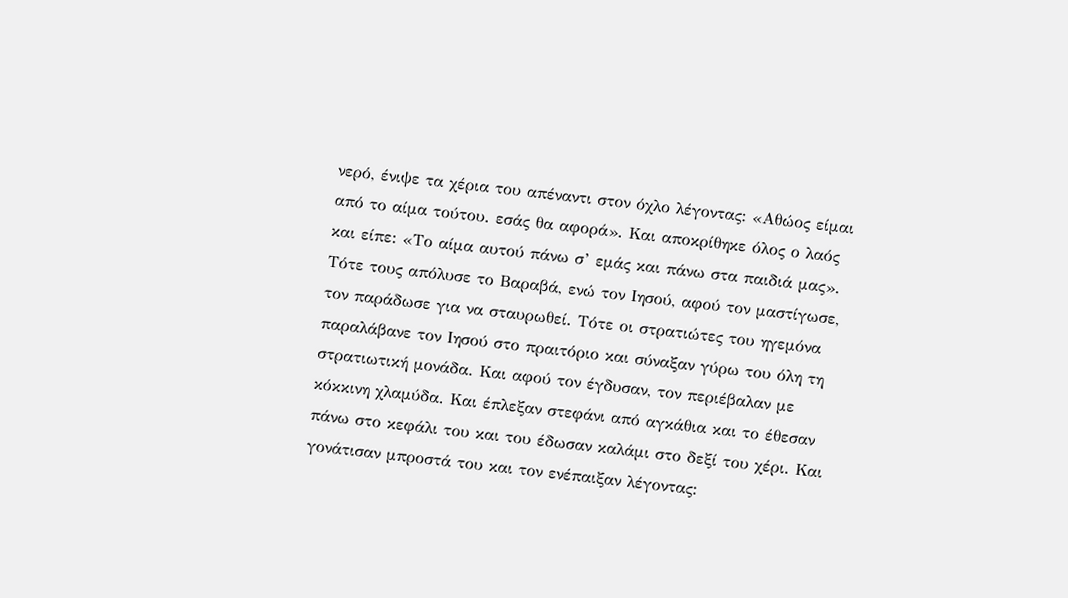νερό, ένιψε τα χέρια του απέναντι στον όχλο λέγοντας: «Αθώος είμαι από το αίμα τούτου. εσάς θα αφορά». Και αποκρίθηκε όλος ο λαός και είπε: «Το αίμα αυτού πάνω σ’ εμάς και πάνω στα παιδιά μας». Τότε τους απόλυσε το Βαραβά, ενώ τον Ιησού, αφού τον μαστίγωσε, τον παράδωσε για να σταυρωθεί. Τότε οι στρατιώτες του ηγεμόνα παραλάβανε τον Ιησού στο πραιτόριο και σύναξαν γύρω του όλη τη στρατιωτική μονάδα. Και αφού τον έγδυσαν, τον περιέβαλαν με κόκκινη χλαμύδα. Και έπλεξαν στεφάνι από αγκάθια και το έθεσαν πάνω στο κεφάλι του και του έδωσαν καλάμι στο δεξί του χέρι. Και γονάτισαν μπροστά του και τον ενέπαιξαν λέγοντας: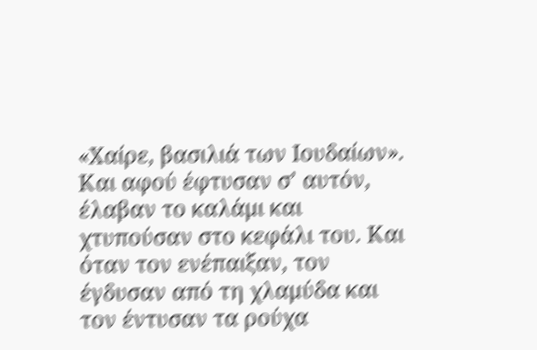«Χαίρε, βασιλιά των Ιουδαίων». Και αφού έφτυσαν σ’ αυτόν, έλαβαν το καλάμι και χτυπούσαν στο κεφάλι του. Και όταν τον ενέπαιξαν, τον έγδυσαν από τη χλαμύδα και τον έντυσαν τα ρούχα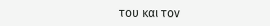του και τον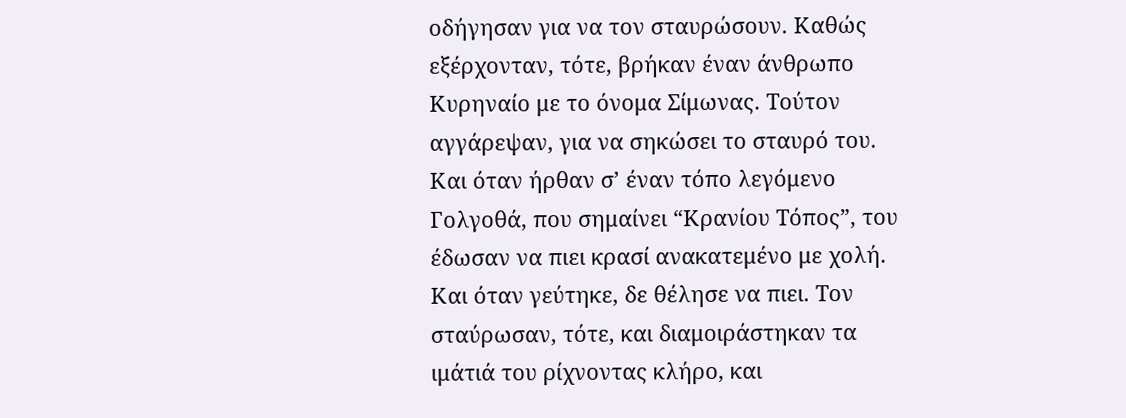οδήγησαν για να τον σταυρώσουν. Καθώς εξέρχονταν, τότε, βρήκαν έναν άνθρωπο Κυρηναίο με το όνομα Σίμωνας. Τούτον αγγάρεψαν, για να σηκώσει το σταυρό του. Και όταν ήρθαν σ’ έναν τόπο λεγόμενο Γολγοθά, που σημαίνει “Κρανίου Τόπος”, του έδωσαν να πιει κρασί ανακατεμένο με χολή. Και όταν γεύτηκε, δε θέλησε να πιει. Τον σταύρωσαν, τότε, και διαμοιράστηκαν τα ιμάτιά του ρίχνοντας κλήρο, και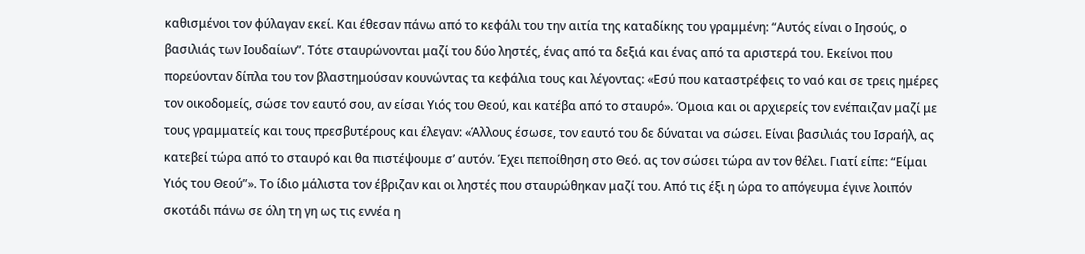καθισμένοι τον φύλαγαν εκεί. Και έθεσαν πάνω από το κεφάλι του την αιτία της καταδίκης του γραμμένη: “Αυτός είναι ο Ιησούς, ο βασιλιάς των Ιουδαίων”. Τότε σταυρώνονται μαζί του δύο ληστές, ένας από τα δεξιά και ένας από τα αριστερά του. Εκείνοι που πορεύονταν δίπλα του τον βλαστημούσαν κουνώντας τα κεφάλια τους και λέγοντας: «Εσύ που καταστρέφεις το ναό και σε τρεις ημέρες τον οικοδομείς, σώσε τον εαυτό σου, αν είσαι Υιός του Θεού, και κατέβα από το σταυρό». Όμοια και οι αρχιερείς τον ενέπαιζαν μαζί με τους γραμματείς και τους πρεσβυτέρους και έλεγαν: «Άλλους έσωσε, τον εαυτό του δε δύναται να σώσει. Είναι βασιλιάς του Ισραήλ, ας κατεβεί τώρα από το σταυρό και θα πιστέψουμε σ’ αυτόν. Έχει πεποίθηση στο Θεό. ας τον σώσει τώρα αν τον θέλει. Γιατί είπε: “Είμαι Υιός του Θεού”». Το ίδιο μάλιστα τον έβριζαν και οι ληστές που σταυρώθηκαν μαζί του. Από τις έξι η ώρα το απόγευμα έγινε λοιπόν σκοτάδι πάνω σε όλη τη γη ως τις εννέα η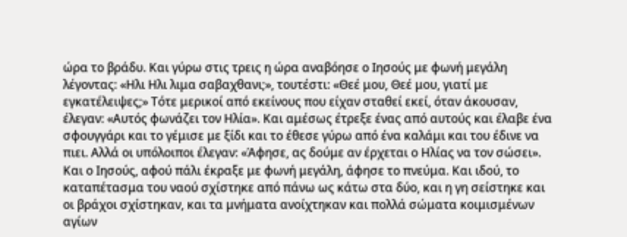ώρα το βράδυ. Και γύρω στις τρεις η ώρα αναβόησε ο Ιησούς με φωνή μεγάλη λέγοντας: «Ηλι Ηλι λιμα σαβαχθανι;», τουτέστι: «Θεέ μου, Θεέ μου, γιατί με εγκατέλειψες;» Τότε μερικοί από εκείνους που είχαν σταθεί εκεί, όταν άκουσαν, έλεγαν: «Αυτός φωνάζει τον Ηλία». Και αμέσως έτρεξε ένας από αυτούς και έλαβε ένα σφουγγάρι και το γέμισε με ξίδι και το έθεσε γύρω από ένα καλάμι και του έδινε να πιει. Αλλά οι υπόλοιποι έλεγαν: «Άφησε, ας δούμε αν έρχεται ο Ηλίας να τον σώσει». Και ο Ιησούς, αφού πάλι έκραξε με φωνή μεγάλη, άφησε το πνεύμα. Και ιδού, το καταπέτασμα του ναού σχίστηκε από πάνω ως κάτω στα δύο, και η γη σείστηκε και οι βράχοι σχίστηκαν, και τα μνήματα ανοίχτηκαν και πολλά σώματα κοιμισμένων αγίων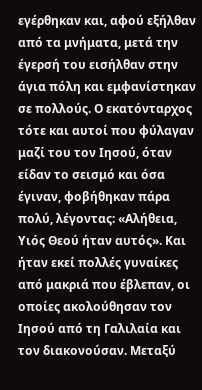εγέρθηκαν και, αφού εξήλθαν από τα μνήματα, μετά την έγερσή του εισήλθαν στην άγια πόλη και εμφανίστηκαν σε πολλούς. Ο εκατόνταρχος τότε και αυτοί που φύλαγαν μαζί του τον Ιησού, όταν είδαν το σεισμό και όσα έγιναν, φοβήθηκαν πάρα πολύ, λέγοντας: «Αλήθεια, Υιός Θεού ήταν αυτός». Και ήταν εκεί πολλές γυναίκες από μακριά που έβλεπαν, οι οποίες ακολούθησαν τον Ιησού από τη Γαλιλαία και τον διακονούσαν. Μεταξύ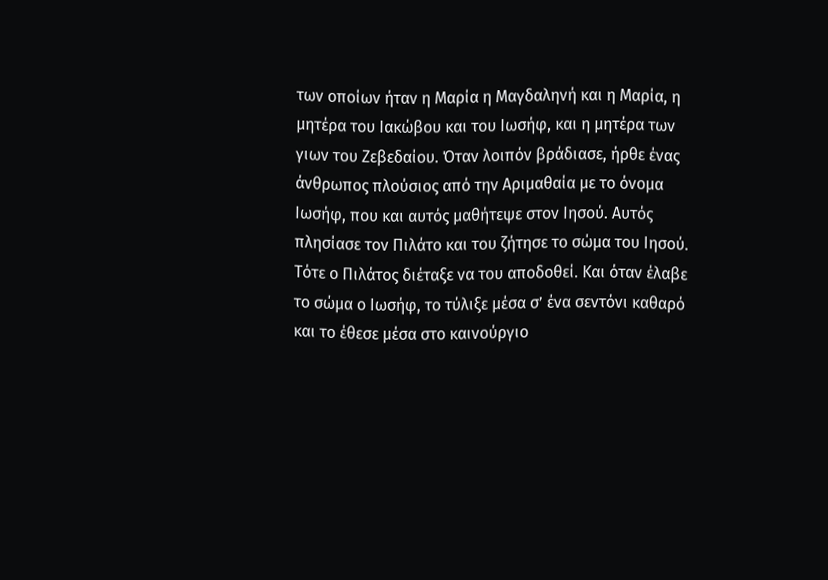των οποίων ήταν η Μαρία η Μαγδαληνή και η Μαρία, η μητέρα του Ιακώβου και του Ιωσήφ, και η μητέρα των γιων του Ζεβεδαίου. Όταν λοιπόν βράδιασε, ήρθε ένας άνθρωπος πλούσιος από την Αριμαθαία με το όνομα Ιωσήφ, που και αυτός μαθήτεψε στον Ιησού. Αυτός πλησίασε τον Πιλάτο και του ζήτησε το σώμα του Ιησού. Τότε ο Πιλάτος διέταξε να του αποδοθεί. Και όταν έλαβε το σώμα ο Ιωσήφ, το τύλιξε μέσα σ’ ένα σεντόνι καθαρό και το έθεσε μέσα στο καινούργιο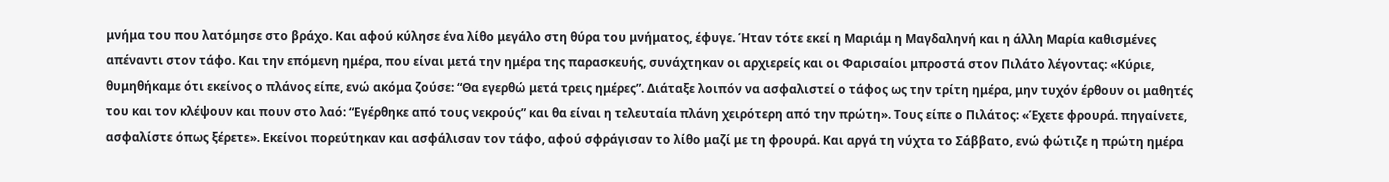μνήμα του που λατόμησε στο βράχο. Και αφού κύλησε ένα λίθο μεγάλο στη θύρα του μνήματος, έφυγε. Ήταν τότε εκεί η Μαριάμ η Μαγδαληνή και η άλλη Μαρία καθισμένες απέναντι στον τάφο. Και την επόμενη ημέρα, που είναι μετά την ημέρα της παρασκευής, συνάχτηκαν οι αρχιερείς και οι Φαρισαίοι μπροστά στον Πιλάτο λέγοντας: «Κύριε, θυμηθήκαμε ότι εκείνος ο πλάνος είπε, ενώ ακόμα ζούσε: “Θα εγερθώ μετά τρεις ημέρες”. Διάταξε λοιπόν να ασφαλιστεί ο τάφος ως την τρίτη ημέρα, μην τυχόν έρθουν οι μαθητές του και τον κλέψουν και πουν στο λαό: “Εγέρθηκε από τους νεκρούς” και θα είναι η τελευταία πλάνη χειρότερη από την πρώτη». Τους είπε ο Πιλάτος: «Έχετε φρουρά. πηγαίνετε, ασφαλίστε όπως ξέρετε». Εκείνοι πορεύτηκαν και ασφάλισαν τον τάφο, αφού σφράγισαν το λίθο μαζί με τη φρουρά. Και αργά τη νύχτα το Σάββατο, ενώ φώτιζε η πρώτη ημέρα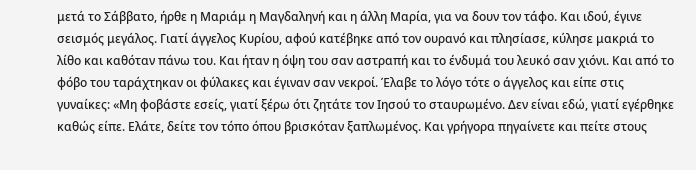μετά το Σάββατο, ήρθε η Μαριάμ η Μαγδαληνή και η άλλη Μαρία, για να δουν τον τάφο. Και ιδού, έγινε σεισμός μεγάλος. Γιατί άγγελος Κυρίου, αφού κατέβηκε από τον ουρανό και πλησίασε, κύλησε μακριά το λίθο και καθόταν πάνω του. Και ήταν η όψη του σαν αστραπή και το ένδυμά του λευκό σαν χιόνι. Και από το φόβο του ταράχτηκαν οι φύλακες και έγιναν σαν νεκροί. Έλαβε το λόγο τότε ο άγγελος και είπε στις γυναίκες: «Μη φοβάστε εσείς, γιατί ξέρω ότι ζητάτε τον Ιησού το σταυρωμένο. Δεν είναι εδώ, γιατί εγέρθηκε καθώς είπε. Ελάτε, δείτε τον τόπο όπου βρισκόταν ξαπλωμένος. Και γρήγορα πηγαίνετε και πείτε στους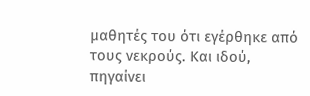μαθητές του ότι εγέρθηκε από τους νεκρούς. Και ιδού, πηγαίνει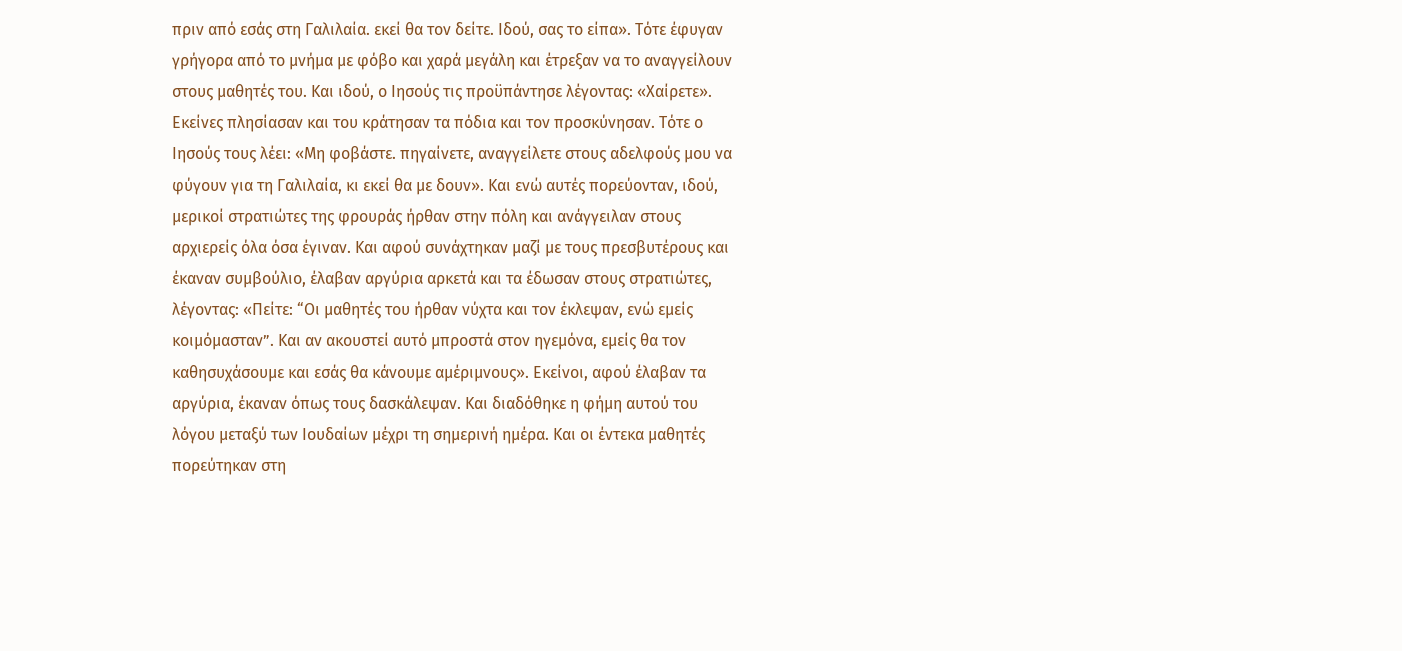πριν από εσάς στη Γαλιλαία. εκεί θα τον δείτε. Ιδού, σας το είπα». Τότε έφυγαν γρήγορα από το μνήμα με φόβο και χαρά μεγάλη και έτρεξαν να το αναγγείλουν στους μαθητές του. Και ιδού, ο Ιησούς τις προϋπάντησε λέγοντας: «Χαίρετε». Εκείνες πλησίασαν και του κράτησαν τα πόδια και τον προσκύνησαν. Τότε ο Ιησούς τους λέει: «Μη φοβάστε. πηγαίνετε, αναγγείλετε στους αδελφούς μου να φύγουν για τη Γαλιλαία, κι εκεί θα με δουν». Και ενώ αυτές πορεύονταν, ιδού, μερικοί στρατιώτες της φρουράς ήρθαν στην πόλη και ανάγγειλαν στους αρχιερείς όλα όσα έγιναν. Και αφού συνάχτηκαν μαζί με τους πρεσβυτέρους και έκαναν συμβούλιο, έλαβαν αργύρια αρκετά και τα έδωσαν στους στρατιώτες, λέγοντας: «Πείτε: “Οι μαθητές του ήρθαν νύχτα και τον έκλεψαν, ενώ εμείς κοιμόμασταν”. Και αν ακουστεί αυτό μπροστά στον ηγεμόνα, εμείς θα τον καθησυχάσουμε και εσάς θα κάνουμε αμέριμνους». Εκείνοι, αφού έλαβαν τα αργύρια, έκαναν όπως τους δασκάλεψαν. Και διαδόθηκε η φήμη αυτού του λόγου μεταξύ των Ιουδαίων μέχρι τη σημερινή ημέρα. Και οι έντεκα μαθητές πορεύτηκαν στη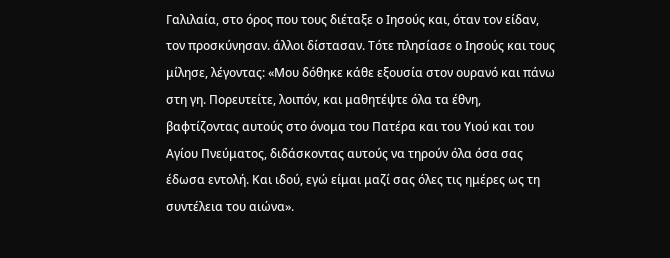Γαλιλαία, στο όρος που τους διέταξε ο Ιησούς και, όταν τον είδαν, τον προσκύνησαν. άλλοι δίστασαν. Τότε πλησίασε ο Ιησούς και τους μίλησε, λέγοντας: «Μου δόθηκε κάθε εξουσία στον ουρανό και πάνω στη γη. Πορευτείτε, λοιπόν, και μαθητέψτε όλα τα έθνη, βαφτίζοντας αυτούς στο όνομα του Πατέρα και του Υιού και του Αγίου Πνεύματος, διδάσκοντας αυτούς να τηρούν όλα όσα σας έδωσα εντολή. Και ιδού, εγώ είμαι μαζί σας όλες τις ημέρες ως τη συντέλεια του αιώνα».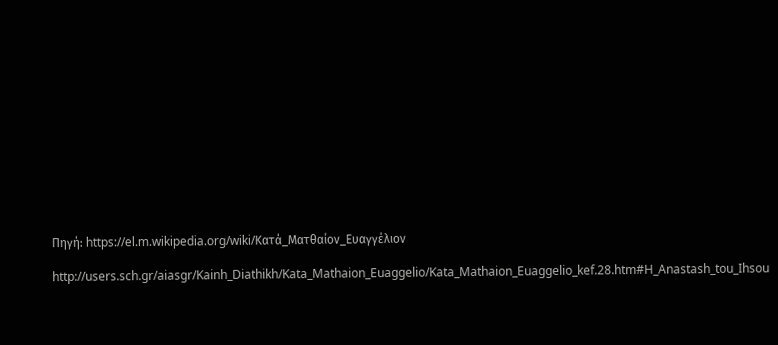Πηγή: https://el.m.wikipedia.org/wiki/Κατά_Ματθαίον_Ευαγγέλιον

http://users.sch.gr/aiasgr/Kainh_Diathikh/Kata_Mathaion_Euaggelio/Kata_Mathaion_Euaggelio_kef.28.htm#H_Anastash_tou_Ihsou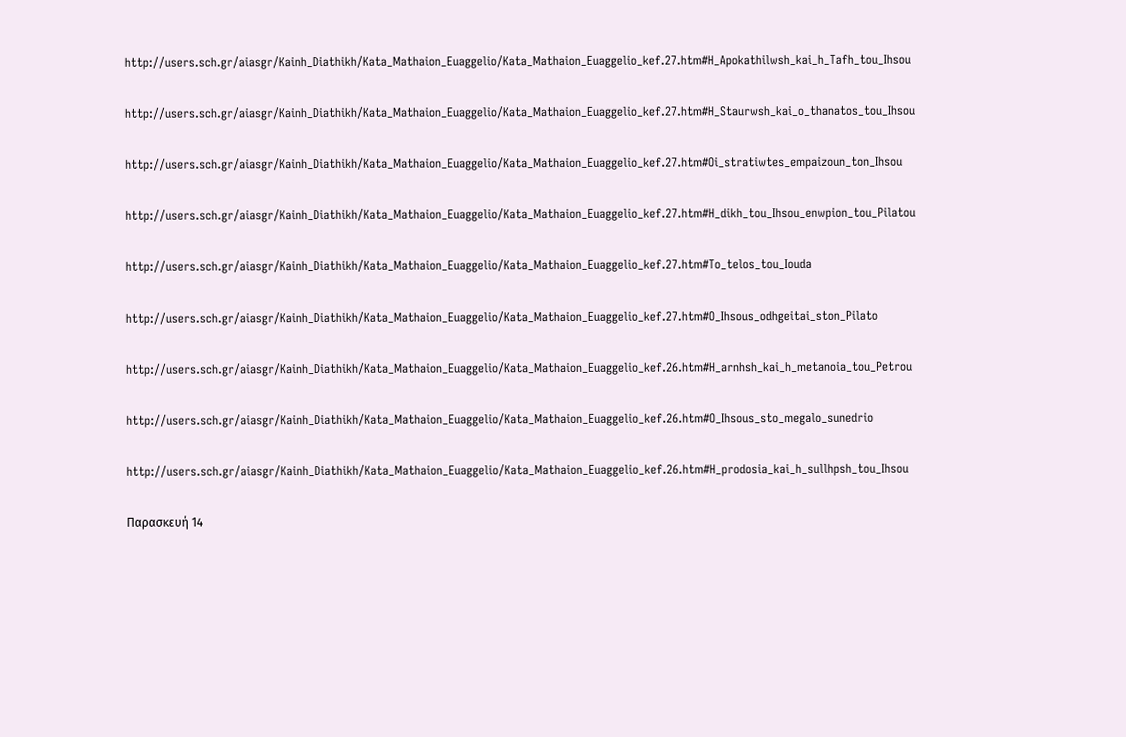http://users.sch.gr/aiasgr/Kainh_Diathikh/Kata_Mathaion_Euaggelio/Kata_Mathaion_Euaggelio_kef.27.htm#H_Apokathilwsh_kai_h_Tafh_tou_Ihsou

http://users.sch.gr/aiasgr/Kainh_Diathikh/Kata_Mathaion_Euaggelio/Kata_Mathaion_Euaggelio_kef.27.htm#H_Staurwsh_kai_o_thanatos_tou_Ihsou

http://users.sch.gr/aiasgr/Kainh_Diathikh/Kata_Mathaion_Euaggelio/Kata_Mathaion_Euaggelio_kef.27.htm#Oi_stratiwtes_empaizoun_ton_Ihsou

http://users.sch.gr/aiasgr/Kainh_Diathikh/Kata_Mathaion_Euaggelio/Kata_Mathaion_Euaggelio_kef.27.htm#H_dikh_tou_Ihsou_enwpion_tou_Pilatou

http://users.sch.gr/aiasgr/Kainh_Diathikh/Kata_Mathaion_Euaggelio/Kata_Mathaion_Euaggelio_kef.27.htm#To_telos_tou_Iouda

http://users.sch.gr/aiasgr/Kainh_Diathikh/Kata_Mathaion_Euaggelio/Kata_Mathaion_Euaggelio_kef.27.htm#O_Ihsous_odhgeitai_ston_Pilato

http://users.sch.gr/aiasgr/Kainh_Diathikh/Kata_Mathaion_Euaggelio/Kata_Mathaion_Euaggelio_kef.26.htm#H_arnhsh_kai_h_metanoia_tou_Petrou

http://users.sch.gr/aiasgr/Kainh_Diathikh/Kata_Mathaion_Euaggelio/Kata_Mathaion_Euaggelio_kef.26.htm#O_Ihsous_sto_megalo_sunedrio

http://users.sch.gr/aiasgr/Kainh_Diathikh/Kata_Mathaion_Euaggelio/Kata_Mathaion_Euaggelio_kef.26.htm#H_prodosia_kai_h_sullhpsh_tou_Ihsou

Παρασκευή 14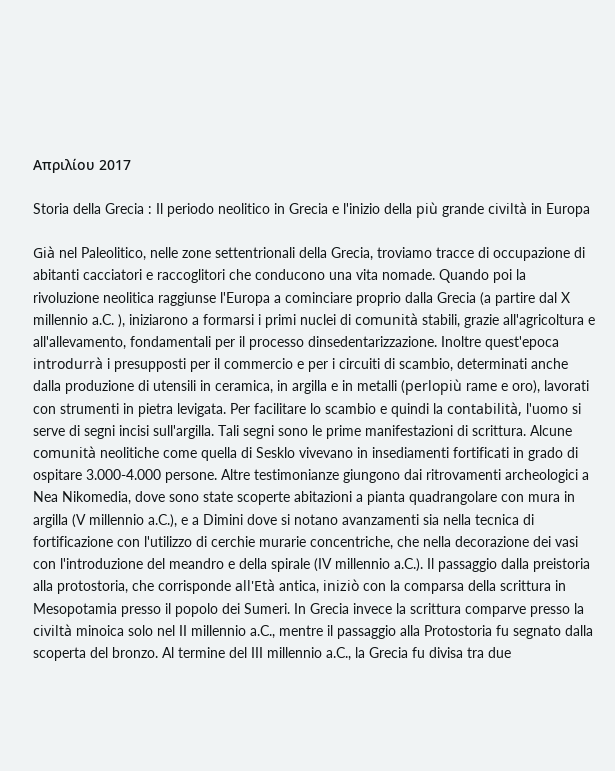Απριλίου 2017

Storia della Grecia : Il periodo neolitico in Grecia e l'inizio della più grande civiltà in Europa

Già nel Paleolitico, nelle zone settentrionali della Grecia, troviamo tracce di occupazione di abitanti cacciatori e raccoglitori che conducono una vita nomade. Quando poi la rivoluzione neolitica raggiunse l'Europa a cominciare proprio dalla Grecia (a partire dal X millennio a.C. ), iniziarono a formarsi i primi nuclei di comunità stabili, grazie all'agricoltura e all'allevamento, fondamentali per il processo dinsedentarizzazione. Inoltre quest'epoca introdurrà i presupposti per il commercio e per i circuiti di scambio, determinati anche dalla produzione di utensili in ceramica, in argilla e in metalli (perlopiù rame e oro), lavorati con strumenti in pietra levigata. Per facilitare lo scambio e quindi la contabilità, l'uomo si serve di segni incisi sull'argilla. Tali segni sono le prime manifestazioni di scrittura. Alcune comunità neolitiche come quella di Sesklo vivevano in insediamenti fortificati in grado di ospitare 3.000-4.000 persone. Altre testimonianze giungono dai ritrovamenti archeologici a Nea Nikomedia, dove sono state scoperte abitazioni a pianta quadrangolare con mura in argilla (V millennio a.C.), e a Dimini dove si notano avanzamenti sia nella tecnica di fortificazione con l'utilizzo di cerchie murarie concentriche, che nella decorazione dei vasi con l'introduzione del meandro e della spirale (IV millennio a.C.). Il passaggio dalla preistoria alla protostoria, che corrisponde all'Età antica, iniziò con la comparsa della scrittura in Mesopotamia presso il popolo dei Sumeri. In Grecia invece la scrittura comparve presso la civiltà minoica solo nel II millennio a.C., mentre il passaggio alla Protostoria fu segnato dalla scoperta del bronzo. Al termine del III millennio a.C., la Grecia fu divisa tra due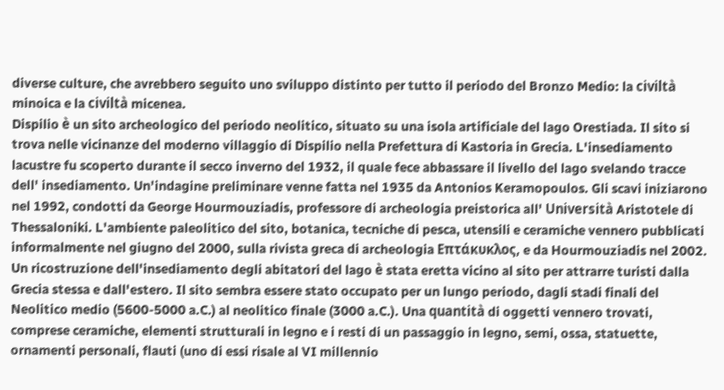diverse culture, che avrebbero seguito uno sviluppo distinto per tutto il periodo del Bronzo Medio: la civiltà minoica e la civiltà micenea.
Dispilio è un sito archeologico del periodo neolitico, situato su una isola artificiale del lago Orestiada. Il sito si trova nelle vicinanze del moderno villaggio di Dispilio nella Prefettura di Kastoria in Grecia. L'insediamento lacustre fu scoperto durante il secco inverno del 1932, il quale fece abbassare il livello del lago svelando tracce dell' insediamento. Un'indagine preliminare venne fatta nel 1935 da Antonios Keramopoulos. Gli scavi iniziarono nel 1992, condotti da George Hourmouziadis, professore di archeologia preistorica all' Università Aristotele di Thessaloniki. L'ambiente paleolitico del sito, botanica, tecniche di pesca, utensili e ceramiche vennero pubblicati informalmente nel giugno del 2000, sulla rivista greca di archeologia Επτάκυκλος, e da Hourmouziadis nel 2002. Un ricostruzione dell'insediamento degli abitatori del lago è stata eretta vicino al sito per attrarre turisti dalla Grecia stessa e dall'estero. Il sito sembra essere stato occupato per un lungo periodo, dagli stadi finali del Neolitico medio (5600-5000 a.C.) al neolitico finale (3000 a.C.). Una quantità di oggetti vennero trovati, comprese ceramiche, elementi strutturali in legno e i resti di un passaggio in legno, semi, ossa, statuette, ornamenti personali, flauti (uno di essi risale al VI millennio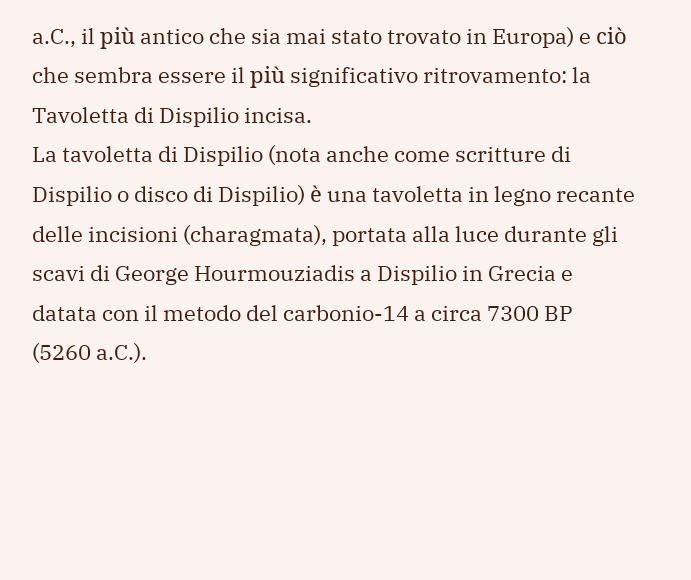a.C., il più antico che sia mai stato trovato in Europa) e ciò che sembra essere il più significativo ritrovamento: la Tavoletta di Dispilio incisa.
La tavoletta di Dispilio (nota anche come scritture di Dispilio o disco di Dispilio) è una tavoletta in legno recante delle incisioni (charagmata), portata alla luce durante gli scavi di George Hourmouziadis a Dispilio in Grecia e datata con il metodo del carbonio-14 a circa 7300 BP (5260 a.C.).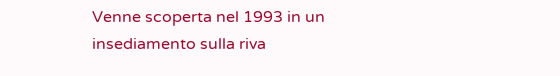Venne scoperta nel 1993 in un insediamento sulla riva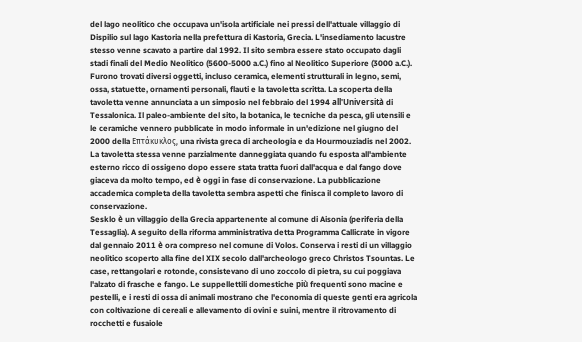del lago neolitico che occupava un'isola artificiale nei pressi dell'attuale villaggio di Dispilio sul lago Kastoria nella prefettura di Kastoria, Grecia. L'insediamento lacustre stesso venne scavato a partire dal 1992. Il sito sembra essere stato occupato dagli stadi finali del Medio Neolitico (5600-5000 a.C.) fino al Neolitico Superiore (3000 a.C.). Furono trovati diversi oggetti, incluso ceramica, elementi strutturali in legno, semi, ossa, statuette, ornamenti personali, flauti e la tavoletta scritta. La scoperta della tavoletta venne annunciata a un simposio nel febbraio del 1994 all'Università di Tessalonica. Il paleo-ambiente del sito, la botanica, le tecniche da pesca, gli utensili e le ceramiche vennero pubblicate in modo informale in un'edizione nel giugno del 2000 della Επτάκυκλος, una rivista greca di archeologia e da Hourmouziadis nel 2002. La tavoletta stessa venne parzialmente danneggiata quando fu esposta all'ambiente esterno ricco di ossigeno dopo essere stata tratta fuori dall'acqua e dal fango dove giaceva da molto tempo, ed è oggi in fase di conservazione. La pubblicazione accademica completa della tavoletta sembra aspetti che finisca il completo lavoro di conservazione.
Sesklo è un villaggio della Grecia appartenente al comune di Aisonia (periferia della Tessaglia). A seguito della riforma amministrativa detta Programma Callicrate in vigore dal gennaio 2011 è ora compreso nel comune di Volos. Conserva i resti di un villaggio neolitico scoperto alla fine del XIX secolo dall'archeologo greco Christos Tsountas. Le case, rettangolari e rotonde, consistevano di uno zoccolo di pietra, su cui poggiava l'alzato di frasche e fango. Le suppellettili domestiche più frequenti sono macine e pestelli, e i resti di ossa di animali mostrano che l'economia di queste genti era agricola con coltivazione di cereali e allevamento di ovini e suini, mentre il ritrovamento di rocchetti e fusaiole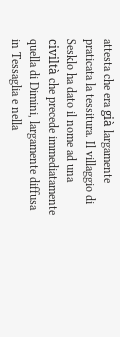attesta che era già largamente praticata la tessitura. Il villaggio di Sesklo ha dato il nome ad una civiltà che precede immediatamente quella di Dimini, largamente diffusa in Tessaglia e nella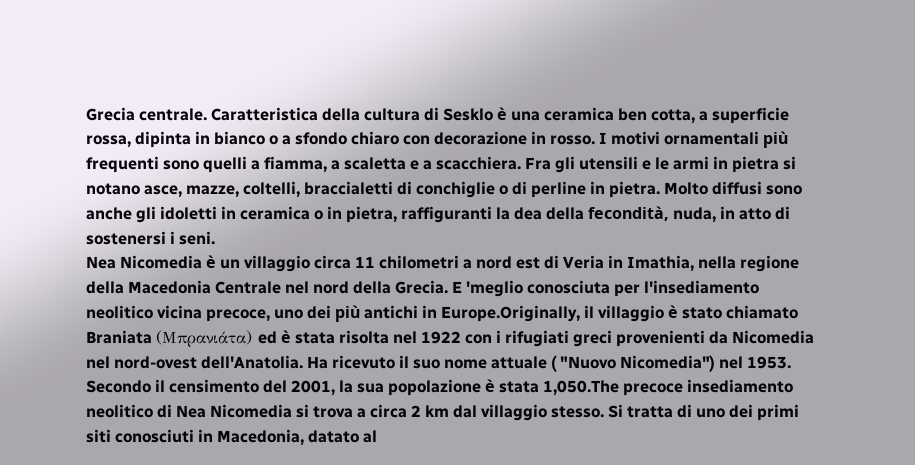Grecia centrale. Caratteristica della cultura di Sesklo è una ceramica ben cotta, a superficie rossa, dipinta in bianco o a sfondo chiaro con decorazione in rosso. I motivi ornamentali più frequenti sono quelli a fiamma, a scaletta e a scacchiera. Fra gli utensili e le armi in pietra si notano asce, mazze, coltelli, braccialetti di conchiglie o di perline in pietra. Molto diffusi sono anche gli idoletti in ceramica o in pietra, raffiguranti la dea della fecondità, nuda, in atto di sostenersi i seni.
Nea Nicomedia è un villaggio circa 11 chilometri a nord est di Veria in Imathia, nella regione della Macedonia Centrale nel nord della Grecia. E 'meglio conosciuta per l'insediamento neolitico vicina precoce, uno dei più antichi in Europe.Originally, il villaggio è stato chiamato Braniata (Μπρανιάτα) ed è stata risolta nel 1922 con i rifugiati greci provenienti da Nicomedia nel nord-ovest dell'Anatolia. Ha ricevuto il suo nome attuale ( "Nuovo Nicomedia") nel 1953. Secondo il censimento del 2001, la sua popolazione è stata 1,050.The precoce insediamento neolitico di Nea Nicomedia si trova a circa 2 km dal villaggio stesso. Si tratta di uno dei primi siti conosciuti in Macedonia, datato al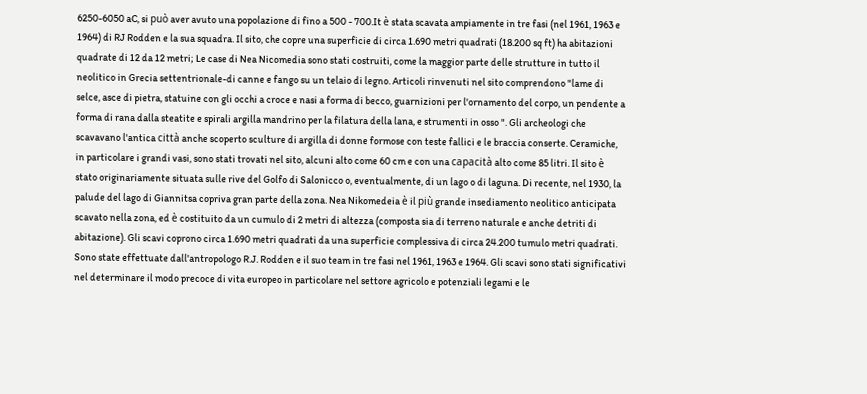6250-6050 aC, si può aver avuto una popolazione di fino a 500 - 700.It è stata scavata ampiamente in tre fasi (nel 1961, 1963 e 1964) di RJ Rodden e la sua squadra. Il sito, che copre una superficie di circa 1.690 metri quadrati (18.200 sq ft) ha abitazioni quadrate di 12 da 12 metri; Le case di Nea Nicomedia sono stati costruiti, come la maggior parte delle strutture in tutto il neolitico in Grecia settentrionale-di canne e fango su un telaio di legno. Articoli rinvenuti nel sito comprendono "lame di selce, asce di pietra, statuine con gli occhi a croce e nasi a forma di becco, guarnizioni per l'ornamento del corpo, un pendente a forma di rana dalla steatite e spirali argilla mandrino per la filatura della lana, e strumenti in osso ". Gli archeologi che scavavano l'antica città anche scoperto sculture di argilla di donne formose con teste fallici e le braccia conserte. Ceramiche, in particolare i grandi vasi, sono stati trovati nel sito, alcuni alto come 60 cm e con una capacità alto come 85 litri. Il sito è stato originariamente situata sulle rive del Golfo di Salonicco o, eventualmente, di un lago o di laguna. Di recente, nel 1930, la palude del lago di Giannitsa copriva gran parte della zona. Nea Nikomedeia è il più grande insediamento neolitico anticipata scavato nella zona, ed è costituito da un cumulo di 2 metri di altezza (composta sia di terreno naturale e anche detriti di abitazione). Gli scavi coprono circa 1.690 metri quadrati da una superficie complessiva di circa 24.200 tumulo metri quadrati. Sono state effettuate dall'antropologo R.J. Rodden e il suo team in tre fasi nel 1961, 1963 e 1964. Gli scavi sono stati significativi nel determinare il modo precoce di vita europeo in particolare nel settore agricolo e potenziali legami e le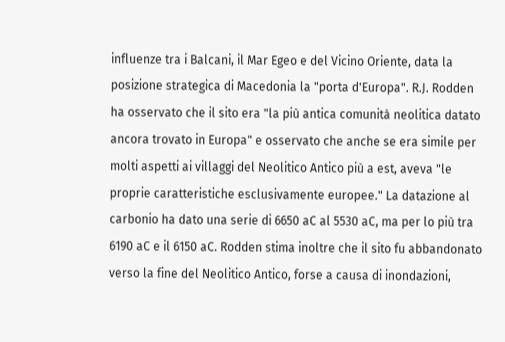influenze tra i Balcani, il Mar Egeo e del Vicino Oriente, data la posizione strategica di Macedonia la "porta d'Europa". R.J. Rodden ha osservato che il sito era "la più antica comunità neolitica datato ancora trovato in Europa" e osservato che anche se era simile per molti aspetti ai villaggi del Neolitico Antico più a est, aveva "le proprie caratteristiche esclusivamente europee." La datazione al carbonio ha dato una serie di 6650 aC al 5530 aC, ma per lo più tra 6190 aC e il 6150 aC. Rodden stima inoltre che il sito fu abbandonato verso la fine del Neolitico Antico, forse a causa di inondazioni,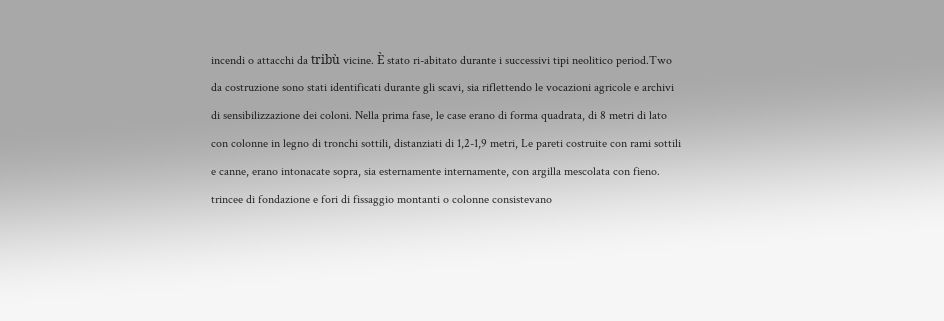incendi o attacchi da tribù vicine. È stato ri-abitato durante i successivi tipi neolitico period.Two da costruzione sono stati identificati durante gli scavi, sia riflettendo le vocazioni agricole e archivi di sensibilizzazione dei coloni. Nella prima fase, le case erano di forma quadrata, di 8 metri di lato con colonne in legno di tronchi sottili, distanziati di 1,2-1,9 metri, Le pareti costruite con rami sottili e canne, erano intonacate sopra, sia esternamente internamente, con argilla mescolata con fieno. trincee di fondazione e fori di fissaggio montanti o colonne consistevano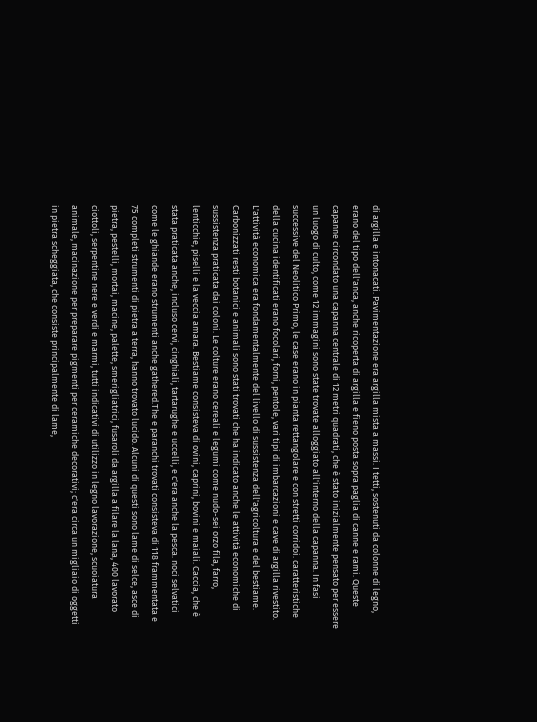di argilla e intonacati. Pavimentazione era argilla mista a massi. I tetti, sostenuti da colonne di legno, erano del tipo dell'anca, anche ricoperta di argilla e fieno posta sopra paglia di canne e rami. Queste capanne circondato una capanna centrale di 12 metri quadrati, che è stato inizialmente pensato per essere un luogo di culto, come 12 immagini sono state trovate alloggiato all'interno della capanna. In fasi successive del Neolitico Primo, le case erano in pianta rettangolare e con stretti corridoi. caratteristiche della cucina identificati erano focolari, forni, pentole, vari tipi di imbarcazioni e cave di argilla rivestito. L'attività economica era fondamentalmente del livello di sussistenza dell'agricoltura e del bestiame. Carbonizzati resti botanici e animali sono stati trovati che ha indicato anche le attività economiche di sussistenza praticata dai coloni. Le colture erano cereali e legumi come nudo-sei orzo fila, farro, lenticchie, piselli e la veccia amara. Bestiame consisteva di ovini, caprini, bovini e maiali. Caccia, che è stata praticata anche, incluso cervi, cinghiali, tartarughe e uccelli, e c'era anche la pesca. noci selvatici come le ghiande erano strumenti anche gathered.The e paranchi trovati consisteva di 118 frammentata e 75 completi strumenti di pietra a terra, hanno trovato lucido. Alcuni di questi sono lame di selce, asce di pietra, pestelli, mortai, macine, palette, smerigliatrici, fusaroli da argilla a filare la lana, 400 lavorato ciottoli, serpentine nere e verdi e marmi, tutti indicativi di utilizzo in legno lavorazione, scuoiatura animale, macinazione per preparare pigmenti per ceramiche decorativi; c'era circa un migliaio di oggetti in pietra scheggiata, che consiste principalmente di lame,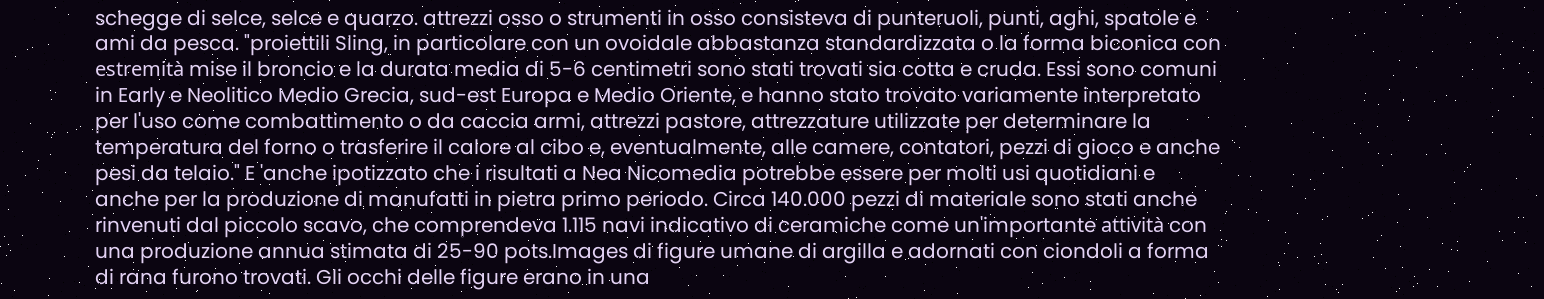schegge di selce, selce e quarzo. attrezzi osso o strumenti in osso consisteva di punteruoli, punti, aghi, spatole e ami da pesca. "proiettili Sling, in particolare con un ovoidale abbastanza standardizzata o la forma biconica con estremità mise il broncio e la durata media di 5-6 centimetri sono stati trovati sia cotta e cruda. Essi sono comuni in Early e Neolitico Medio Grecia, sud-est Europa e Medio Oriente, e hanno stato trovato variamente interpretato per l'uso come combattimento o da caccia armi, attrezzi pastore, attrezzature utilizzate per determinare la temperatura del forno o trasferire il calore al cibo e, eventualmente, alle camere, contatori, pezzi di gioco e anche pesi da telaio." E 'anche ipotizzato che i risultati a Nea Nicomedia potrebbe essere per molti usi quotidiani e anche per la produzione di manufatti in pietra primo periodo. Circa 140.000 pezzi di materiale sono stati anche rinvenuti dal piccolo scavo, che comprendeva 1.115 navi indicativo di ceramiche come un'importante attività con una produzione annua stimata di 25-90 pots.Images di figure umane di argilla e adornati con ciondoli a forma di rana furono trovati. Gli occhi delle figure erano in una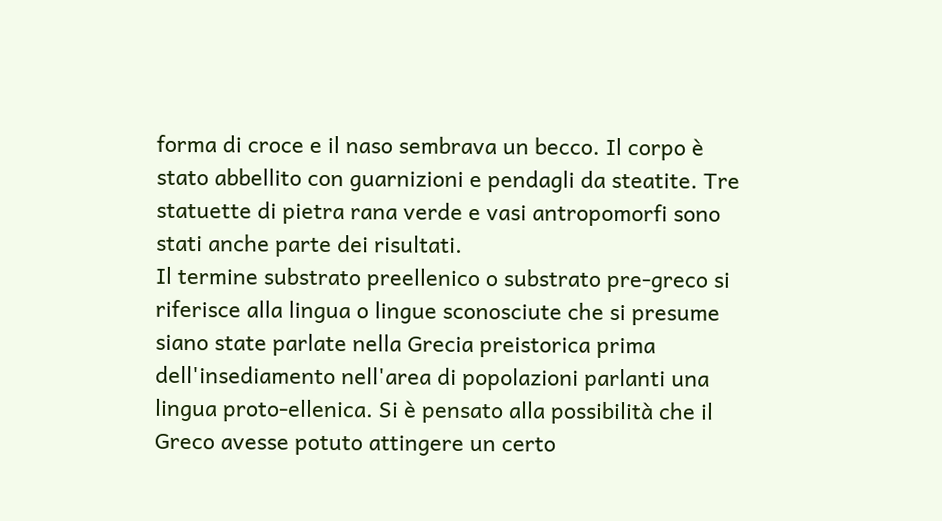forma di croce e il naso sembrava un becco. Il corpo è stato abbellito con guarnizioni e pendagli da steatite. Tre statuette di pietra rana verde e vasi antropomorfi sono stati anche parte dei risultati.
Il termine substrato preellenico o substrato pre-greco si riferisce alla lingua o lingue sconosciute che si presume siano state parlate nella Grecia preistorica prima dell'insediamento nell'area di popolazioni parlanti una lingua proto-ellenica. Si è pensato alla possibilità che il Greco avesse potuto attingere un certo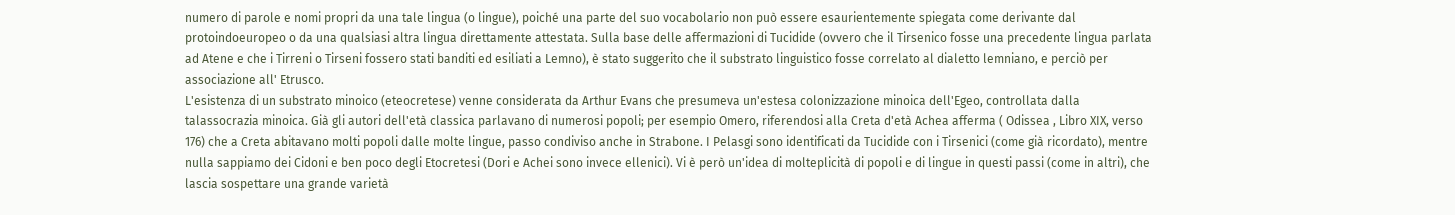numero di parole e nomi propri da una tale lingua (o lingue), poiché una parte del suo vocabolario non può essere esaurientemente spiegata come derivante dal protoindoeuropeo o da una qualsiasi altra lingua direttamente attestata. Sulla base delle affermazioni di Tucidide (ovvero che il Tirsenico fosse una precedente lingua parlata ad Atene e che i Tirreni o Tirseni fossero stati banditi ed esiliati a Lemno), è stato suggerito che il substrato linguistico fosse correlato al dialetto lemniano, e perciò per associazione all' Etrusco.
L'esistenza di un substrato minoico (eteocretese) venne considerata da Arthur Evans che presumeva un'estesa colonizzazione minoica dell'Egeo, controllata dalla talassocrazia minoica. Già gli autori dell'età classica parlavano di numerosi popoli; per esempio Omero, riferendosi alla Creta d'età Achea afferma ( Odissea , Libro XIX, verso 176) che a Creta abitavano molti popoli dalle molte lingue, passo condiviso anche in Strabone. I Pelasgi sono identificati da Tucidide con i Tirsenici (come già ricordato), mentre nulla sappiamo dei Cidoni e ben poco degli Etocretesi (Dori e Achei sono invece ellenici). Vi è però un'idea di molteplicità di popoli e di lingue in questi passi (come in altri), che lascia sospettare una grande varietà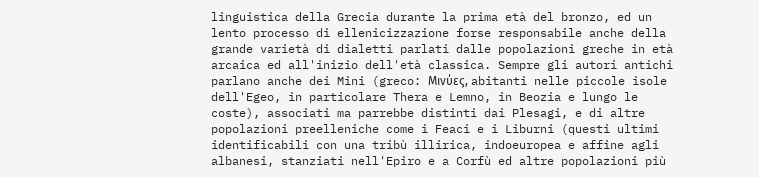linguistica della Grecia durante la prima età del bronzo, ed un lento processo di ellenicizzazione forse responsabile anche della grande varietà di dialetti parlati dalle popolazioni greche in età arcaica ed all'inizio dell'età classica. Sempre gli autori antichi parlano anche dei Mini (greco: Μινύες, abitanti nelle piccole isole dell'Egeo, in particolare Thera e Lemno, in Beozia e lungo le coste), associati ma parrebbe distinti dai Plesagi, e di altre popolazioni preelleniche come i Feaci e i Liburni (questi ultimi identificabili con una tribù illirica, indoeuropea e affine agli albanesi, stanziati nell'Epiro e a Corfù ed altre popolazioni più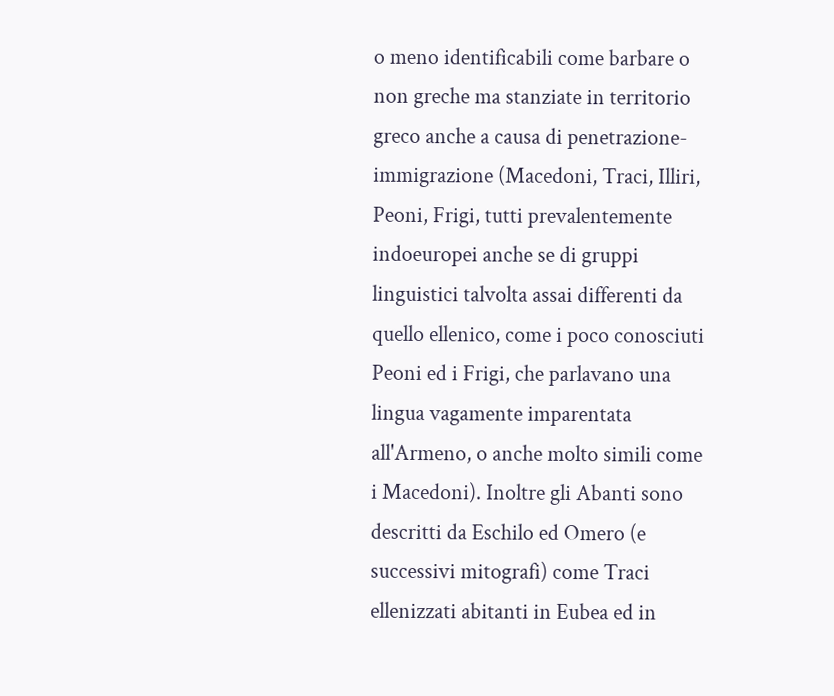o meno identificabili come barbare o non greche ma stanziate in territorio greco anche a causa di penetrazione-immigrazione (Macedoni, Traci, Illiri, Peoni, Frigi, tutti prevalentemente indoeuropei anche se di gruppi linguistici talvolta assai differenti da quello ellenico, come i poco conosciuti Peoni ed i Frigi, che parlavano una lingua vagamente imparentata all'Armeno, o anche molto simili come i Macedoni). Inoltre gli Abanti sono descritti da Eschilo ed Omero (e successivi mitografi) come Traci ellenizzati abitanti in Eubea ed in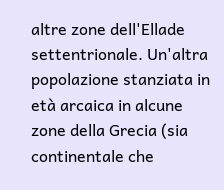altre zone dell'Ellade settentrionale. Un'altra popolazione stanziata in età arcaica in alcune zone della Grecia (sia continentale che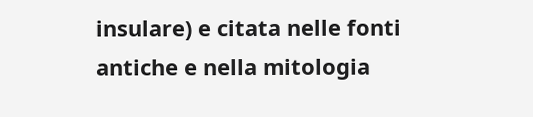insulare) e citata nelle fonti antiche e nella mitologia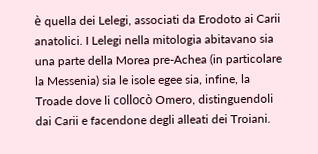è quella dei Lelegi, associati da Erodoto ai Carii anatolici. I Lelegi nella mitologia abitavano sia una parte della Morea pre-Achea (in particolare la Messenia) sia le isole egee sia, infine, la Troade dove li collocò Omero, distinguendoli dai Carii e facendone degli alleati dei Troiani.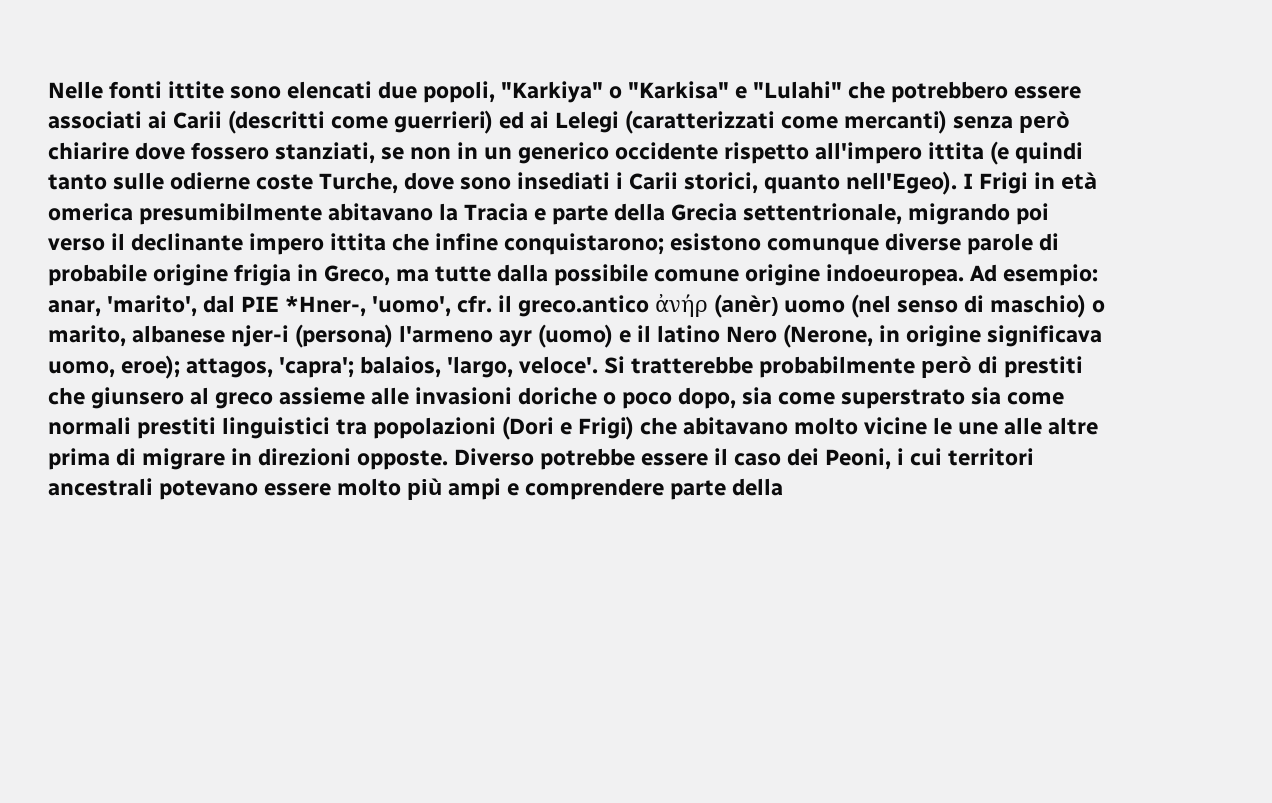Nelle fonti ittite sono elencati due popoli, "Karkiya" o "Karkisa" e "Lulahi" che potrebbero essere associati ai Carii (descritti come guerrieri) ed ai Lelegi (caratterizzati come mercanti) senza però chiarire dove fossero stanziati, se non in un generico occidente rispetto all'impero ittita (e quindi tanto sulle odierne coste Turche, dove sono insediati i Carii storici, quanto nell'Egeo). I Frigi in età omerica presumibilmente abitavano la Tracia e parte della Grecia settentrionale, migrando poi verso il declinante impero ittita che infine conquistarono; esistono comunque diverse parole di probabile origine frigia in Greco, ma tutte dalla possibile comune origine indoeuropea. Ad esempio: anar, 'marito', dal PIE *Hner-, 'uomo', cfr. il greco.antico ἀνήρ (anèr) uomo (nel senso di maschio) o marito, albanese njer-i (persona) l'armeno ayr (uomo) e il latino Nero (Nerone, in origine significava uomo, eroe); attagos, 'capra'; balaios, 'largo, veloce'. Si tratterebbe probabilmente però di prestiti che giunsero al greco assieme alle invasioni doriche o poco dopo, sia come superstrato sia come normali prestiti linguistici tra popolazioni (Dori e Frigi) che abitavano molto vicine le une alle altre prima di migrare in direzioni opposte. Diverso potrebbe essere il caso dei Peoni, i cui territori ancestrali potevano essere molto più ampi e comprendere parte della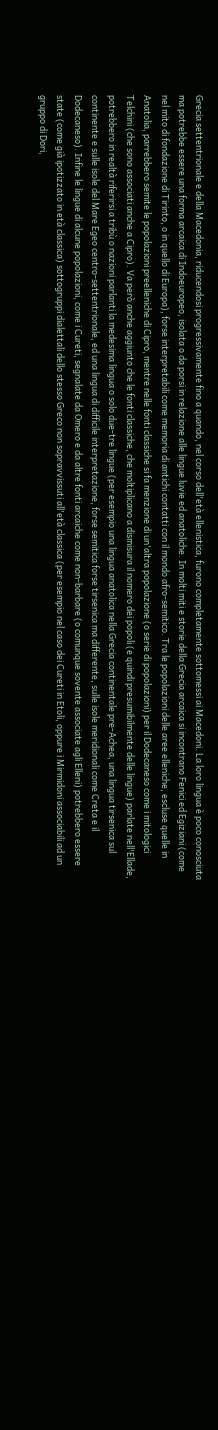Grecia settentrionale e della Macedonia, riducendosi progressivamente fino a quando, nel corso dell'età ellenistica, furono completamente sottomessi ai Macedoni. La loro lingua è poco conosciuta ma potrebbe essere una forma arcaica di Indoeuropeo, isolata o da porsi in relazione alle lingue luvie ed anatoliche. In molti miti e storie della Grecia arcaica si incontrano Fenici ed Egiziani (come nel mito di fondazione di Tirinto, o in quello di Europa), forse interpretabili come memoria di antichi contatti con il mondo afro-semitico. Tra le popolazioni delle aree elleniche, escluse quelle in Anatolia, parrebbero semite le popolazioni preelleniche di Cipro, mentre nelle fonti classiche si fa menzione di un'altra popolazione (o serie di popolazioni) per il Dodecaneso come i mitologici Telchini (che sono associati anche a Cipro). Va però anche aggiunto che le fonti classiche, che moltiplicano a dismisura il nomero dei popoli (e quindi presumibilmente delle lingue) parlate nell'Ellade, potrebbero in realtà riferirsi a tribù o nazioni parlanti la medesima lingua o solo due-tre lingue (per esempio una lingua anatolica nella Grecia continentale pre-Achea, una lingua tirsenica sul continente e sulle isole del Mare Egeo centro-settentrionale, ed una lingua di difficile interpretazione, forse semitica forse tirsenica ma differente, sulle isole meridionali come Creta e il Dodecaneso). Infine le lingue di alcune popolazioni, come i Cureti, segnalate da Omero e da altre fonti arcaiche come non-barbare (o comunque sovente associate agli Elleni) potrebbero essere state (come già ipotizzato in età classica) sottogruppi dialettali dello stesso Greco non sopravvissuti all'età classica (per esempio nel caso dei Cureti in Etoli, oppure i Mirmidoni associabili ad un gruppo di Dori,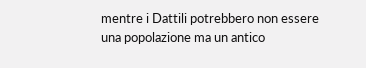mentre i Dattili potrebbero non essere una popolazione ma un antico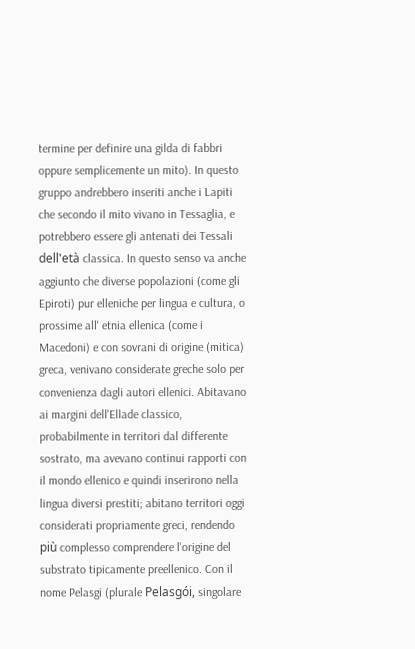termine per definire una gilda di fabbri oppure semplicemente un mito). In questo gruppo andrebbero inseriti anche i Lapiti che secondo il mito vivano in Tessaglia, e potrebbero essere gli antenati dei Tessali dell'età classica. In questo senso va anche aggiunto che diverse popolazioni (come gli Epiroti) pur elleniche per lingua e cultura, o prossime all' etnia ellenica (come i Macedoni) e con sovrani di origine (mitica) greca, venivano considerate greche solo per convenienza dagli autori ellenici. Abitavano ai margini dell'Ellade classico, probabilmente in territori dal differente sostrato, ma avevano continui rapporti con il mondo ellenico e quindi inserirono nella lingua diversi prestiti; abitano territori oggi considerati propriamente greci, rendendo più complesso comprendere l'origine del substrato tipicamente preellenico. Con il nome Pelasgi (plurale Pelasgói, singolare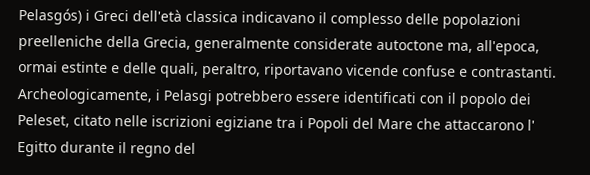Pelasgós) i Greci dell'età classica indicavano il complesso delle popolazioni preelleniche della Grecia, generalmente considerate autoctone ma, all'epoca, ormai estinte e delle quali, peraltro, riportavano vicende confuse e contrastanti. Archeologicamente, i Pelasgi potrebbero essere identificati con il popolo dei Peleset, citato nelle iscrizioni egiziane tra i Popoli del Mare che attaccarono l' Egitto durante il regno del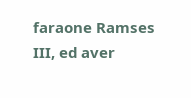faraone Ramses III, ed aver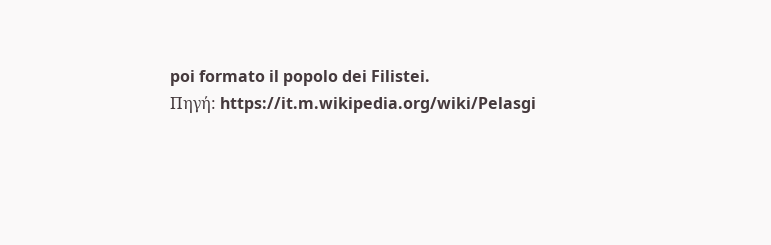poi formato il popolo dei Filistei.
Πηγή: https://it.m.wikipedia.org/wiki/Pelasgi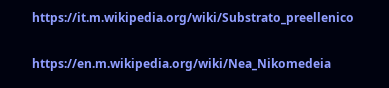https://it.m.wikipedia.org/wiki/Substrato_preellenico

https://en.m.wikipedia.org/wiki/Nea_Nikomedeia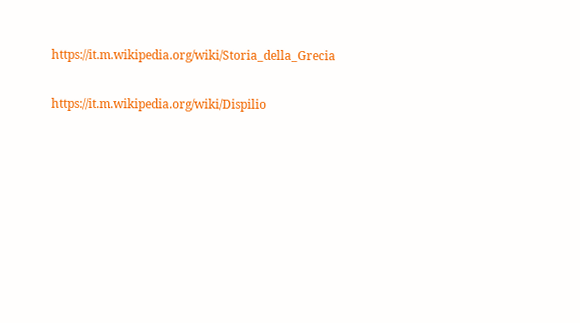https://it.m.wikipedia.org/wiki/Storia_della_Grecia

https://it.m.wikipedia.org/wiki/Dispilio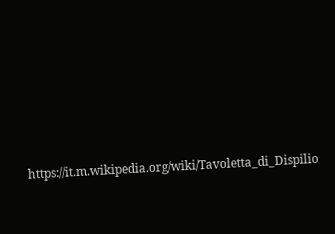https://it.m.wikipedia.org/wiki/Tavoletta_di_Dispilio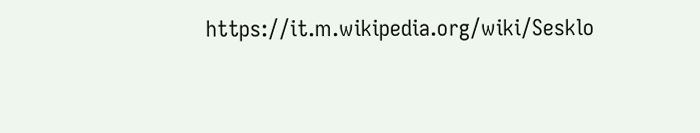https://it.m.wikipedia.org/wiki/Sesklo